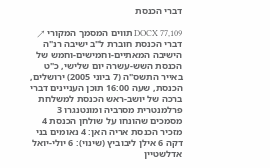דברי הכנסת

DOCX 77,109 תווים המסמך המקורי ↗
דברי הכנסת חוברת ל"ב ישיבה רנ"ה הישיבה המאתיים-וחמישים-וחמש של הכנסת השש-עשרה יום שלישי, כ"ט באייר התשס"ה (7 ביוני 2005) ירושלים, הכנסת, שעה 16:00 תוכן העניינים דברי ברכה של יושב-ראש הכנסת למשלחת פרלמנטרית מסרביה ומונטנגרו 3 מסמכים שהונחו על שולחן הכנסת 4 מזכיר הכנסת אריה האן: 4 נאומים בני דקה 6 אילן ליבוביץ (שינוי): 6 יולי-יואל אדלשטיין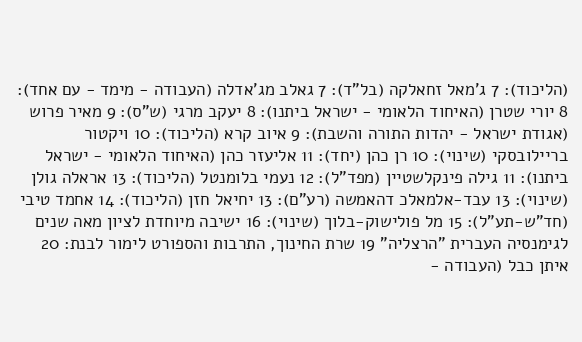(הליכוד): 7 ג'מאל זחאלקה (בל"ד): 7 גאלב מג'אדלה (העבודה - מימד - עם אחד): 8 יורי שטרן (האיחוד הלאומי - ישראל ביתנו): 8 יעקב מרגי (ש"ס): 9 מאיר פרוש (אגודת ישראל - יהדות התורה והשבת): 9 איוב קרא (הליכוד): 10 ויקטור בריילובסקי (שינוי): 10 רן כהן (יחד): 11 אליעזר כהן (האיחוד הלאומי - ישראל ביתנו): 11 גילה פינקלשטיין (מפד"ל): 12 נעמי בלומנטל (הליכוד): 13 אראלה גולן (שינוי): 13 עבד-אלמאלכ דהאמשה (רע"ם): 13 יחיאל חזן (הליכוד): 14 אחמד טיבי (חד"ש-תע"ל): 15 מל פולישוק-בלוך (שינוי): 16 ישיבה מיוחדת לציון מאה שנים לגימנסיה העברית "הרצליה" 19 שרת החינוך, התרבות והספורט לימור לבנת: 20 איתן כבל (העבודה -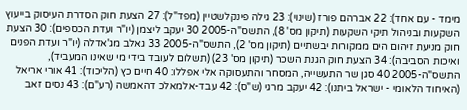מימד - עם אחד): 22 אברהם פורז (שינוי): 23 גילה פינקלשטיין (מפד"ל): 27 הצעת חוק הסדרת העיסוק בייעוץ השקעות ובניהול תיקי השקעות (תיקון מס' 8), התשס"ה-2005 30 יעקב ליצמן (יו"ר ועדת הכספים): 30 הצעת חוק מניעת זיהום הים ממקורות יבשתיים (תיקון מס' 2), התשס"ה-2005 33 גאלב מג'אדלה (יו"ר ועדת הפנים ואיכות הסביבה): 34 הצעת חוק הגנת השכר (תיקון מס' 23) (תשלום לעובד בידי מי שאינו המעביד), התשס"ה-2005 40 סגן שר התעשייה, המסחר והתעסוקה אלי אפללו: 40 חיים כץ (הליכוד): 41 אורי אריאל (האיחוד הלאומי - ישראל ביתנו): 42 יעקב מרגי (ש"ס): 42 עבד-אלמאלכ דהאמשה (רע"ם): 43 נסים זאב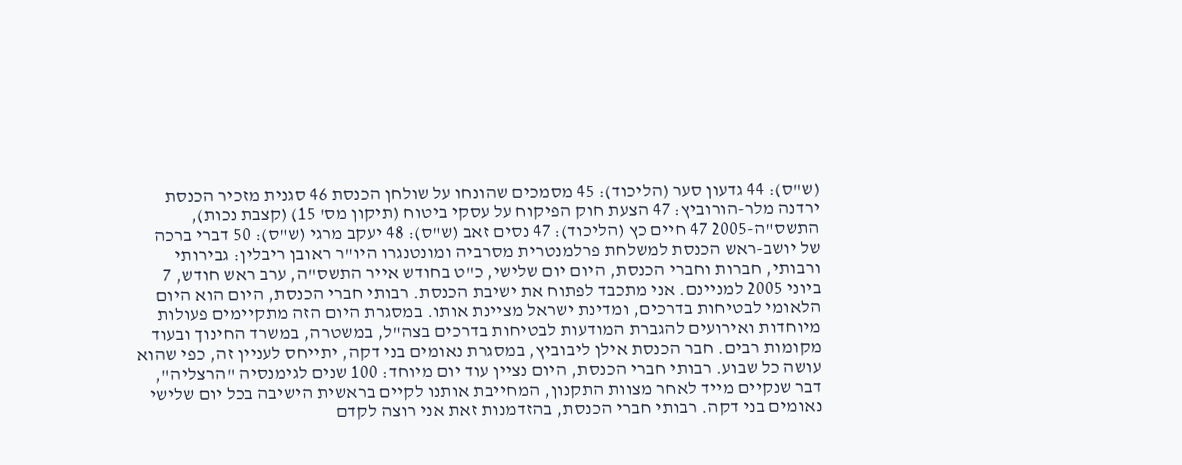(ש"ס): 44 גדעון סער (הליכוד): 45 מסמכים שהונחו על שולחן הכנסת 46 סגנית מזכיר הכנסת ירדנה מלר-הורוביץ: 47 הצעת חוק הפיקוח על עסקי ביטוח (תיקון מס' 15) (קצבת נכות), התשס"ה-2005 47 חיים כץ (הליכוד): 47 נסים זאב (ש"ס): 48 יעקב מרגי (ש"ס): 50 דברי ברכה של יושב-ראש הכנסת למשלחת פרלמנטרית מסרביה ומונטנגרו היו"ר ראובן ריבלין: גבירותי ורבותי, חברות וחברי הכנסת, היום יום שלישי, כ"ט בחודש אייר התשס"ה, ערב ראש חודש, 7 ביוני 2005 למניינם. אני מתכבד לפתוח את ישיבת הכנסת. רבותי חברי הכנסת, היום הוא היום הלאומי לבטיחות בדרכים, ומדינת ישראל מציינת אותו. במסגרת היום הזה מתקיימים פעולות מיוחדות ואירועים להגברת המודעות לבטיחות בדרכים בצה"ל, במשטרה, במשרד החינוך ובעוד מקומות רבים. חבר הכנסת אילן ליבוביץ, במסגרת נאומים בני דקה, יתייחס לעניין זה, כפי שהוא עושה כל שבוע. רבותי חברי הכנסת, היום נציין עוד יום מיוחד: 100 שנים לגימנסיה "הרצליה", דבר שנקיים מייד לאחר מצוות התקנון, המחייבת אותנו לקיים בראשית הישיבה בכל יום שלישי נאומים בני דקה. רבותי חברי הכנסת, בהזדמנות זאת אני רוצה לקדם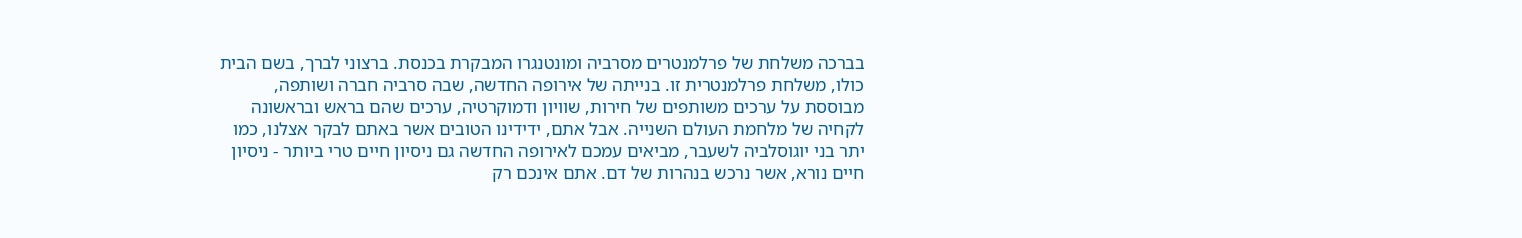בברכה משלחת של פרלמנטרים מסרביה ומונטנגרו המבקרת בכנסת. ברצוני לברך, בשם הבית כולו, משלחת פרלמנטרית זו. בנייתה של אירופה החדשה, שבה סרביה חברה ושותפה, מבוססת על ערכים משותפים של חירות, שוויון ודמוקרטיה, ערכים שהם בראש ובראשונה לקחיה של מלחמת העולם השנייה. אבל אתם, ידידינו הטובים אשר באתם לבקר אצלנו, כמו יתר בני יוגוסלביה לשעבר, מביאים עמכם לאירופה החדשה גם ניסיון חיים טרי ביותר - ניסיון חיים נורא, אשר נרכש בנהרות של דם. אתם אינכם רק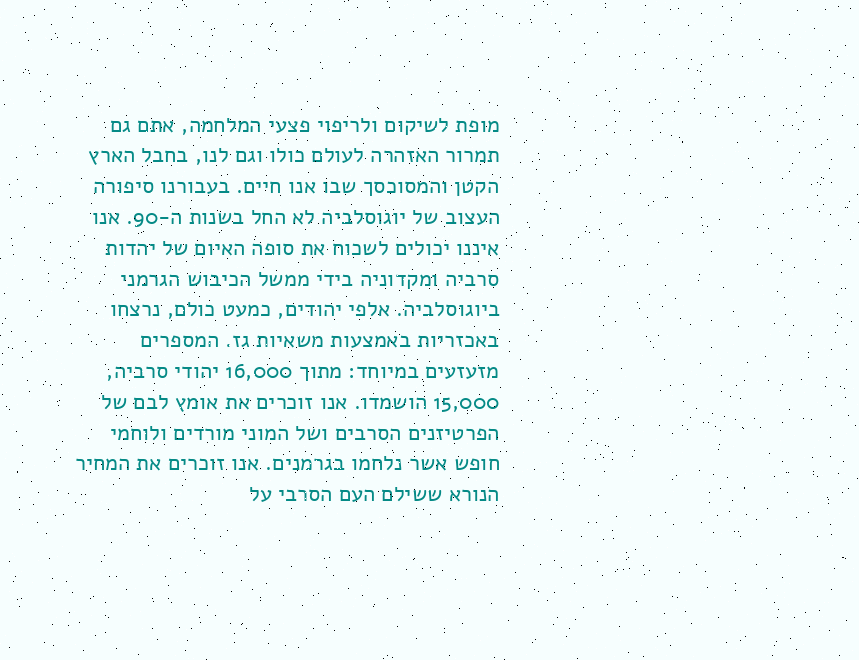מופת לשיקום ולריפוי פצעי המלחמה, אתם גם תמרור האזהרה לעולם כולו וגם לנו, בחבל הארץ הקטן והמסוכסך שבו אנו חיים. בעבורנו סיפורה העצוב של יוגוסלביה לא החל בשנות ה-90. אנו איננו יכולים לשכוח את סופה האיום של יהדות סרביה ומקדוניה בידי ממשל הכיבוש הגרמני ביוגוסלביה. אלפי יהודים, כמעט כולם, נרצחו באכזריות באמצעות משאיות גז. המספרים מזעזעים במיוחד: מתוך 16,000 יהודי סרביה, 15,000 הושמדו. אנו זוכרים את אומץ לבם של הפרטיזנים הסרבים ושל המוני מורדים ולוחמי חופש אשר נלחמו בגרמנים. אנו זוכרים את המחיר הנורא ששילם העם הסרבי על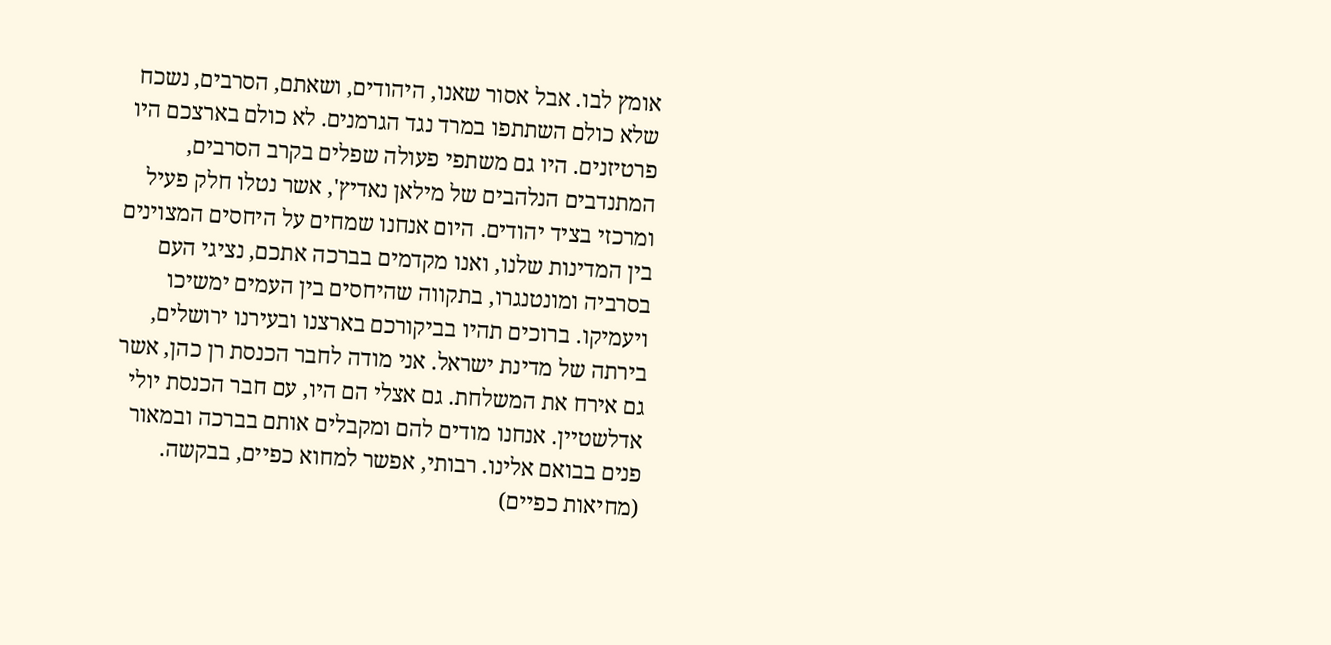אומץ לבו. אבל אסור שאנו, היהודים, ושאתם, הסרבים, נשכח שלא כולם השתתפו במרד נגד הגרמנים. לא כולם בארצכם היו פרטיזנים. היו גם משתפי פעולה שפלים בקרב הסרבים, המתנדבים הנלהבים של מילאן נאדיץ', אשר נטלו חלק פעיל ומרכזי בציד יהודים. היום אנחנו שמחים על היחסים המצוינים בין המדינות שלנו, ואנו מקדמים בברכה אתכם, נציגי העם בסרביה ומונטנגרו, בתקווה שהיחסים בין העמים ימשיכו ויעמיקו. ברוכים תהיו בביקורכם בארצנו ובעירנו ירושלים, בירתה של מדינת ישראל. אני מודה לחבר הכנסת רן כהן, אשר גם אירח את המשלחת. גם אצלי הם היו, עם חבר הכנסת יולי אדלשטיין. אנחנו מודים להם ומקבלים אותם בברכה ובמאור פנים בבואם אלינו. רבותי, אפשר למחוא כפיים, בבקשה. (מחיאות כפיים)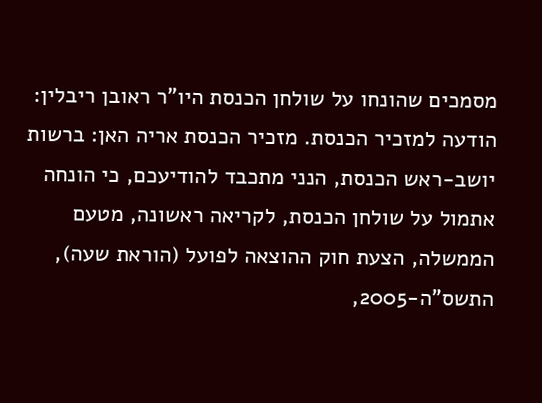מסמכים שהונחו על שולחן הכנסת היו"ר ראובן ריבלין: הודעה למזכיר הכנסת. מזכיר הכנסת אריה האן: ברשות יושב-ראש הכנסת, הנני מתכבד להודיעכם, כי הונחה אתמול על שולחן הכנסת, לקריאה ראשונה, מטעם הממשלה, הצעת חוק ההוצאה לפועל (הוראת שעה), התשס"ה-2005,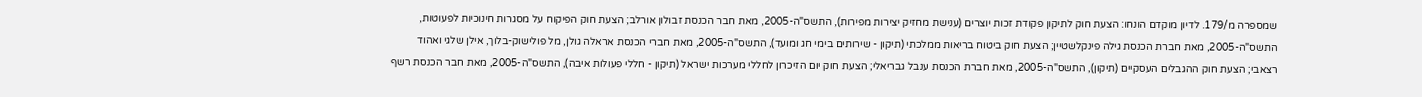שמספרה מ/179. לדיון מוקדם הונחו: הצעת חוק לתיקון פקודת זכות יוצרים (ענישת מחזיק יצירות מפירות), התשס"ה-2005, מאת חבר הכנסת זבולון אורלב; הצעת חוק הפיקוח על מסגרות חינוכיות לפעוטות, התשס"ה-2005, מאת חברת הכנסת גילה פינקלשטיין; הצעת חוק ביטוח בריאות ממלכתי (תיקון - שירותים בימי חג ומועד), התשס"ה-2005, מאת חברי הכנסת אראלה גולן, מל פולישוק-בלוך, אילן שלגי ואהוד רצאבי; הצעת חוק ההגבלים העסקיים (תיקון), התשס"ה-2005, מאת חברת הכנסת ענבל גבריאלי; הצעת חוק יום הזיכרון לחללי מערכות ישראל (תיקון - חללי פעולות איבה), התשס"ה-2005, מאת חבר הכנסת רשף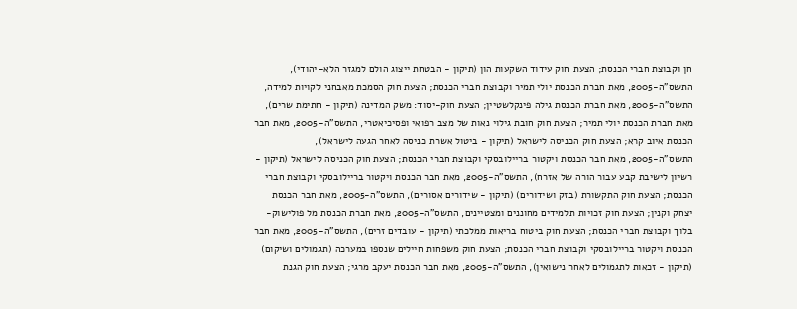חן וקבוצת חברי הכנסת; הצעת חוק עידוד השקעות הון (תיקון - הבטחת ייצוג הולם למגזר הלא-יהודי), התשס"ה-2005, מאת חברת הכנסת יולי תמיר וקבוצת חברי הכנסת; הצעת חוק הסמכת מאבחני לקויות למידה, התשס"ה-2005, מאת חברת הכנסת גילה פינקלשטיין; הצעת חוק-יסוד: משק המדינה (תיקון - חתימת שרים), מאת חברת הכנסת יולי תמיר; הצעת חוק חובת גילוי נאות של מצב רפואי ופסיכיאטרי, התשס"ה-2005, מאת חבר הכנסת איוב קרא; הצעת חוק הכניסה לישראל (תיקון - ביטול אשרת כניסה לאחר הגעה לישראל), התשס"ה-2005, מאת חבר הכנסת ויקטור בריילובסקי וקבוצת חברי הכנסת; הצעת חוק הכניסה לישראל (תיקון - רשיון לישיבת קבע עבור הורה של אזרח), התשס"ה-2005, מאת חבר הכנסת ויקטור בריילובסקי וקבוצת חברי הכנסת; הצעת חוק התקשורת (בזק ושידורים) (תיקון - שידורים אסורים), התשס"ה-2005, מאת חבר הכנסת יצחק וקנין; הצעת חוק זכויות תלמידים מחוננים ומצטיינים, התשס"ה-2005, מאת חברת הכנסת מל פולישוק-בלוך וקבוצת חברי הכנסת; הצעת חוק ביטוח בריאות ממלכתי (תיקון - עובדים זרים), התשס"ה-2005, מאת חבר הכנסת ויקטור בריילובסקי וקבוצת חברי הכנסת; הצעת חוק משפחות חיילים שנספו במערכה (תגמולים ושיקום) (תיקון - זכאות לתגמולים לאחר נישואין), התשס"ה-2005, מאת חבר הכנסת יעקב מרגי; הצעת חוק הגנת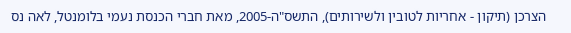הצרכן (תיקון - אחריות לטובין ולשירותים), התשס"ה-2005, מאת חברי הכנסת נעמי בלומנטל, לאה נס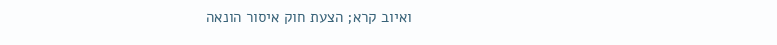ואיוב קרא; הצעת חוק איסור הונאה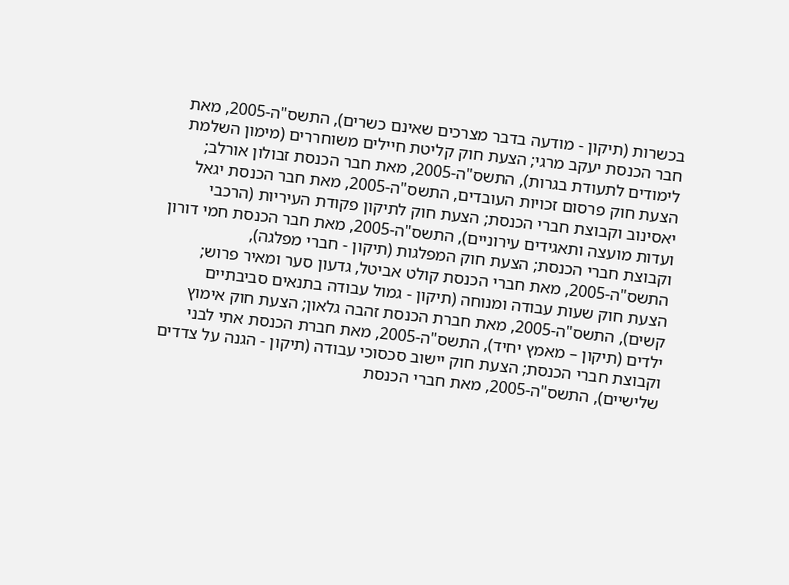בכשרות (תיקון - מודעה בדבר מצרכים שאינם כשרים), התשס"ה-2005, מאת חבר הכנסת יעקב מרגי; הצעת חוק קליטת חיילים משוחררים (מימון השלמת לימודים לתעודת בגרות), התשס"ה-2005, מאת חבר הכנסת זבולון אורלב; הצעת חוק פרסום זכויות העובדים, התשס"ה-2005, מאת חבר הכנסת יגאל יאסינוב וקבוצת חברי הכנסת; הצעת חוק לתיקון פקודת העיריות (הרכבי ועדות מועצה ותאגידים עירוניים), התשס"ה-2005, מאת חבר הכנסת חמי דורון וקבוצת חברי הכנסת; הצעת חוק המפלגות (תיקון - חברי מפלגה), התשס"ה-2005, מאת חברי הכנסת קולט אביטל, גדעון סער ומאיר פרוש; הצעת חוק שעות עבודה ומנוחה (תיקון - גמול עבודה בתנאים סביבתיים קשים), התשס"ה-2005, מאת חברת הכנסת זהבה גלאון; הצעת חוק אימוץ ילדים (תיקון – מאמץ יחיד), התשס"ה-2005, מאת חברת הכנסת אתי לבני וקבוצת חברי הכנסת; הצעת חוק יישוב סכסוכי עבודה (תיקון - הגנה על צדדים שלישיים), התשס"ה-2005, מאת חברי הכנסת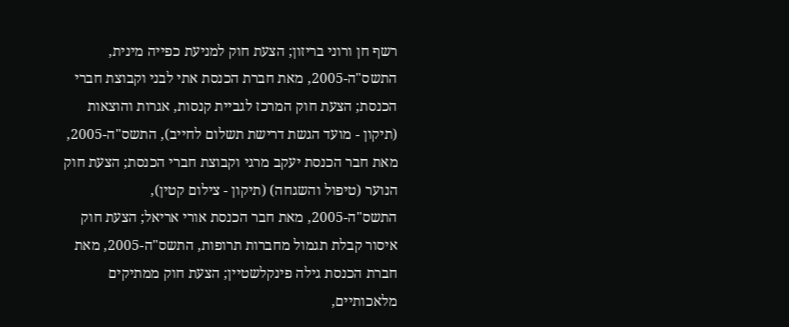רשף חן ורוני בריזון; הצעת חוק למניעת כפייה מינית, התשס"ה-2005, מאת חברת הכנסת אתי לבני וקבוצת חברי הכנסת; הצעת חוק המרכז לגביית קנסות, אגרות והוצאות (תיקון - מועד הגשת דרישת תשלום לחייב), התשס"ה-2005, מאת חבר הכנסת יעקב מרגי וקבוצת חברי הכנסת; הצעת חוק הנוער (טיפול והשגחה) (תיקון - צילום קטין), התשס"ה-2005, מאת חבר הכנסת אורי אריאל; הצעת חוק איסור קבלת תגמול מחברות תרופות, התשס"ה-2005, מאת חברת הכנסת גילה פינקלשטיין; הצעת חוק ממתיקים מלאכותיים,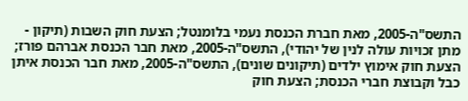התשס"ה-2005, מאת חברת הכנסת נעמי בלומנטל; הצעת חוק השבות (תיקון - מתן זכויות עולה לנין של יהודי), התשס"ה-2005, מאת חבר הכנסת אברהם פורז; הצעת חוק אימוץ ילדים (תיקונים שונים), התשס"ה-2005, מאת חבר הכנסת איתן כבל וקבוצת חברי הכנסת; הצעת חוק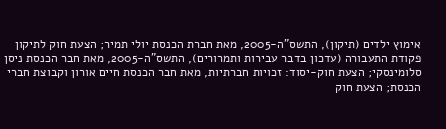אימוץ ילדים (תיקון), התשס"ה-2005, מאת חברת הכנסת יולי תמיר; הצעת חוק לתיקון פקודת התעבורה (עדכון בדבר עבירות ותמרורים), התשס"ה-2005, מאת חבר הכנסת ניסן סלומינסקי; הצעת חוק-יסוד: זכויות חברתיות, מאת חבר הכנסת חיים אורון וקבוצת חברי הכנסת; הצעת חוק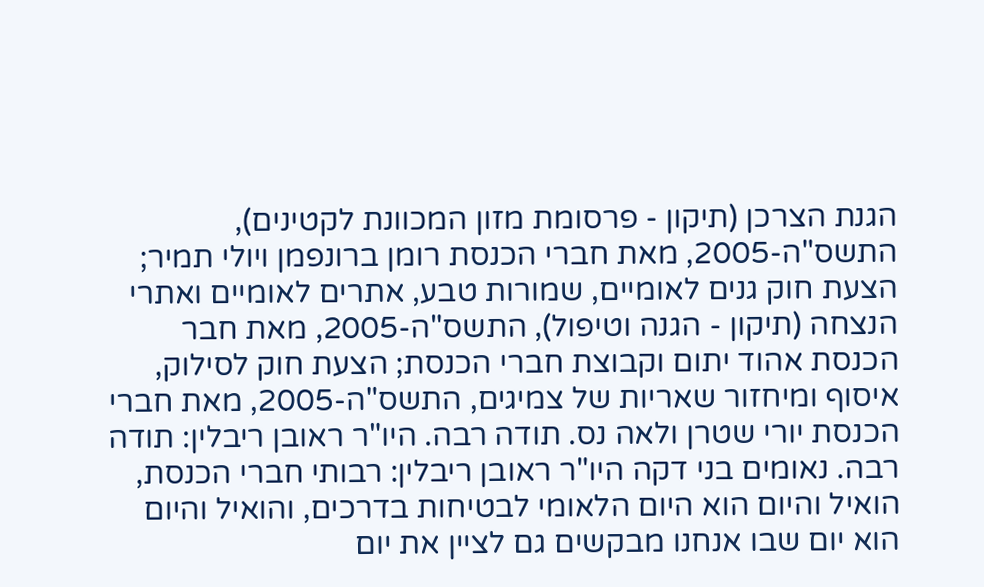הגנת הצרכן (תיקון - פרסומת מזון המכוונת לקטינים), התשס"ה-2005, מאת חברי הכנסת רומן ברונפמן ויולי תמיר; הצעת חוק גנים לאומיים, שמורות טבע, אתרים לאומיים ואתרי הנצחה (תיקון - הגנה וטיפול), התשס"ה-2005, מאת חבר הכנסת אהוד יתום וקבוצת חברי הכנסת; הצעת חוק לסילוק, איסוף ומיחזור שאריות של צמיגים, התשס"ה-2005, מאת חברי הכנסת יורי שטרן ולאה נס. תודה רבה. היו"ר ראובן ריבלין: תודה רבה. נאומים בני דקה היו"ר ראובן ריבלין: רבותי חברי הכנסת, הואיל והיום הוא היום הלאומי לבטיחות בדרכים, והואיל והיום הוא יום שבו אנחנו מבקשים גם לציין את יום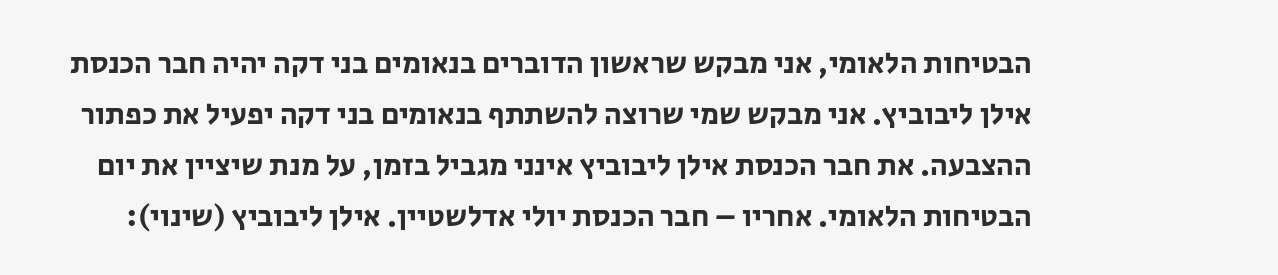הבטיחות הלאומי, אני מבקש שראשון הדוברים בנאומים בני דקה יהיה חבר הכנסת אילן ליבוביץ. אני מבקש שמי שרוצה להשתתף בנאומים בני דקה יפעיל את כפתור ההצבעה. את חבר הכנסת אילן ליבוביץ אינני מגביל בזמן, על מנת שיציין את יום הבטיחות הלאומי. אחריו – חבר הכנסת יולי אדלשטיין. אילן ליבוביץ (שינוי):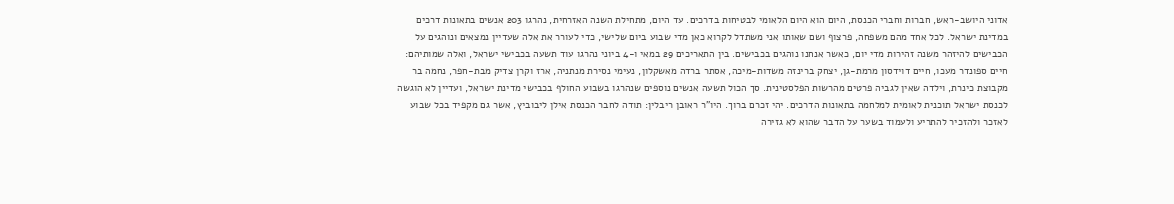אדוני היושב-ראש, חברות וחברי הכנסת, היום הוא היום הלאומי לבטיחות בדרכים. עד היום, מתחילת השנה האזרחית, נהרגו 203 אנשים בתאונות דרכים במדינת ישראל. לכל אחד מהם משפחה, פרצוף ושם שאותו אני משתדל לקרוא כאן מדי שבוע ביום שלישי, כדי לעורר את אלה שעדיין נמצאים ונוהגים על הכבישים להיזהר משנה זהירות מדי יום, כאשר אנחנו נוהגים בכבישים. בין התאריכים 29 במאי ו-4 ביוני נהרגו עוד תשעה בכבישי ישראל, ואלה שמותיהם: חיים ספונדר מעכו, חיים דוידסון מרמת-גן, יצחק ברינזה משדות-מיכה, אסתר ברדה מאשקלון, נעימי נסירת מנתניה, ארז וקרן צדיק מבת-חפר, נחמה בר מקבוצת כינרת, וילדה שאין לגביה פרטים מהרשות הפלסטינית. סך הכול תשעה אנשים נוספים שנהרגו בשבוע החולף בכבישי מדינת ישראל, ועדיין לא הוגשה לכנסת ישראל תוכנית לאומית למלחמה בתאונות הדרכים. יהי זכרם ברוך. היו"ר ראובן ריבלין: תודה לחבר הכנסת אילן ליבוביץ, אשר גם מקפיד בכל שבוע לאזכר ולהזכיר להתריע ולעמוד בשער על הדבר שהוא לא גזירה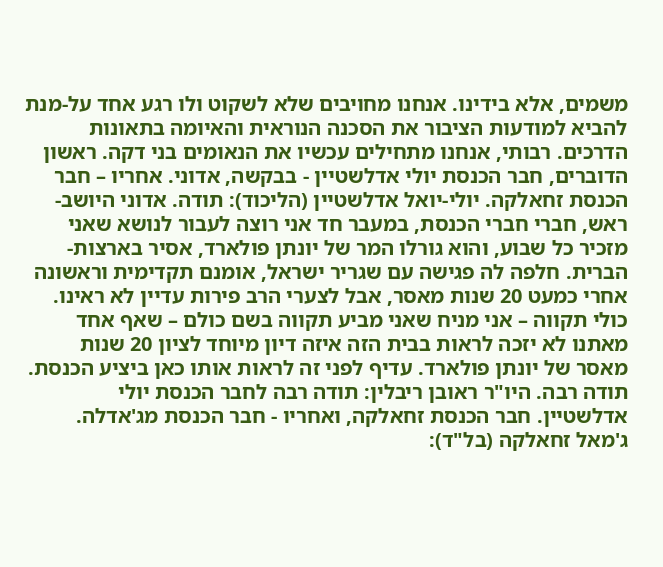משמים, אלא בידינו. אנחנו מחויבים שלא לשקוט ולו רגע אחד על-מנת להביא למודעות הציבור את הסכנה הנוראית והאיומה בתאונות הדרכים. רבותי, אנחנו מתחילים עכשיו את הנאומים בני דקה. ראשון הדוברים, חבר הכנסת יולי אדלשטיין - בבקשה, אדוני. אחריו – חבר הכנסת זחאלקה. יולי-יואל אדלשטיין (הליכוד): תודה. אדוני היושב-ראש, חברי חברי הכנסת, במעבר חד אני רוצה לעבור לנושא שאני מזכיר כל שבוע, והוא גורלו המר של יונתן פולארד, אסיר בארצות-הברית. חלפה לה פגישה עם שגריר ישראל, אומנם תקדימית וראשונה אחרי כמעט 20 שנות מאסר, אבל לצערי הרב פירות עדיין לא ראינו. כולי תקווה – אני מניח שאני מביע תקווה בשם כולם – שאף אחד מאתנו לא יזכה לראות בבית הזה איזה דיון מיוחד לציון 20 שנות מאסר של יונתן פולארד. עדיף לפני זה לראות אותו כאן ביציע הכנסת. תודה רבה. היו"ר ראובן ריבלין: תודה רבה לחבר הכנסת יולי אדלשטיין. חבר הכנסת זחאלקה, ואחריו - חבר הכנסת מג'אדלה. ג'מאל זחאלקה (בל"ד):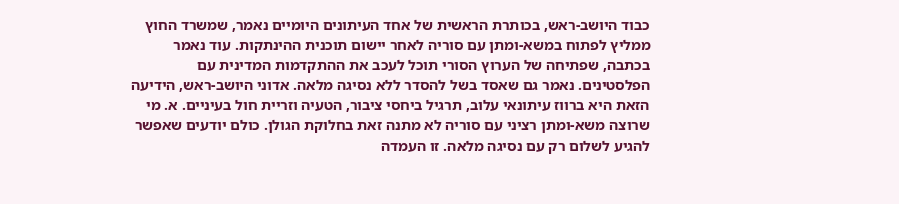כבוד היושב-ראש, בכותרת הראשית של אחד העיתונים היומיים נאמר, שמשרד החוץ ממליץ לפתוח במשא-ומתן עם סוריה לאחר יישום תוכנית ההינתקות. עוד נאמר בכתבה, שפתיחה של הערוץ הסורי תוכל לעכב את ההתקדמות המדינית עם הפלסטינים. נאמר גם שאסד בשל להסדר ללא נסיגה מלאה. אדוני היושב-ראש, הידיעה הזאת היא ברווז עיתונאי עלוב, תרגיל ביחסי ציבור, הטעיה וזריית חול בעיניים. א. מי שרוצה משא-ומתן רציני עם סוריה לא מתנה זאת בחלוקת הגולן. כולם יודעים שאפשר להגיע לשלום רק עם נסיגה מלאה. זו העמדה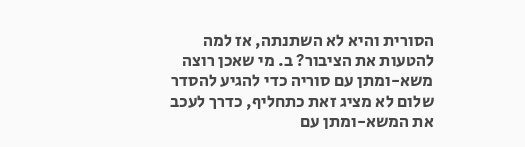הסורית והיא לא השתנתה, אז למה להטעות את הציבור? ב. מי שאכן רוצה משא-ומתן עם סוריה כדי להגיע להסדר שלום לא מציג זאת כתחליף, כדרך לעכב את המשא-ומתן עם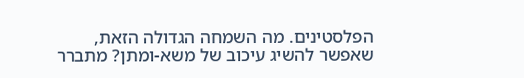הפלסטינים. מה השמחה הגדולה הזאת, שאפשר להשיג עיכוב של משא-ומתן? מתברר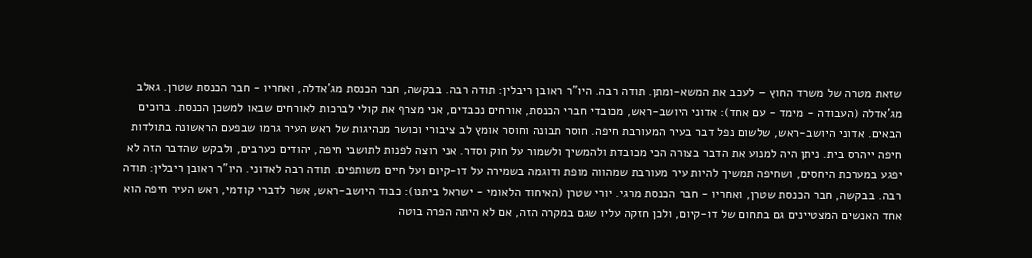שזאת מטרה של משרד החוץ – לעכב את המשא-ומתן. תודה רבה. היו"ר ראובן ריבלין: תודה רבה. בבקשה, חבר הכנסת מג'אדלה, ואחריו - חבר הכנסת שטרן. גאלב מג'אדלה (העבודה - מימד - עם אחד): אדוני היושב-ראש, מכובדי חברי הכנסת, אורחים נכבדים, אני מצרף את קולי לברכות לאורחים שבאו למשכן הכנסת. ברוכים הבאים. אדוני היושב-ראש, שלשום נפל דבר בעיר המעורבת חיפה. חוסר תבונה וחוסר אומץ לב ציבורי וכושר מנהיגות של ראש העיר גרמו שבפעם הראשונה בתולדות חיפה ייהרס בית. ניתן היה למנוע את הדבר בצורה הכי מכובדת ולהמשיך ולשמור על חוק וסדר. אני רוצה לפנות לתושבי חיפה, יהודים כערבים, ולבקש שהדבר הזה לא יפגע במערכת היחסים, ושחיפה תמשיך להיות עיר מעורבת שמהווה מופת ודוגמה בשמירה על דו-קיום ועל חיים משותפים. תודה רבה לאדוני. היו"ר ראובן ריבלין: תודה רבה. בבקשה, חבר הכנסת שטרן, ואחריו - חבר הכנסת מרגי. יורי שטרן (האיחוד הלאומי - ישראל ביתנו): כבוד היושב-ראש, אשר לדברי קודמי, ראש העיר חיפה הוא אחד האנשים המצטיינים גם בתחום של דו-קיום, ולכן חזקה עליו שגם במקרה הזה, אם לא היתה הפרה בוטה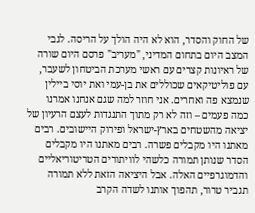של החוק והסדר, הוא לא היה הולך על הריסה. לגבי המצב היום בתחום המדיני, "מעריב" פרסם היום שורה של ראיונות קצרים עם ראשי מערכת הביטחון לשעבר, עם פוליטיקאים שכוללים את בן-עמי ואת יוסי ביילין שנמצא פה ואחרים. אני חוזר למה שגם אנחנו אמרנו כמה פעמים – וזה לא רק מתוך התנגדות לעצם הרעיון של יציאה מהשטחים בארץ-ישראל ופירוק היישובים. רבים מאתנו היו מקבלים פשרה. רבים מאתנו היו מקבלים הסדר שנותן תמורה כלשהי לוויתורים הטריטוריאליים והדמוגרפיים האלה. אבל היציאה הזאת ללא תמורה תגביר טרור, תהפוך אותנו לשדה הקרב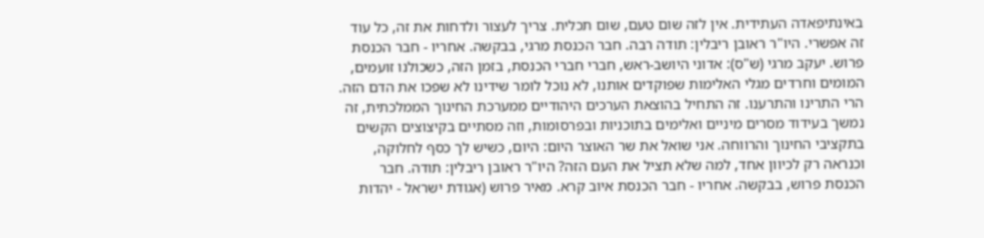באינתיפאדה העתידית. אין לזה שום טעם, שום תכלית. צריך לעצור ולדחות את זה, כל עוד זה אפשרי. היו"ר ראובן ריבלין: תודה רבה. חבר הכנסת מרגי, בבקשה. אחריו - חבר הכנסת פרוש. יעקב מרגי (ש"ס): אדוני היושב-ראש, חברי חברי הכנסת, בזמן הזה, כשכולנו זועמים, המומים וחרדים מגלי האלימות שפוקדים אותנו, לא נוכל לומר שידינו לא שפכו את הדם הזה. הרי התרינו והתרענו. זה התחיל בהוצאת הערכים היהודיים ממערכת החינוך הממלכתית, זה נמשך בעידוד מסרים מיניים ואלימים בתוכניות ובפרסומות, וזה מסתיים בקיצוצים הקשים בתקציבי החינוך והרווחה. אני שואל את שר האוצר היום: היום, כשיש לך כסף לחלוקה, וכנראה רק לכיוון אחד, למה שלא תציל את העם הזה? היו"ר ראובן ריבלין: תודה. חבר הכנסת פרוש, בבקשה. אחריו - חבר הכנסת איוב קרא. מאיר פרוש (אגודת ישראל - יהדות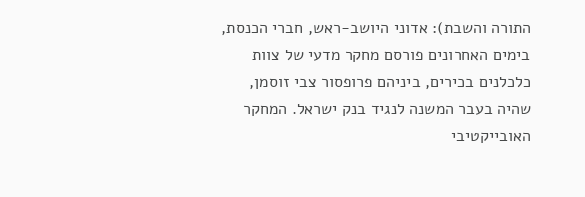התורה והשבת): אדוני היושב-ראש, חברי הכנסת, בימים האחרונים פורסם מחקר מדעי של צוות כלכלנים בכירים, ביניהם פרופסור צבי זוסמן, שהיה בעבר המשנה לנגיד בנק ישראל. המחקר האובייקטיבי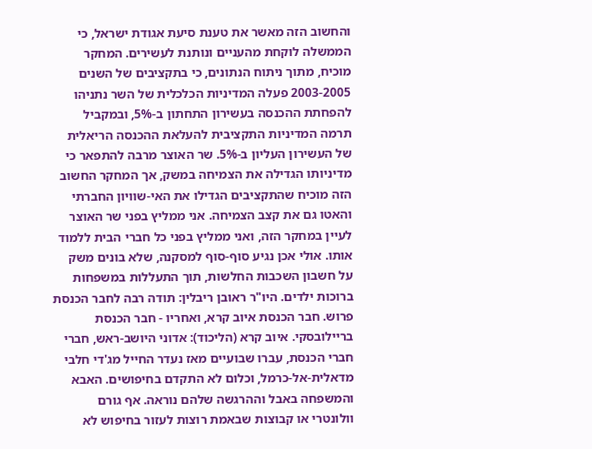והחשוב הזה מאשר את טענת סיעת אגודת ישראל, כי הממשלה לוקחת מהעניים ונותנת לעשירים. המחקר מוכיח, מתוך ניתוח הנתונים, כי בתקציבים של השנים 2003-2005 פעלה המדיניות הכלכלית של השר נתניהו להפחתת ההכנסה בעשירון התחתון ב-5%, ובמקביל תרמה המדיניות התקציבית להעלאת ההכנסה הריאלית של העשירון העליון ב-5%. שר האוצר מרבה להתפאר כי מדיניותו הגדילה את הצמיחה במשק, אך המחקר החשוב הזה מוכיח שהתקציבים הגדילו את האי-שוויון החברתי והאטו גם את קצב הצמיחה. אני ממליץ בפני שר האוצר לעיין במחקר הזה, ואני ממליץ בפני כל חברי הבית ללמוד אותו. אולי אכן נגיע סוף-סוף למסקנה, שלא בונים משק על חשבון השכבות החלשות, תוך התעללות במשפחות ברוכות ילדים. היו"ר ראובן ריבלין: תודה רבה לחבר הכנסת פרוש. חבר הכנסת איוב קרא, ואחריו - חבר הכנסת בריילובסקי. איוב קרא (הליכוד): אדוני היושב-ראש, חברי חברי הכנסת, עברו שבועיים מאז נעדר החייל מג'די חלבי מדאלית-אל-כרמל, וכלום לא התקדם בחיפושים. האבא והמשפחה באבל וההרגשה שלהם נוראה. אף גורם וולונטרי או קבוצות שבאמת רוצות לעזור בחיפוש לא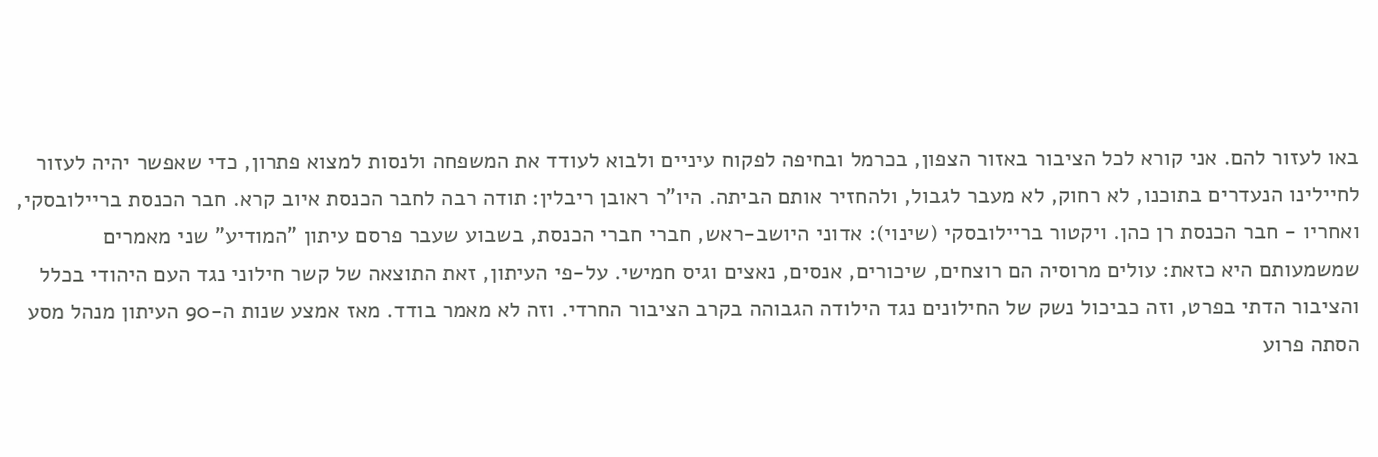באו לעזור להם. אני קורא לכל הציבור באזור הצפון, בכרמל ובחיפה לפקוח עיניים ולבוא לעודד את המשפחה ולנסות למצוא פתרון, כדי שאפשר יהיה לעזור לחיילינו הנעדרים בתוכנו, לא רחוק, לא מעבר לגבול, ולהחזיר אותם הביתה. היו"ר ראובן ריבלין: תודה רבה לחבר הכנסת איוב קרא. חבר הכנסת בריילובסקי, ואחריו - חבר הכנסת רן כהן. ויקטור בריילובסקי (שינוי): אדוני היושב-ראש, חברי חברי הכנסת, בשבוע שעבר פרסם עיתון "המודיע" שני מאמרים שמשמעותם היא כזאת: עולים מרוסיה הם רוצחים, שיכורים, אנסים, נאצים וגיס חמישי. על-פי העיתון, זאת התוצאה של קשר חילוני נגד העם היהודי בכלל והציבור הדתי בפרט, וזה כביכול נשק של החילונים נגד הילודה הגבוהה בקרב הציבור החרדי. וזה לא מאמר בודד. מאז אמצע שנות ה-90 העיתון מנהל מסע הסתה פרוע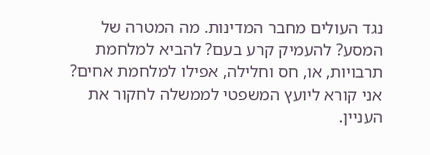נגד העולים מחבר המדינות. מה המטרה של המסע? להעמיק קרע בעם? להביא למלחמת תרבויות, או, חס וחלילה, אפילו למלחמת אחים? אני קורא ליועץ המשפטי לממשלה לחקור את העניין.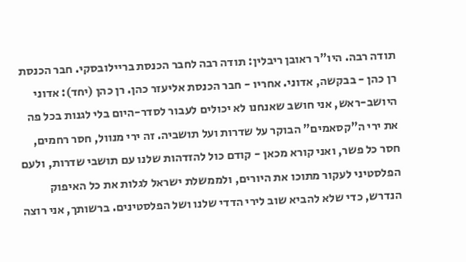תודה רבה. היו"ר ראובן ריבלין: תודה רבה לחבר הכנסת בריילובסקי. חבר הכנסת רן כהן - בבקשה, אדוני. אחריו - חבר הכנסת אליעזר כהן. רן כהן (יחד): אדוני היושב-ראש, אני חושב שאנחנו לא יכולים לעבור לסדר-היום בלי לגנות בכל פה את ירי ה"קסאמים" הבוקר על שדרות ועל תושביה. זה ירי מנוול, חסר רחמים, חסר כל פשר, ואני קורא מכאן - קודם כול להזדהות שלנו עם תושבי שדרות, ולעם הפלסטיני לעקור מתוכו את היורים, ולממשלת ישראל לגלות את כל האיפוק הנדרש, כדי שלא להביא שוב לירי הדדי שלנו ושל הפלסטינים. ברשותך, אני רוצה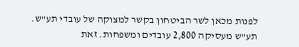לפנות מכאן לשר הביטחון בקשר למצוקה של עובדי תע"ש. תע"ש מעסיקה 2,800 עובדים ומשפחות. זאת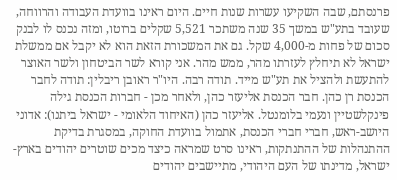פרנסתם, שבה השקיעו עשרות שנות חיים. היום ראינו בוועדת העבודה והרווחה, שעובד בתע"ש במשך 35 שנה משתכר 5,521 שקלים ברוטו, ומזה נכנס לו לבנק סכום של פחות מ-4,000 שקל. גם את המשכורת הזאת הוא לא יקבל אם ממשלת ישראל לא תיחלץ לעזרתו מהר, ממש מהר. אני קורא לשר הביטחון ולשר האוצר להתעשת ולהציל את תע"ש מייד. תודה רבה. היו"ר ראובן ריבלין: תודה לחבר הכנסת רן כהן. חבר הכנסת אליעזר כהן, ולאחר מכן - חברות הכנסת גילה פינקלשטיין ונעמי בלומנטל. אליעזר כהן (האיחוד הלאומי - ישראל ביתנו): אדוני היושב-ראש, חברי חברי הכנסת, אתמול בוועדת החוקה, במסגרת בדיקת ההתנהלות של ההתנתקות, ראינו סרט שמראה כיצד מכים שוטרים יהודים בארץ-ישראל, מדינתו של העם היהודי, מתיישבים יהודים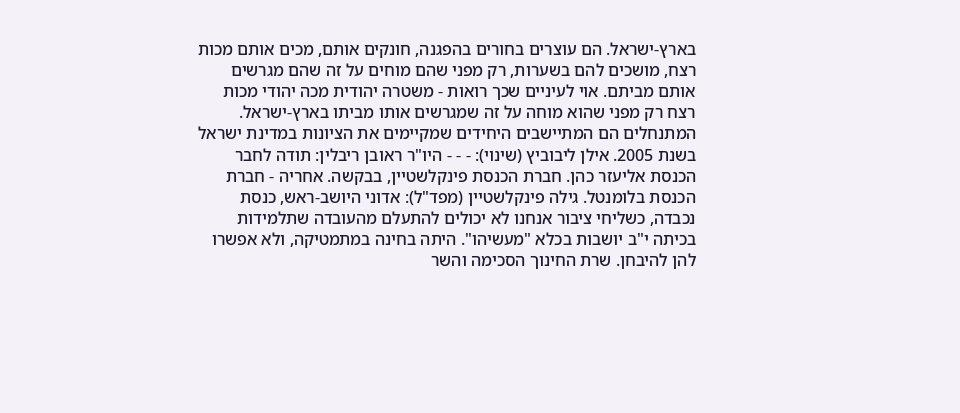בארץ-ישראל. הם עוצרים בחורים בהפגנה, חונקים אותם, מכים אותם מכות רצח, מושכים להם בשערות, רק מפני שהם מוחים על זה שהם מגרשים אותם מביתם. אוי לעיניים שכך רואות - משטרה יהודית מכה יהודי מכות רצח רק מפני שהוא מוחה על זה שמגרשים אותו מביתו בארץ-ישראל. המתנחלים הם המתיישבים היחידים שמקיימים את הציונות במדינת ישראל בשנת 2005. אילן ליבוביץ (שינוי): - - - היו"ר ראובן ריבלין: תודה לחבר הכנסת אליעזר כהן. חברת הכנסת פינקלשטיין, בבקשה. אחריה - חברת הכנסת בלומנטל. גילה פינקלשטיין (מפד"ל): אדוני היושב-ראש, כנסת נכבדה, כשליחי ציבור אנחנו לא יכולים להתעלם מהעובדה שתלמידות בכיתה י"ב יושבות בכלא "מעשיהו". היתה בחינה במתמטיקה, ולא אפשרו להן להיבחן. שרת החינוך הסכימה והשר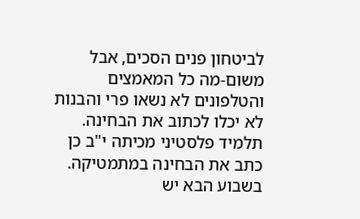לביטחון פנים הסכים, אבל משום-מה כל המאמצים והטלפונים לא נשאו פרי והבנות לא יכלו לכתוב את הבחינה. תלמיד פלסטיני מכיתה י"ב כן כתב את הבחינה במתמטיקה. בשבוע הבא יש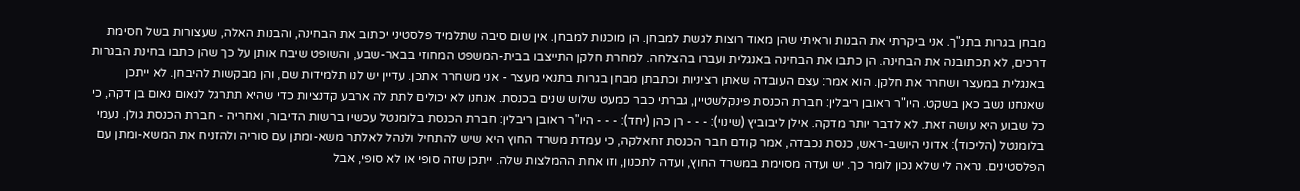מבחן בגרות בתנ"ך. אני ביקרתי את הבנות וראיתי שהן מאוד רוצות לגשת למבחן. הן מוכנות למבחן. אין שום סיבה שתלמיד פלסטיני יכתוב את הבחינה, והבנות האלה, שעצורות בשל חסימת דרכים, לא תכתובנה את הבחינה. הן כתבו את הבחינה באנגלית ועברו בהצלחה. למחרת חלקן התייצבו בבית-המשפט המחוזי בבאר-שבע, והשופט שיבח אותן על כך שהן כתבו בחינת הבגרות באנגלית במעצר ושחרר את חלקן. הוא אמר: עצם העובדה שאתן רציניות וכתבתן מבחן בגרות בתנאי מעצר - אני משחרר אתכן. עדיין יש לנו תלמידות שם, והן מבקשות להיבחן. לא ייתכן שאנחנו נשב כאן בשקט. היו"ר ראובן ריבלין: חברת הכנסת פינקלשטיין, גברתי כבר כמעט שלוש שנים בכנסת. אנחנו לא יכולים לתת לה ארבע קדנציות כדי שהיא תתרגל לנאום נאום בן דקה, כי כל שבוע היא עושה זאת. לא לדבר יותר מדקה. אילן ליבוביץ (שינוי): - - - רן כהן (יחד): - - - היו"ר ראובן ריבלין: חברת הכנסת בלומנטל עכשיו ברשות הדיבור, ואחריה - חברת הכנסת גולן. נעמי בלומנטל (הליכוד): אדוני היושב-ראש, כנסת נכבדה, אמר קודם חבר הכנסת זחאלקה, כי עמדת משרד החוץ היא שיש להתחיל ולנהל לאלתר משא-ומתן עם סוריה ולהזניח את המשא-ומתן עם הפלסטינים. נראה לי שלא נכון לומר כך. יש ועדה מסוימת במשרד החוץ, ועדה לתכנון, וזו אחת ההמלצות שלה. ייתכן שזה סופי או לא סופי, אבל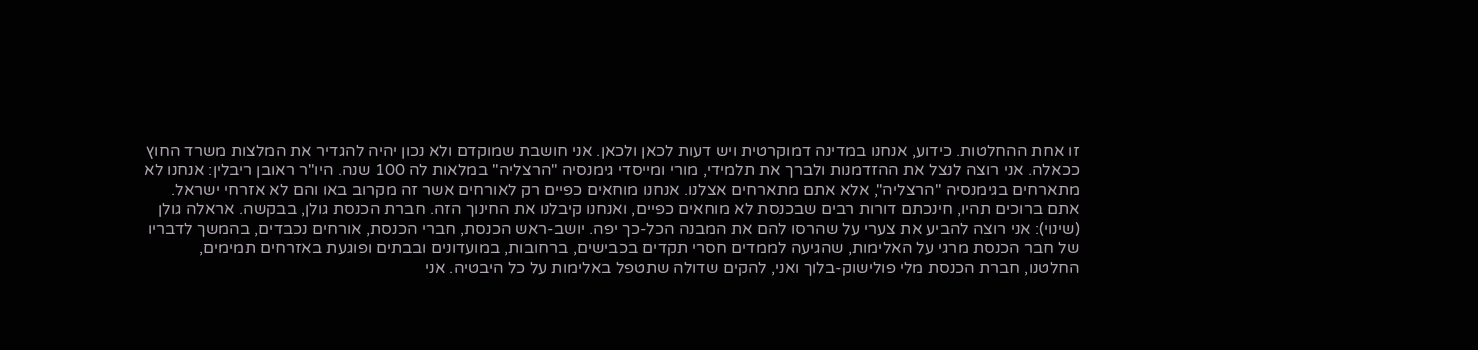זו אחת ההחלטות. כידוע, אנחנו במדינה דמוקרטית ויש דעות לכאן ולכאן. אני חושבת שמוקדם ולא נכון יהיה להגדיר את המלצות משרד החוץ ככאלה. אני רוצה לנצל את ההזדמנות ולברך את תלמידי, מורי ומייסדי גימנסיה "הרצליה" במלאות לה 100 שנה. היו"ר ראובן ריבלין: אנחנו לא מתארחים בגימנסיה "הרצליה", אלא אתם מתארחים אצלנו. אנחנו מוחאים כפיים רק לאורחים אשר זה מקרוב באו והם לא אזרחי ישראל. אתם ברוכים תהיו, חינכתם דורות רבים שבכנסת לא מוחאים כפיים, ואנחנו קיבלנו את החינוך הזה. חברת הכנסת גולן, בבקשה. אראלה גולן (שינוי): אני רוצה להביע את צערי על שהרסו להם את המבנה הכל-כך יפה. יושב-ראש הכנסת, חברי הכנסת, אורחים נכבדים, בהמשך לדבריו של חבר הכנסת מרגי על האלימות, שהגיעה לממדים חסרי תקדים בכבישים, ברחובות, במועדונים ובבתים ופוגעת באזרחים תמימים, החלטנו, חברת הכנסת מלי פולישוק-בלוך ואני, להקים שדולה שתטפל באלימות על כל היבטיה. אני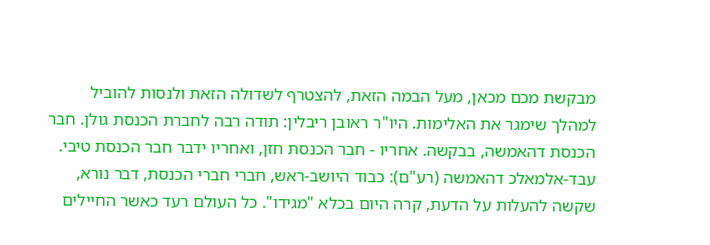מבקשת מכם מכאן, מעל הבמה הזאת, להצטרף לשדולה הזאת ולנסות להוביל למהלך שימגר את האלימות. היו"ר ראובן ריבלין: תודה רבה לחברת הכנסת גולן. חבר הכנסת דהאמשה, בבקשה. אחריו - חבר הכנסת חזן, ואחריו ידבר חבר הכנסת טיבי. עבד-אלמאלכ דהאמשה (רע"ם): כבוד היושב-ראש, חברי חברי הכנסת, דבר נורא, שקשה להעלות על הדעת, קרה היום בכלא "מגידו". כל העולם רעד כאשר החיילים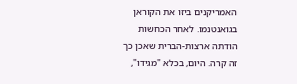האמריקנים ביזו את הקוראן בגואנטנמו. לאחר הכחשות הודתה ארצות-הברית שאכן כך זה קרה. היום, בכלא "מגידו",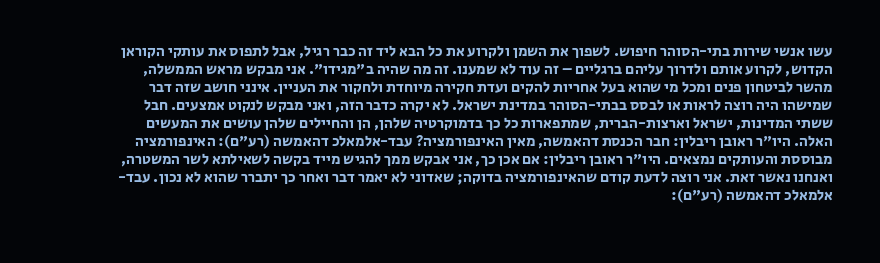עשו אנשי שירות בתי-הסוהר חיפוש. לשפוך את השמן ולקרוע את כל הבא ליד זה כבר רגיל, אבל לתפוס את עותקי הקוראן הקדוש, לקרוע אותם ולדרוך עליהם ברגליים – זה עוד לא שמענו. זה מה שהיה ב"מגידו". אני מבקש מראש הממשלה, מהשר לביטחון פנים ומכל מי שהוא בעל אחריות להקים ועדת חקירה מיוחדת ולחקור את העניין. אינני חושב שזה דבר שמישהו היה רוצה לראות או לבסס בבתי-הסוהר במדינת ישראל. לא יקרה כדבר הזה, ואני מבקש לנקוט אמצעים. חבל ששתי המדינות, ישראל וארצות-הברית, שמתפארות כל כך בדמוקרטיה שלהן, הן והחיילים שלהן עושים את המעשים האלה. היו"ר ראובן ריבלין: חבר הכנסת דהאמשה, מאין האינפורמציה? עבד-אלמאלכ דהאמשה (רע"ם): האינפורמציה מבוססת והעותקים נמצאים. היו"ר ראובן ריבלין: אם אכן כך, אני אבקש ממך להגיש מייד בקשה לשאילתא לשר המשטרה, ואנחנו נאשר זאת. אני רוצה לדעת קודם שהאינפורמציה בדוקה; שאדוני לא יאמר דבר ואחר כך יתברר שהוא לא נכון. עבד-אלמאלכ דהאמשה (רע"ם):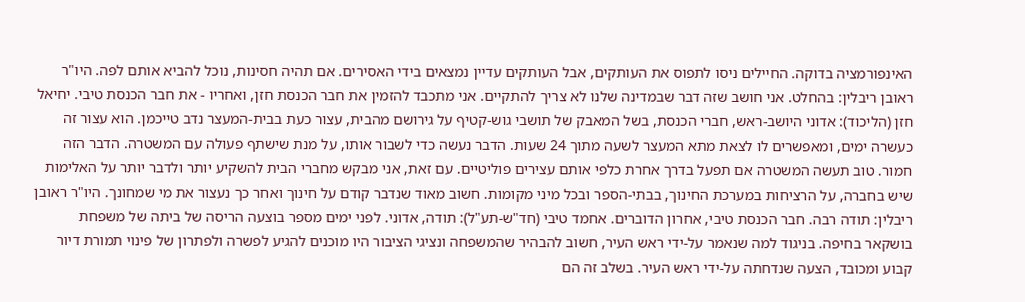האינפורמציה בדוקה. החיילים ניסו לתפוס את העותקים, אבל העותקים עדיין נמצאים בידי האסירים. אם תהיה חסינות, נוכל להביא אותם לפה. היו"ר ראובן ריבלין: בהחלט. אני חושב שזה דבר שבמדינה שלנו לא צריך להתקיים. אני מתכבד להזמין את חבר הכנסת חזן, ואחריו - את חבר הכנסת טיבי. יחיאל חזן (הליכוד): אדוני היושב-ראש, חברי הכנסת, בשל המאבק של תושבי גוש-קטיף על גירושם מהבית, עצור כעת בבית-המעצר נדב טייכמן. הוא עצור זה כעשרה ימים, ומאפשרים לו לצאת מתא המעצר לשעה מתוך 24 שעות. הדבר נעשה כדי לשבור אותו, על מנת שישתף פעולה עם המשטרה. הדבר הזה חמור. טוב תעשה המשטרה אם תפעל בדרך אחרת כלפי אותם עצירים פוליטיים. עם זאת, אני מבקש מחברי הבית להשקיע יותר ולדבר יותר על האלימות שיש בחברה, על הרציחות במערכת החינוך, בבתי-הספר ובכל מיני מקומות. חשוב מאוד שנדבר קודם על חינוך ואחר כך נעצור את מי שמחונך. היו"ר ראובן ריבלין: תודה רבה. חבר הכנסת טיבי, אחרון הדוברים. אחמד טיבי (חד"ש-תע"ל): תודה, אדוני. לפני ימים מספר בוצעה הריסה של ביתה של משפחת בושקאר בחיפה. בניגוד למה שנאמר על-ידי ראש העיר, חשוב להבהיר שהמשפחה ונציגי הציבור היו מוכנים להגיע לפשרה ולפתרון של פינוי תמורת דיור קבוע ומכובד, הצעה שנדחתה על-ידי ראש העיר. בשלב זה הם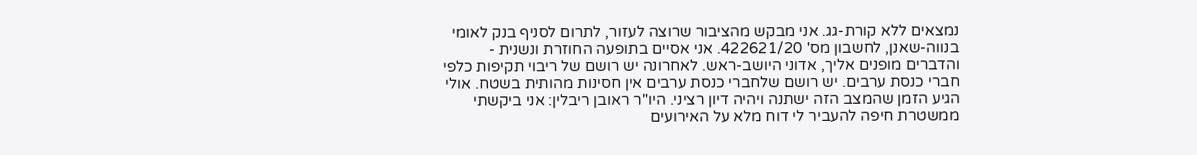נמצאים ללא קורת-גג. אני מבקש מהציבור שרוצה לעזור, לתרום לסניף בנק לאומי בנווה-שאנן, לחשבון מס' 422621/20. אני אסיים בתופעה החוזרת ונשנית - והדברים מופנים אליך, אדוני היושב-ראש. לאחרונה יש רושם של ריבוי תקיפות כלפי חברי כנסת ערבים. יש רושם שלחברי כנסת ערבים אין חסינות מהותית בשטח. אולי הגיע הזמן שהמצב הזה ישתנה ויהיה דיון רציני. היו"ר ראובן ריבלין: אני ביקשתי ממשטרת חיפה להעביר לי דוח מלא על האירועים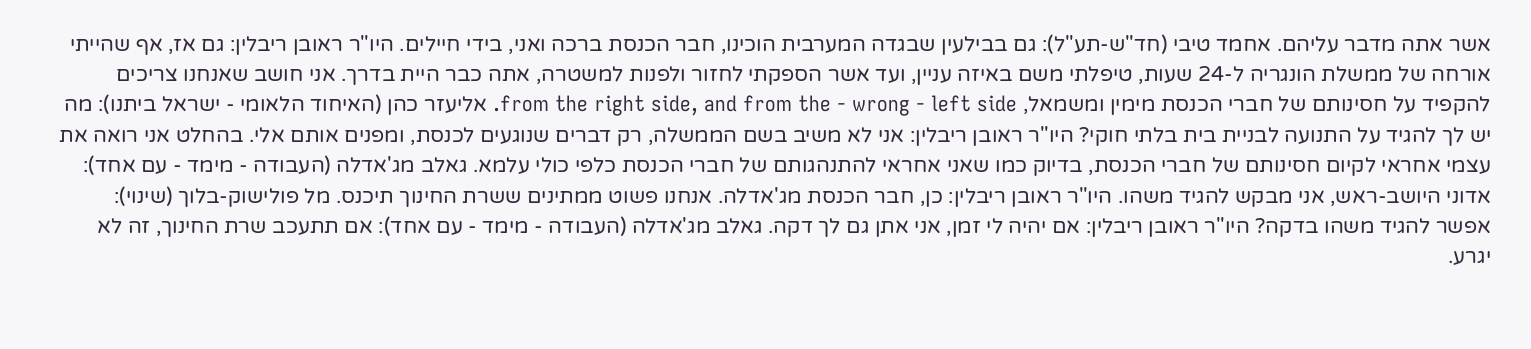אשר אתה מדבר עליהם. אחמד טיבי (חד"ש-תע"ל): גם בבילעין שבגדה המערבית הוכינו, חבר הכנסת ברכה ואני, בידי חיילים. היו"ר ראובן ריבלין: גם אז, אף שהייתי אורחה של ממשלת הונגריה ל-24 שעות, טיפלתי משם באיזה עניין, ועד אשר הספקתי לחזור ולפנות למשטרה, אתה כבר היית בדרך. אני חושב שאנחנו צריכים להקפיד על חסינותם של חברי הכנסת מימין ומשמאל, from the right side, and from the - wrong - left side. אליעזר כהן (האיחוד הלאומי - ישראל ביתנו): מה יש לך להגיד על התנועה לבניית בית בלתי חוקי? היו"ר ראובן ריבלין: אני לא משיב בשם הממשלה, רק דברים שנוגעים לכנסת, ומפנים אותם אלי. בהחלט אני רואה את עצמי אחראי לקיום חסינותם של חברי הכנסת, בדיוק כמו שאני אחראי להתנהגותם של חברי הכנסת כלפי כולי עלמא. גאלב מג'אדלה (העבודה - מימד - עם אחד): אדוני היושב-ראש, אני מבקש להגיד משהו. היו"ר ראובן ריבלין: כן, חבר הכנסת מג'אדלה. אנחנו פשוט ממתינים ששרת החינוך תיכנס. מל פולישוק-בלוך (שינוי): אפשר להגיד משהו בדקה? היו"ר ראובן ריבלין: אם יהיה לי זמן, אני אתן גם לך דקה. גאלב מג'אדלה (העבודה - מימד - עם אחד): אם תתעכב שרת החינוך, זה לא יגרע.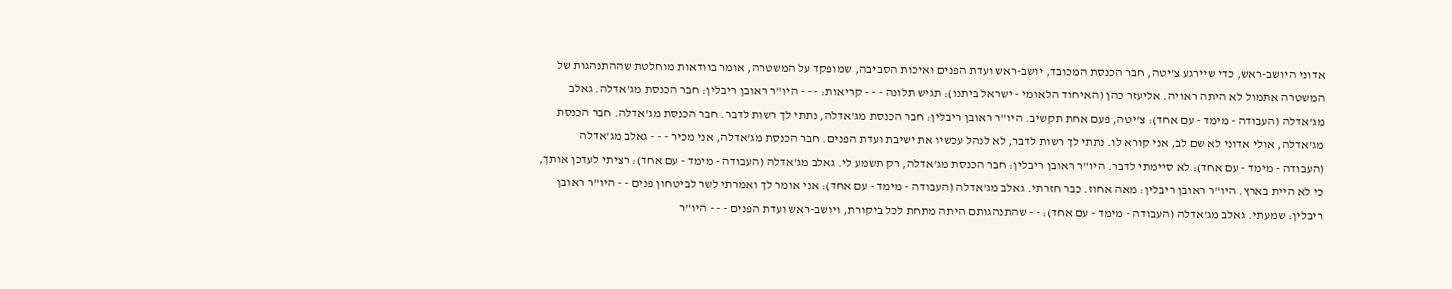אדוני היושב-ראש, כדי שיירגע צ'יטה, חבר הכנסת המכובד, יושב-ראש ועדת הפנים ואיכות הסביבה, שמופקד על המשטרה, אומר בוודאות מוחלטת שההתנהגות של המשטרה אתמול לא היתה ראויה. אליעזר כהן (האיחוד הלאומי - ישראל ביתנו): תגיש תלונה - - - קריאות: - - - היו"ר ראובן ריבלין: חבר הכנסת מג'אדלה. גאלב מג'אדלה (העבודה - מימד - עם אחד): צ'יטה, פעם אחת תקשיב. היו"ר ראובן ריבלין: חבר הכנסת מג'אדלה, נתתי לך רשות לדבר. חבר הכנסת מג'אדלה. חבר הכנסת מג'אדלה, אולי אדוני לא שם לב, אני קורא לו. נתתי לך רשות לדבר, לא לנהל עכשיו את ישיבת ועדת הפנים. חבר הכנסת מג'אדלה, אני מכיר - - - גאלב מג'אדלה (העבודה - מימד - עם אחד): לא סיימתי לדבר. היו"ר ראובן ריבלין: חבר הכנסת מג'אדלה, רק תשמע לי. גאלב מג'אדלה (העבודה - מימד - עם אחד): רציתי לעדכן אותך, כי לא היית בארץ. היו"ר ראובן ריבלין: מאה אחוז. כבר חזרתי. גאלב מג'אדלה (העבודה - מימד - עם אחד): אני אומר לך ואמרתי לשר לביטחון פנים - - היו"ר ראובן ריבלין: שמעתי. גאלב מג'אדלה (העבודה - מימד - עם אחד): - - שהתנהגותם היתה מתחת לכל ביקורת, ויושב-ראש ועדת הפנים - - - היו"ר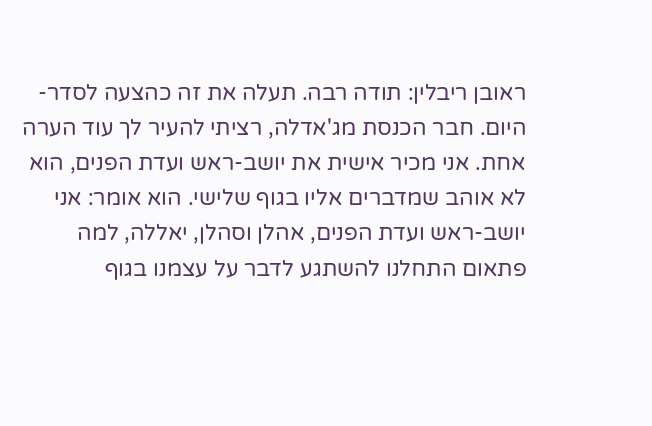ראובן ריבלין: תודה רבה. תעלה את זה כהצעה לסדר-היום. חבר הכנסת מג'אדלה, רציתי להעיר לך עוד הערה אחת. אני מכיר אישית את יושב-ראש ועדת הפנים, הוא לא אוהב שמדברים אליו בגוף שלישי. הוא אומר: אני יושב-ראש ועדת הפנים, אהלן וסהלן, יאללה, למה פתאום התחלנו להשתגע לדבר על עצמנו בגוף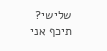שלישי? תיכף אני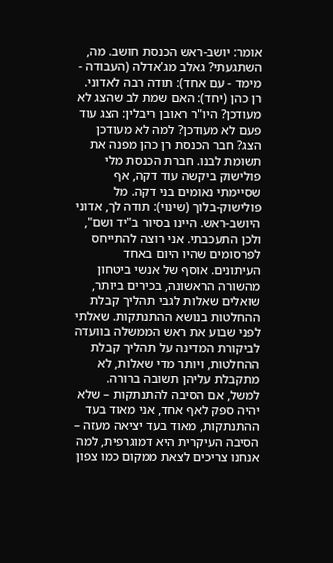אומר: יושב-ראש הכנסת חושב. מה, השתגעתי? גאלב מג'אדלה (העבודה - מימד - עם אחד): תודה רבה לאדוני. רן כהן (יחד): האם שמת לב שהצג לא מעודכן? היו"ר ראובן ריבלין: הצג עוד פעם לא מעודכן? למה לא מעודכן הצג? חבר הכנסת רן כהן מפנה את תשומת לבנו. חברת הכנסת מלי פולישוק ביקשה עוד דקה, אף שסיימתי נאומים בני דקה. מל פולישוק-בלוך (שינוי): תודה לך, אדוני היושב-ראש. היינו בסיור ב"יד ושם", ולכן התעכבתי. אני רוצה להתייחס לפרסומים שהיו היום באחד העיתונים. אוסף של אנשי ביטחון מהשורה הראשונה, בכירים ביותר, שואלים שאלות לגבי תהליך קבלת ההחלטות בנושא ההתנתקות. שאלתי לפני שבוע את ראש הממשלה בוועדה לביקורת המדינה על תהליך קבלת ההחלטות, ויותר מדי שאלות, לא מתקבלת עליהן תשובה ברורה. למשל, אם הסיבה להתנתקות – שלא יהיה ספק לאף אחד, אני מאוד בעד ההתנתקות, מאוד בעד יציאה מעזה – הסיבה העיקרית היא דמוגרפית, למה אנחנו צריכים לצאת ממקום כמו צפון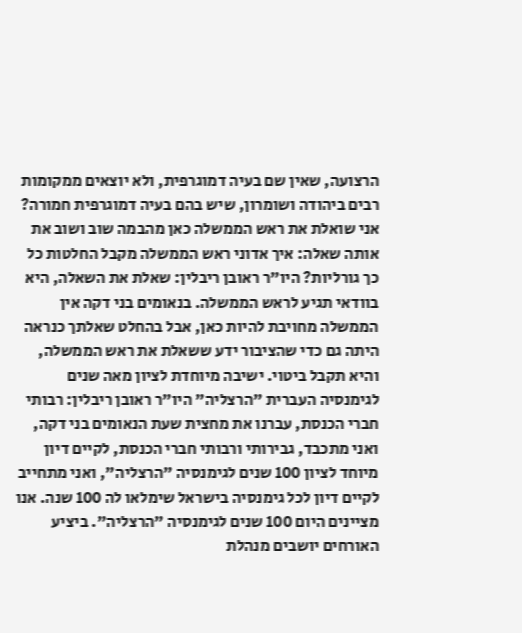הרצועה, שאין שם בעיה דמוגרפית, ולא יוצאים ממקומות רבים ביהודה ושומרון, שיש בהם בעיה דמוגרפית חמורה? אני שואלת את ראש הממשלה כאן מהבמה שוב ושוב את אותה שאלה: איך אדוני ראש הממשלה מקבל החלטות כל כך גורליות? היו"ר ראובן ריבלין: שאלת את השאלה, היא בוודאי תגיע לראש הממשלה. בנאומים בני דקה אין הממשלה מחויבת להיות כאן, אבל בהחלט שאלתך כנראה היתה גם כדי שהציבור ידע ששאלת את ראש הממשלה, והיא תקבל ביטוי. ישיבה מיוחדת לציון מאה שנים לגימנסיה העברית "הרצליה" היו"ר ראובן ריבלין: רבותי חברי הכנסת, עברנו את מחצית שעת הנאומים בני דקה, ואני מתכבד, גבירותי ורבותי חברי הכנסת, לקיים דיון מיוחד לציון 100 שנים לגימנסיה "הרצליה", ואני מתחייב לקיים דיון לכל גימנסיה בישראל שימלאו לה 100 שנה. אנו מציינים היום 100 שנים לגימנסיה "הרצליה". ביציע האורחים יושבים מנהלת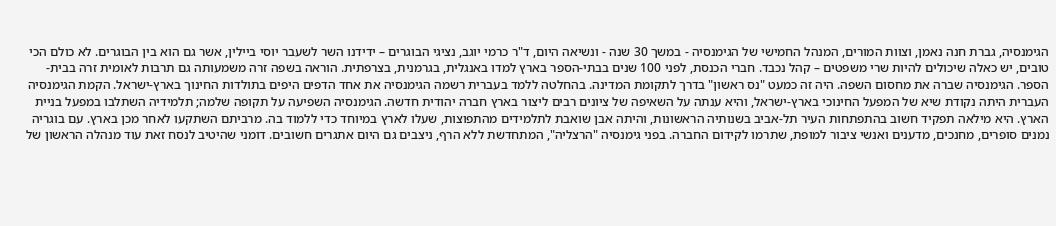הגימנסיה, גברת חנה נאמן, וצוות המורים, המנהל החמישי של הגימנסיה - במשך 30 שנה - ונשיאה היום, ד"ר כרמי יוגב, נציגי הבוגרים – ידידנו השר לשעבר יוסי ביילין, אשר גם הוא בין הבוגרים. לא כולם הכי טובים, יש כאלה שיכולים להיות שרי משפטים – קהל נכבד. חברי הכנסת, לפני 100 שנים בבתי-הספר בארץ למדו באנגלית, בגרמנית, בצרפתית. הוראה בשפה זרה משמעותה גם תרבות לאומית זרה בבית-הספר. הגימנסיה שברה את מחסום השפה. היה זה כמעט "נס ראשון" בדרך לתקומת המדינה. בהחלטה ללמד בעברית רשמה הגימנסיה את אחד הדפים היפים בתולדות החינוך בארץ-ישראל. הקמת הגימנסיה העברית היתה נקודת שיא של המפעל החינוכי בארץ-ישראל, והיא ענתה על השאיפה של ציונים רבים ליצור בארץ חברה יהודית חדשה. הגימנסיה השפיעה על תקופה שלמה; תלמידיה השתלבו במפעל בניית הארץ. היא מילאה תפקיד חשוב בהתפתחות העיר תל-אביב בשנותיה הראשונות, והיתה אבן שואבת לתלמידים מהתפוצות, שעלו לארץ במיוחד כדי ללמוד בה. מרביתם השתקעו לאחר מכן בארץ. עם בוגריה נמנים סופרים, מחנכים, מדענים ואנשי ציבור למופת, שתרמו לקידום החברה. בפני גימנסיה "הרצליה", המתחדשת ללא הרף, ניצבים גם היום אתגרים חשובים. דומני שהיטיב לנסח זאת עוד מנהלה הראשון של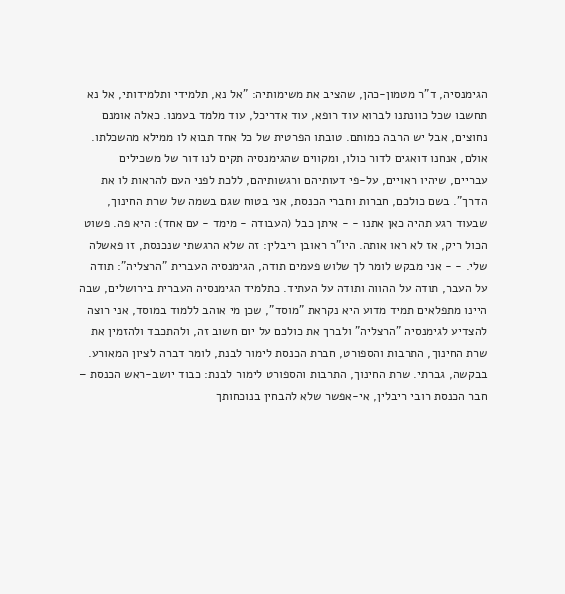הגימנסיה, ד"ר מטמון-כהן, שהציב את משימותיה: "אל נא, תלמידי ותלמידותי, אל נא תחשבו שכל כוונתנו לברוא עוד רופא, עוד אדריכל, עוד מלמד בעמנו. כאלה אומנם נחוצים, אבל יש הרבה כמותם. טובתו הפרטית של כל אחד תבוא לו ממילא מהשכלתו. אולם, אנחנו דואגים לדור כולו, ומקווים שהגימנסיה תקים לנו דור של משכילים עבריים, שיהיו ראויים, על-פי דעותיהם ורגשותיהם, ללכת לפני העם להראות לו את הדרך". בשם כולכם, חברות וחברי הכנסת, אני בטוח שגם בשמה של שרת החינוך, שבעוד רגע תהיה כאן אתנו - - איתן כבל (העבודה - מימד - עם אחד): היא פה. פשוט הכול ריק, אז לא ראו אותה. היו"ר ראובן ריבלין: זה שלא הרגשתי שנכנסת, זו פאשלה שלי. - - אני מבקש לומר לך שלוש פעמים תודה, הגימנסיה העברית "הרצליה": תודה על העבר, תודה על ההווה ותודה על העתיד. כתלמיד הגימנסיה העברית בירושלים, שבה היינו מתפלאים תמיד מדוע היא נקראת "מוסד", שכן מי אוהב ללמוד במוסד, אני רוצה להצדיע לגימנסיה "הרצליה" ולברך את כולכם על יום חשוב זה, ולהתכבד ולהזמין את שרת החינוך, התרבות והספורט, חברת הכנסת לימור לבנת, לומר דברה לציון המאורע. בבקשה, גברתי. שרת החינוך, התרבות והספורט לימור לבנת: כבוד יושב-ראש הכנסת – חבר הכנסת רובי ריבלין, אי-אפשר שלא להבחין בנוכחותך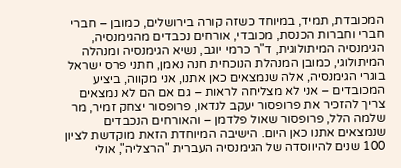המכובדת, תמיד, במיוחד כשזה קורה בירושלים, כמובן – חברי חברי וחברות הכנסת, מכובדי, אורחים נכבדים מהגימנסיה, הגימנסיה המיתולוגית, ד"ר כרמי יוגב, נשיא הגימנסיה ומנהלה המיתולוגי, כמובן המנהלת הנוכחית חנה נאמן, חתני פרס ישראל בוגרי הגימנסיה, אלה שנמצאים כאן אתנו, אני מקווה, ביציע המכובדים – אני לא מצליחה לראות – גם אם הם לא נמצאים צריך להזכיר את פרופסור יעקב לנדאו, פרופסור יצחק זמיר, מר שלמה הלל, פרופסור שאול פלדמן – והאורחים הנכבדים שנמצאים אתנו כאן היום. הישיבה המיוחדת הזאת מוקדשת לציון 100 שנים להיווסדה של הגימנסיה העברית "הרצליה", אולי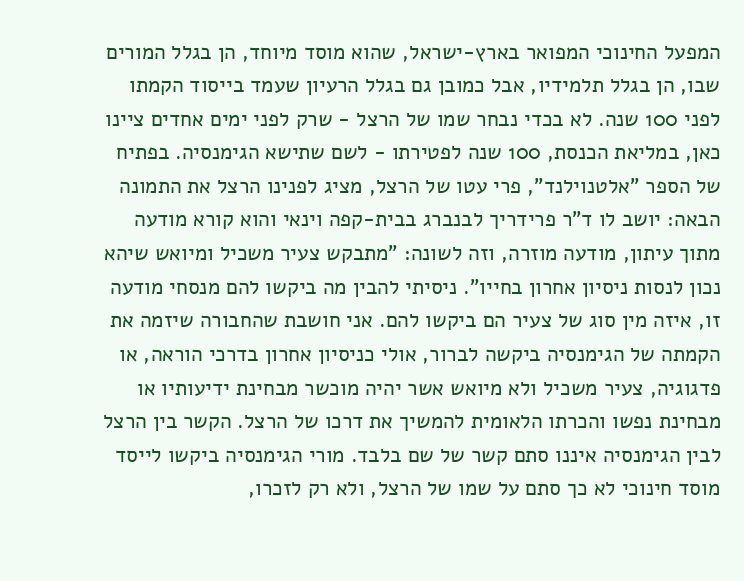המפעל החינוכי המפואר בארץ-ישראל, שהוא מוסד מיוחד, הן בגלל המורים שבו, הן בגלל תלמידיו, אבל כמובן גם בגלל הרעיון שעמד בייסוד הקמתו לפני 100 שנה. לא בכדי נבחר שמו של הרצל - שרק לפני ימים אחדים ציינו כאן, במליאת הכנסת, 100 שנה לפטירתו - לשם שתישא הגימנסיה. בפתיח של הספר "אלטנוילנד", פרי עטו של הרצל, מציג לפנינו הרצל את התמונה הבאה: יושב לו ד"ר פרידריך לבנברג בבית-קפה וינאי והוא קורא מודעה מתוך עיתון, מודעה מוזרה, וזה לשונה: "מתבקש צעיר משכיל ומיואש שיהא נכון לנסות ניסיון אחרון בחייו". ניסיתי להבין מה ביקשו להם מנסחי מודעה זו, איזה מין סוג של צעיר הם ביקשו להם. אני חושבת שהחבורה שיזמה את הקמתה של הגימנסיה ביקשה לברור, אולי כניסיון אחרון בדרכי הוראה, או פדגוגיה, צעיר משכיל ולא מיואש אשר יהיה מוכשר מבחינת ידיעותיו או מבחינת נפשו והכרתו הלאומית להמשיך את דרכו של הרצל. הקשר בין הרצל לבין הגימנסיה איננו סתם קשר של שם בלבד. מורי הגימנסיה ביקשו לייסד מוסד חינוכי לא כך סתם על שמו של הרצל, ולא רק לזכרו,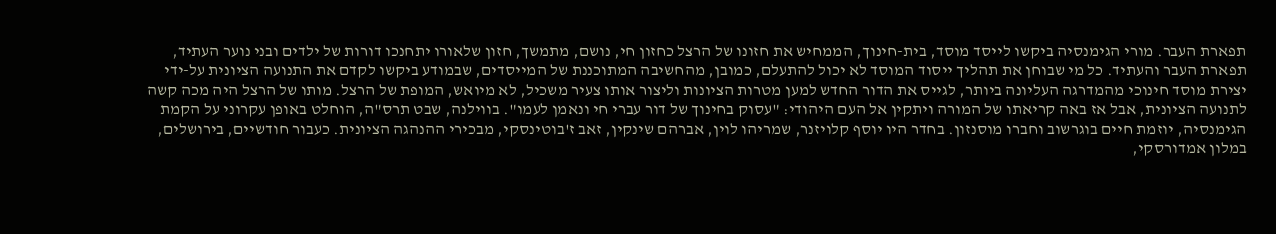תפארת העבר. מורי הגימנסיה ביקשו לייסד מוסד, בית-חינוך, הממחיש את חזונו של הרצל כחזון חי, נושם, מתמשך, חזון שלאורו יתחנכו דורות של ילדים ובני נוער העתיד, תפארת העבר והעתיד. כל מי שבוחן את תהליך ייסוד המוסד לא יכול להתעלם, כמובן, מהחשיבה המתוכננת של המייסדים, שבמודע ביקשו לקדם את התנועה הציונית על-ידי יצירת מוסד חינוכי מהמדרגה העליונה ביותר, לגייס את הדור החדש למען מטרות הציונות וליצור אותו צעיר משכיל, לא מיואש, המופת של הרצל. מותו של הרצל היה מכה קשה לתנועה הציונית, אבל אז באה קריאתו של המורה ויתקין אל העם היהודי: "עסוק בחינוך של דור עברי חי ונאמן לעמו". בווילנה, שבט תרס"ה, הוחלט באופן עקרוני על הקמת הגימנסיה, יוזמת חיים בוגרשוב וחברו מוסנזון. בחדר היו יוסף קלויזנר, שמריהו לוין, אברהם שינקין, זאב ז'בוטינסקי, מבכירי ההנהגה הציונית. כעבור חודשיים, בירושלים, במלון אמדורסקי,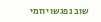שוב נפגשו יוזמי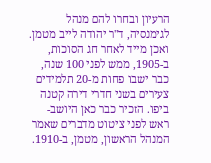הרעיון ובחרו להם מנהל לגימנסיה, ד"ר יהודה לייב מטמן. ואכן מייד לאחר חג הסוכות, ב-1905, ממש לפני 100 שנה, כבר ישבו פחות מ-20 תלמידים צעירים בשני חדרי דירה קטנה ביפו. הזכיר כבר כאן היושב-ראש לפני ציטוט מדברים שאמר המנהל הראשון, מטמן, ב-1910.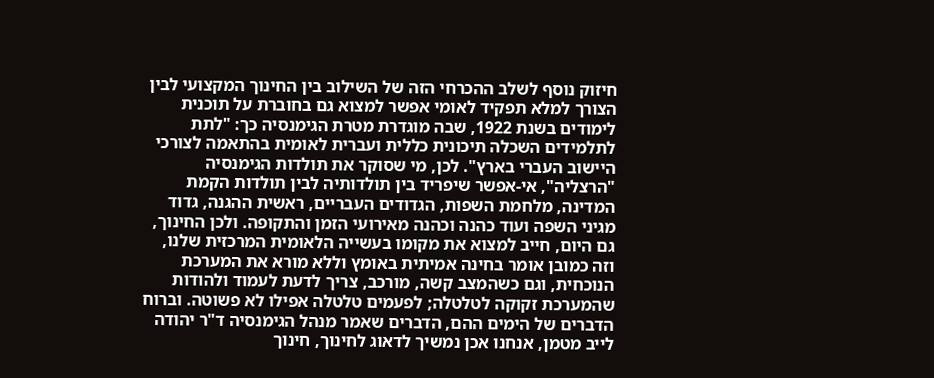חיזוק נוסף לשלב ההכרחי הזה של השילוב בין החינוך המקצועי לבין הצורך למלא תפקיד לאומי אפשר למצוא גם בחוברת על תוכנית לימודים בשנת 1922, שבה מוגדרת מטרת הגימנסיה כך: "לתת לתלמידים השכלה תיכונית כללית ועברית לאומית בהתאמה לצורכי היישוב העברי בארץ". לכן, מי שסוקר את תולדות הגימנסיה "הרצליה", אי-אפשר שיפריד בין תולדותיה לבין תולדות הקמת המדינה, מלחמת השפות, הגדודים העבריים, ראשית ההגנה, גדוד מגיני השפה ועוד כהנה וכהנה מאירועי הזמן והתקופה. ולכן החינוך, גם היום, חייב למצוא את מקומו בעשייה הלאומית המרכזית שלנו, וזה כמובן אומר בחינה אמיתית באומץ וללא מורא את המערכת הנוכחית, וגם כשהמצב קשה, מורכב, צריך לדעת לעמוד ולהודות שהמערכת זקוקה לטלטלה; לפעמים טלטלה אפילו לא פשוטה. וברוח הדברים של הימים ההם, הדברים שאמר מנהל הגימנסיה ד"ר יהודה לייב מטמן, אנחנו אכן נמשיך לדאוג לחינוך, חינוך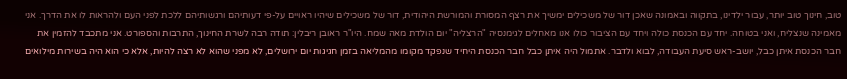טוב, חינוך טוב יותר, עבור ילדינו, בתקווה ובאמונה שאכן דור של משכילים ימשיך את רצף המסורת והמורשת היהודית, דור של משכילים שיהיו ראויים על-פי דעותיהם ורגשותיהם ללכת לפני העם ולהראות לו את הדרך. אני מאמינה שנצליח, ואני בטוחה. יחד עם הכנסת כולה ויחד עם הציבור כולו אנו מאחלים לגימנסיה "הרצליה" יום הולדת מאה שמח. היו"ר ראובן ריבלין: תודה רבה לשרת החינוך, התרבות והספורט. אני מתכבד להזמין את חבר הכנסת איתן כבל, יושב-ראש סיעת העבודה, לבוא ולדבר. אתמול היה איתן כבל חבר הכנסת היחיד שנפקד מקומו מהמליאה בזמן חגיגות יום ירושלים, לא מפני שהוא לא רצה להיות, אלא כי הוא היה בשירות מילואים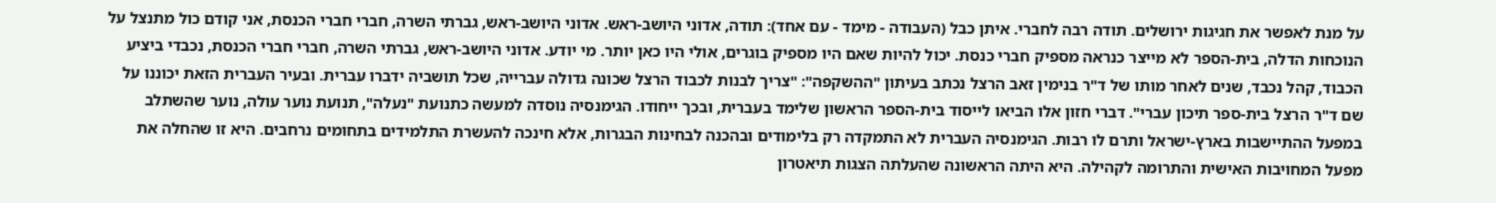על מנת לאפשר את חגיגות ירושלים. תודה רבה לחברי. איתן כבל (העבודה - מימד - עם אחד): תודה, אדוני היושב-ראש. אדוני היושב-ראש, גברתי השרה, חברי חברי הכנסת, אני קודם כול מתנצל על הנוכחות הדלה, בית-הספר לא מייצר כנראה מספיק חברי כנסת. יכול להיות שאם היו מספיק בוגרים, אולי היו כאן יותר. מי יודע. אדוני היושב-ראש, גברתי השרה, חברי חברי הכנסת, נכבדי ביציע הכבוד, קהל נכבד, שנים לאחר מותו של ד"ר בנימין זאב הרצל נכתב בעיתון "ההשקפה": "צריך לבנות לכבוד הרצל שכונה גדולה עברייה, שכל תושביה ידברו עברית. ובעיר העברית הזאת יכוננו על שם ד"ר הרצל בית-ספר תיכון עברי". דברי חזון אלו הביאו לייסוד בית-הספר הראשון שלימד בעברית, ובכך ייחודו. הגימנסיה נוסדה למעשה כתנועת "נעלה", תנועת נוער עולה, נוער שהשתלב במפעל ההתיישבות בארץ-ישראל ותרם לו רבות. הגימנסיה העברית לא התמקדה רק בלימודים ובהכנה לבחינות הבגרות, אלא חינכה להעשרת התלמידים בתחומים נרחבים. היא זו שהחלה את מפעל המחויבות האישית והתרומה לקהילה. היא היתה הראשונה שהעלתה הצגות תיאטרון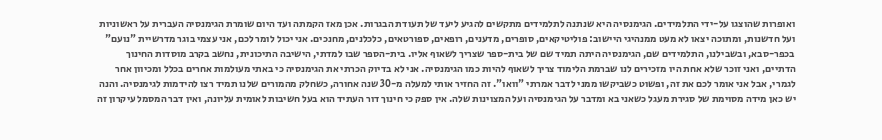ואופרות שהוצגו על-ידי התלמידים. הגימנסיה היא שנתנה לתלמידים מתקשים להגיע ליעד של תעודת הבגרות. אכן מאז הקמתה ועד היום שומרת הגימנסיה העברית על ראשוניות ועל חדשנות, ומתוכה יצאו לא מעט ממנהיגי היישוב: פוליטיקאים, סופרים, מדענים, רופאים, ספורטאים, כלכלנים, מחנכים. אני יכול לומר לכם, אני עצמי בוגר מדרשיית "נועם" בכפר-סבא, ובשבילנו, התלמידים שם, הגימנסיה היתה תמיד שם של בית-ספר שצריך לשאוף אליו. בית-הספר שבו למדתי, הישיבה התיכונית, נחשב בקרב מוסדות החינוך הדתיים, ואני זוכר שלא אחת היו מזכירים לנו שברמת הלימוד צריך לשאוף להיות כמו הגימנסיה. אני לא בדיוק הכרתי את הגימנסיה כי באתי מעולמות אחרים בכלל ומכיוון אחר לגמרי, אבל אני אומר לכם את זה, ופשוט כשביקשו ממני לדבר אמרתי "וואו". זה החזיר אותי למעלה מ-30 שנה אחורה, כשחלק מהמורים שלנו תמיד רצו להידמות לגימנסיה. והנה יש כאן מידה מסוימת של סגירת מעגל כשאני בא ומדבר על הגימנסיה ועל המצוינות שלה. אין ספק כי חינוך דור העתיד הוא בעל חשיבות לאומית עליונה, ואין דבר המסמל עיקרון זה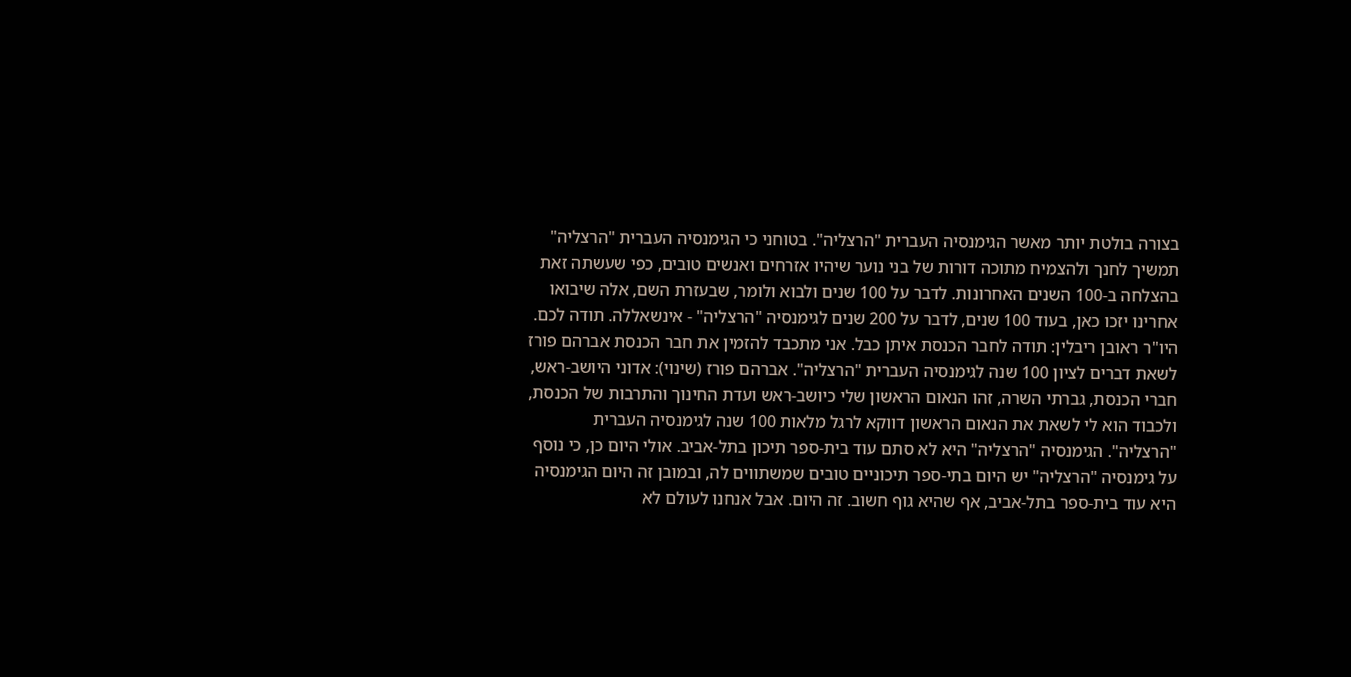בצורה בולטת יותר מאשר הגימנסיה העברית "הרצליה". בטוחני כי הגימנסיה העברית "הרצליה" תמשיך לחנך ולהצמיח מתוכה דורות של בני נוער שיהיו אזרחים ואנשים טובים, כפי שעשתה זאת בהצלחה ב-100 השנים האחרונות. לדבר על 100 שנים ולבוא ולומר, שבעזרת השם, אלה שיבואו אחרינו יזכו כאן, בעוד 100 שנים, לדבר על 200 שנים לגימנסיה "הרצליה" - אינשאללה. תודה לכם. היו"ר ראובן ריבלין: תודה לחבר הכנסת איתן כבל. אני מתכבד להזמין את חבר הכנסת אברהם פורז לשאת דברים לציון 100 שנה לגימנסיה העברית "הרצליה". אברהם פורז (שינוי): אדוני היושב-ראש, חברי הכנסת, גברתי השרה, זהו הנאום הראשון שלי כיושב-ראש ועדת החינוך והתרבות של הכנסת, ולכבוד הוא לי לשאת את הנאום הראשון דווקא לרגל מלאות 100 שנה לגימנסיה העברית "הרצליה". הגימנסיה "הרצליה" היא לא סתם עוד בית-ספר תיכון בתל-אביב. אולי היום כן, כי נוסף על גימנסיה "הרצליה" יש היום בתי-ספר תיכוניים טובים שמשתווים לה, ובמובן זה היום הגימנסיה היא עוד בית-ספר בתל-אביב, אף שהיא גוף חשוב. זה היום. אבל אנחנו לעולם לא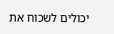יכולים לשכוח את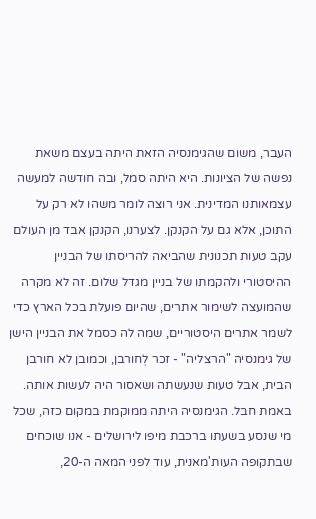העבר, משום שהגימנסיה הזאת היתה בעצם משאת נפשה של הציונות. היא היתה סמל, ובה חודשה למעשה עצמאותנו המדינית. אני רוצה לומר משהו לא רק על התוכן, אלא גם על הקנקן. לצערנו, הקנקן אבד מן העולם עקב טעות תכנונית שהביאה להריסתו של הבניין ההיסטורי ולהקמתו של בניין מגדל שלום. זה לא מקרה שהמועצה לשימור אתרים, שהיום פועלת בכל הארץ כדי לשמר אתרים היסטוריים, שמה לה כסמל את הבניין הישן של גימנסיה "הרצליה" - זכר לְחורבן, וכמובן לא חורבן הבית, אבל טעות שנעשתה ושאסור היה לעשות אותה. באמת חבל. הגימנסיה היתה ממוקמת במקום כזה, שכל מי שנסע בשעתו ברכבת מיפו לירושלים - אנו שוכחים שבתקופה העות'מאנית, עוד לפני המאה ה-20,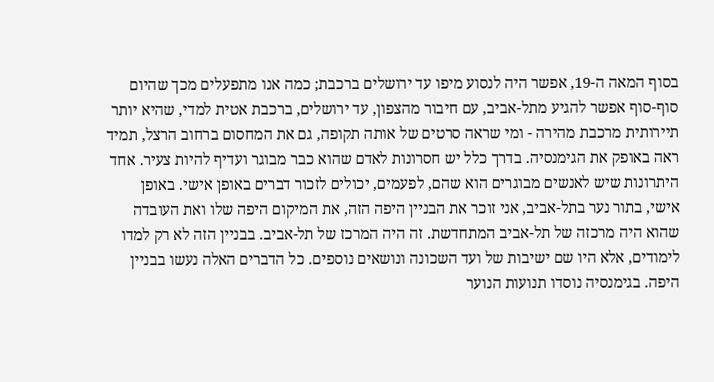בסוף המאה ה-19, אפשר היה לנסוע מיפו עד ירושלים ברכבת; כמה אנו מתפעלים מכך שהיום סוף-סוף אפשר להגיע מתל-אביב, עם חיבור מהצפון, עד ירושלים, ברכבת אטית למדי, שהיא יותר תיירותית מרכבת מהירה - ומי שראה סרטים של אותה תקופה, גם את המחסום ברחוב הרצל, תמיד ראה באופק את הגימנסיה. בדרך כלל יש חסרונות לאדם שהוא כבר מבוגר ועדיף להיות צעיר. אחד היתרונות שיש לאנשים מבוגרים הוא שהם, לפעמים, יכולים לזכור דברים באופן אישי. באופן אישי, בתור נער בתל-אביב, אני זוכר את הבניין היפה הזה, את המיקום היפה שלו ואת העובדה שהוא היה מרכזה של תל-אביב המתחדשת. זה היה המרכז של תל-אביב. בבניין הזה לא רק למדו לימודים, אלא היו שם ישיבות של ועד השכונה ונושאים נוספים. כל הדברים האלה נעשו בבניין היפה. בגימנסיה נוסדו תנועות הנוער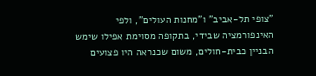"צופי תל-אביב" ו"מחנות העולים", ולפי האינפורמציה שבידי, בתקופה מסוימת אפילו שימש הבניין כבית-חולים, משום שכנראה היו פצועים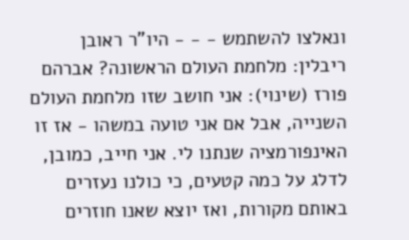ונאלצו להשתמש - - - היו"ר ראובן ריבלין: מלחמת העולם הראשונה? אברהם פורז (שינוי): אני חושב שזו מלחמת העולם השנייה, אבל אם אני טועה במשהו - אז זו האינפורמציה שנתנו לי. אני חייב, כמובן, לדלג על כמה קטעים, כי כולנו נעזרים באותם מקורות, ואז יוצא שאנו חוזרים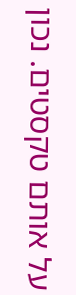על אותם טקסטים. נכון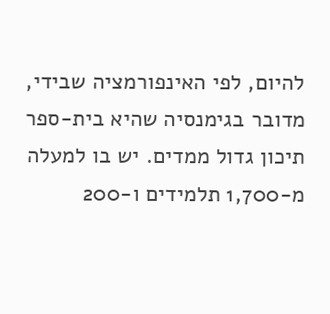להיום, לפי האינפורמציה שבידי, מדובר בגימנסיה שהיא בית-ספר תיכון גדול ממדים. יש בו למעלה מ-1,700 תלמידים ו-200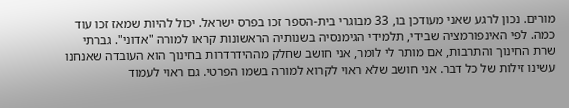מורים. נכון לרגע שאני מעודכן בו, 33 מבוגרי בית-הספר זכו בפרס ישראל. יכול להיות שמאז זכו עוד כמה. לפי האינפורמציה שבידי, תלמידי הגימנסיה בשנותיה הראשונות קראו למורה "אדוני". גברתי שרת החינוך והתרבות, אם מותר לי לומר, אני חושב שחלק מההידרדרות בחינוך הוא העובדה שאנחנו עשינו זילות של כל דבר. אני חושב שלא ראוי לקרוא למורה בשמו הפרטי. גם ראוי לעמוד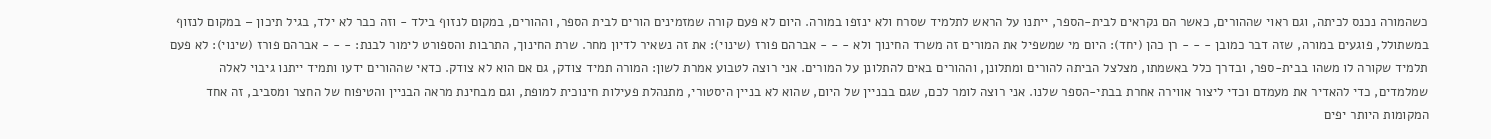כשהמורה נכנס לכיתה, וגם ראוי שההורים, כאשר הם נקראים לבית-הספר, ייתנו על הראש לתלמיד שסרח ולא ינזפו במורה. היום לא פעם קורה שמזמינים הורים לבית הספר, וההורים, במקום לנזוף בילד - וזה כבר לא ילד, בגיל תיכון – במקום לנזוף במשתולל, פוגעים במורה, שזה דבר כמובן - - - רן כהן (יחד): היום מי שמשפיל את המורים זה משרד החינוך ולא - - - אברהם פורז (שינוי): את זה נשאיר לדיון מחר. שרת החינוך, התרבות והספורט לימור לבנת: - - - אברהם פורז (שינוי): לא פעם תלמיד שקורה לו משהו בבית-ספר, ובדרך כלל באשמתו, מצלצל הביתה להורים ומתלונן, וההורים באים להתלונן על המורים. אני רוצה לטבוע אמרת לשון: המורה תמיד צודק, גם אם הוא לא צודק. כדאי שההורים ידעו ותמיד ייתנו גיבוי לאלה שמלמדים, כדי להאדיר את מעמדם וכדי ליצור אווירה אחרת בבתי-הספר שלנו. אני רוצה לומר לכם, שגם בבניין של היום, שהוא לא בניין היסטורי, מתנהלת פעילות חינוכית למופת, וגם מבחינת מראה הבניין והטיפוח של החצר ומסביב, זה אחד המקומות היותר יפים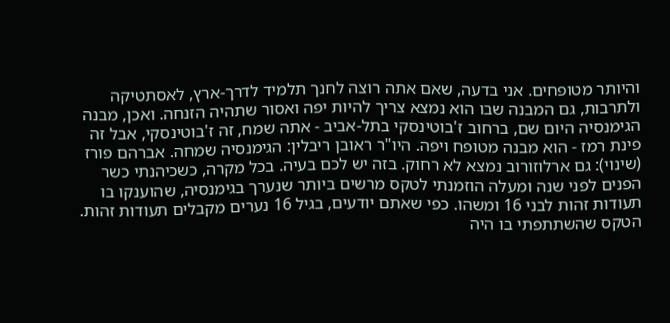והיותר מטופחים. אני בדעה, שאם אתה רוצה לחנך תלמיד לדרך-ארץ, לאסתטיקה ולתרבות, גם המבנה שבו הוא נמצא צריך להיות יפה ואסור שתהיה הזנחה. ואכן, מבנה הגימנסיה היום שם, ברחוב ז'בוטינסקי בתל-אביב - אתה שמח, זה ז'בוטינסקי, אבל זה פינת רמז - הוא מבנה מטופח ויפה. היו"ר ראובן ריבלין: הגימנסיה שמחה. אברהם פורז (שינוי): גם ארלוזורוב נמצא לא רחוק. בזה יש לכם בעיה. בכל מקרה, כשכיהנתי כשר הפנים לפני שנה ומעלה הוזמנתי לטקס מרשים ביותר שנערך בגימנסיה, שהוענקו בו תעודות זהות לבני 16 ומשהו. כפי שאתם יודעים, בגיל 16 נערים מקבלים תעודות זהות. הטקס שהשתתפתי בו היה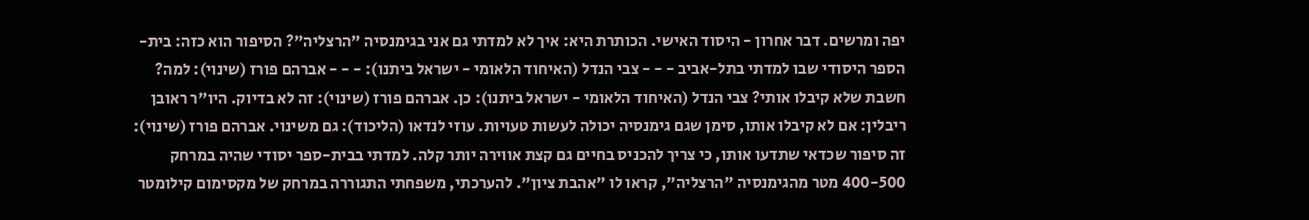יפה ומרשים. דבר אחרון - היסוד האישי. הכותרת היא: איך לא למדתי גם אני בגימנסיה "הרצליה"? הסיפור הוא כזה: בית-הספר היסודי שבו למדתי בתל-אביב - - - צבי הנדל (האיחוד הלאומי - ישראל ביתנו): - - - אברהם פורז (שינוי): למה? חשבת שלא קיבלו אותי? צבי הנדל (האיחוד הלאומי - ישראל ביתנו): כן. אברהם פורז (שינוי): זה לא בדיוק. היו"ר ראובן ריבלין: אם לא קיבלו אותו, סימן שגם גימנסיה יכולה לעשות טעויות. עוזי לנדאו (הליכוד): גם משינוי. אברהם פורז (שינוי): זה סיפור שכדאי שתדעו אותו, כי צריך להכניס בחיים גם קצת אווירה יותר קלה. למדתי בבית-ספר יסודי שהיה במרחק 400-500 מטר מהגימנסיה "הרצליה", קראו לו "אהבת ציון". להערכתי, משפחתי התגוררה במרחק של מקסימום קילומטר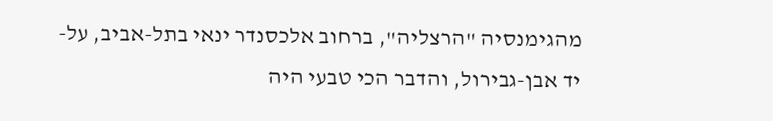מהגימנסיה "הרצליה", ברחוב אלכסנדר ינאי בתל-אביב, על-יד אבן-גבירול, והדבר הכי טבעי היה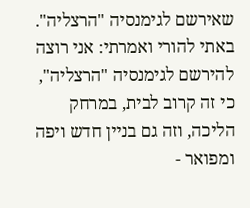שאירשם לגימנסיה "הרצליה". באתי להורי ואמרתי: אני רוצה להירשם לגימנסיה "הרצליה", כי זה קרוב לבית, במרחק הליכה, וזה גם בניין חדש ויפה ומפואר -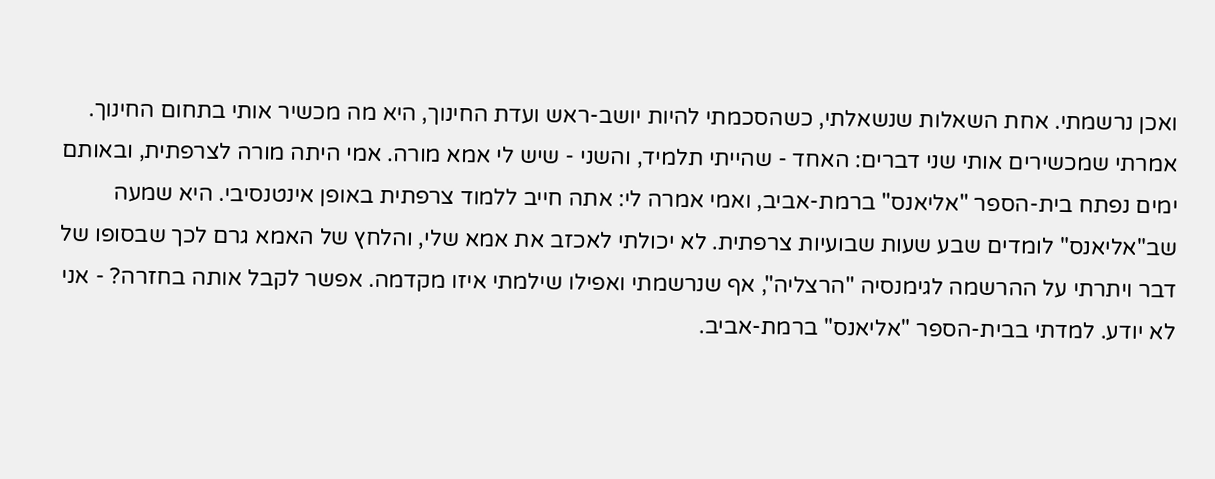ואכן נרשמתי. אחת השאלות שנשאלתי, כשהסכמתי להיות יושב-ראש ועדת החינוך, היא מה מכשיר אותי בתחום החינוך. אמרתי שמכשירים אותי שני דברים: האחד - שהייתי תלמיד, והשני - שיש לי אמא מורה. אמי היתה מורה לצרפתית, ובאותם ימים נפתח בית-הספר "אליאנס" ברמת-אביב, ואמי אמרה לי: אתה חייב ללמוד צרפתית באופן אינטנסיבי. היא שמעה שב"אליאנס" לומדים שבע שעות שבועיות צרפתית. לא יכולתי לאכזב את אמא שלי, והלחץ של האמא גרם לכך שבסופו של דבר ויתרתי על ההרשמה לגימנסיה "הרצליה", אף שנרשמתי ואפילו שילמתי איזו מקדמה. אפשר לקבל אותה בחזרה? - אני לא יודע. למדתי בבית-הספר "אליאנס" ברמת-אביב.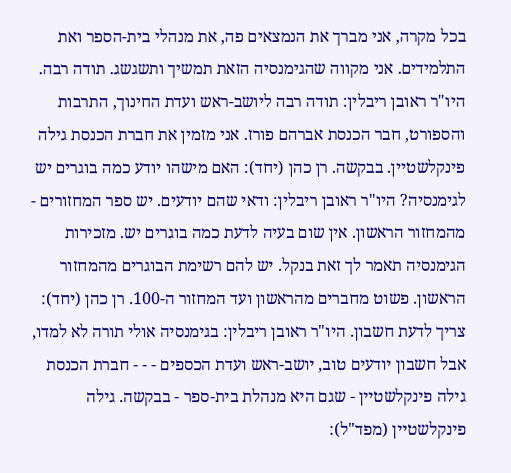בכל מקרה, אני מברך את הנמצאים פה, את מנהלי בית-הספר ואת התלמידים. אני מקווה שהגימנסיה הזאת תמשיך ותשגשג. תודה רבה. היו"ר ראובן ריבלין: תודה רבה ליושב-ראש ועדת החינוך, התרבות והספורט, חבר הכנסת אברהם פורז. אני מזמין את חברת הכנסת גילה פינקלשטיין. בבקשה. רן כהן (יחד): האם מישהו יודע כמה בוגרים יש לגימנסיה? היו"ר ראובן ריבלין: ודאי שהם יודעים. יש ספר המחזורים - מהמחזור הראשון. אין שום בעיה לדעת כמה בוגרים יש. מזכירות הגימנסיה תאמר לך זאת בנקל. יש להם רשימת הבוגרים מהמחזור הראשון. פשוט מחברים מהראשון ועד המחזור ה-100. רן כהן (יחד): צריך לדעת חשבון. היו"ר ראובן ריבלין: בגימנסיה אולי תורה לא למדו, אבל חשבון יודעים טוב, יושב-ראש ועדת הכספים - - - חברת הכנסת גילה פינקלשטיין - שגם היא מנהלת בית-ספר - בבקשה. גילה פינקלשטיין (מפד"ל):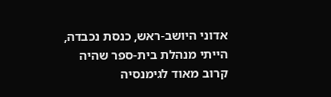אדוני היושב-ראש, כנסת נכבדה, הייתי מנהלת בית-ספר שהיה קרוב מאוד לגימנסיה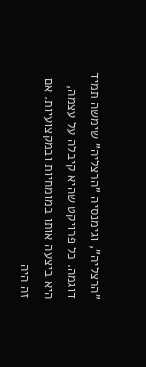"הרצליה", וגימנסיה "הרצליה" שימשה תמיד דוגמה. כל פרויקט שהיא קיבלה על עצמה, היא ביצעה אותו במומחיות ובמקצועיות. אם זה היה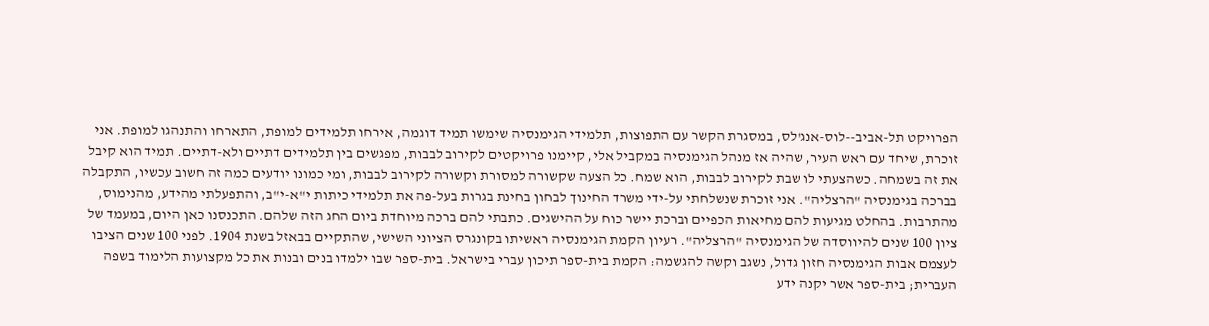הפרויקט תל-אביב--לוס-אנג'לס, במסגרת הקשר עם התפוצות, תלמידי הגימנסיה שימשו תמיד דוגמה, אירחו תלמידים למופת, התארחו והתנהגו למופת. אני זוכרת, שיחד עם ראש העיר, שהיה אז מנהל הגימנסיה במקביל אלי, קיימנו פרויקטים לקירוב לבבות, מפגשים בין תלמידים דתיים ולא-דתיים. תמיד הוא קיבל את זה בשמחה. כשהצעתי לו שבת לקירוב לבבות, הוא שמח. כל הצעה שקשורה למסורת וקשורה לקירוב לבבות, ומי כמונו יודעים כמה זה חשוב עכשיו, התקבלה בברכה בגימנסיה "הרצליה". אני זוכרת שנשלחתי על-ידי משרד החינוך לבחון בחינת בגרות בעל-פה את תלמידי כיתות י"א-י"ב, והתפעלתי מהידע, מהנימוס, מהתרבות. בהחלט מגיעות להם מחיאות הכפיים וברכת יישר כוח על ההישגים. כתבתי להם ברכה מיוחדת ביום החג הזה שלהם. התכנסנו כאן היום, במעמד של ציון 100 שנים להיווסדה של הגימנסיה "הרצליה". רעיון הקמת הגימנסיה ראשיתו בקונגרס הציוני השישי, שהתקיים בבאזל בשנת 1904. לפני 100 שנים הציבו לעצמם אבות הגימנסיה חזון גדול, נשגב וקשה להגשמה: הקמת בית-ספר תיכון עברי בישראל. בית-ספר שבו ילמדו בנים ובנות את כל מקצועות הלימוד בשפה העברית; בית-ספר אשר יקנה ידע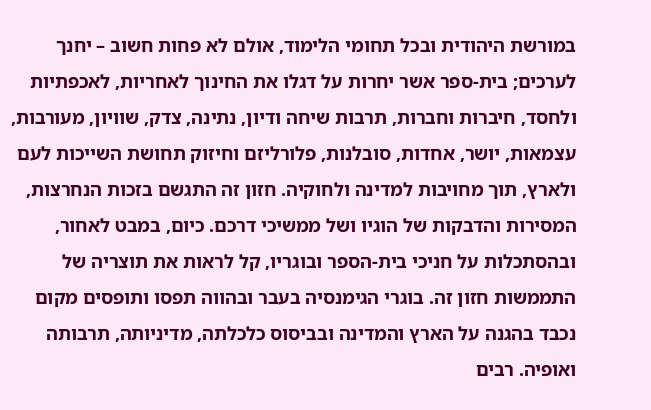במורשת היהודית ובכל תחומי הלימוד, אולם לא פחות חשוב – יחנך לערכים; בית-ספר אשר יחרות על דגלו את החינוך לאחריות, לאכפתיות ולחסד, חיברות וחברות, תרבות שיחה ודיון, נתינה, צדק, שוויון, מעורבות, עצמאות, יושר, אחדות, סובלנות, פלורליזם וחיזוק תחושת השייכות לעם ולארץ, תוך מחויבות למדינה ולחוקיה. חזון זה התגשם בזכות הנחרצות, המסירות והדבקות של הוגיו ושל ממשיכי דרכם. כיום, במבט לאחור, ובהסתכלות על חניכי בית-הספר ובוגריו, קל לראות את תוצריה של התממשות חזון זה. בוגרי הגימנסיה בעבר ובהווה תפסו ותופסים מקום נכבד בהגנה על הארץ והמדינה ובביסוס כלכלתה, מדיניותה, תרבותה ואופיה. רבים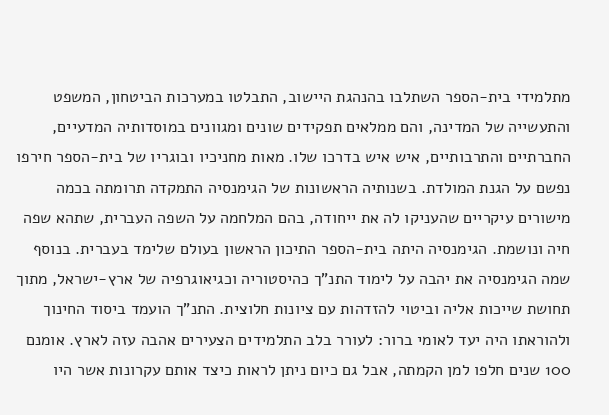מתלמידי בית-הספר השתלבו בהנהגת היישוב, התבלטו במערכות הביטחון, המשפט והתעשייה של המדינה, והם ממלאים תפקידים שונים ומגוונים במוסדותיה המדעיים, החברתיים והתרבותיים, איש איש בדרכו שלו. מאות מחניכיו ובוגריו של בית-הספר חירפו נפשם על הגנת המולדת. בשנותיה הראשונות של הגימנסיה התמקדה תרומתה בכמה מישורים עיקריים שהעניקו לה את ייחודה, בהם המלחמה על השפה העברית, שתהא שפה חיה ונושמת. הגימנסיה היתה בית-הספר התיכון הראשון בעולם שלימד בעברית. בנוסף שמה הגימנסיה את יהבה על לימוד התנ"ך כהיסטוריה וכגיאוגרפיה של ארץ-ישראל, מתוך תחושת שייכות אליה וביטוי להזדהות עם ציונות חלוצית. התנ"ך הועמד ביסוד החינוך ולהוראתו היה יעד לאומי ברור: לעורר בלב התלמידים הצעירים אהבה עזה לארץ. אומנם 100 שנים חלפו למן הקמתה, אבל גם כיום ניתן לראות כיצד אותם עקרונות אשר היו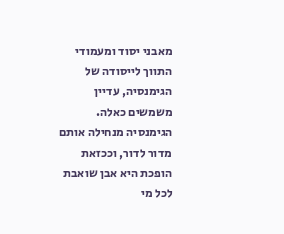מאבני יסוד ומעמודי התווך לייסודה של הגימנסיה, עדיין משמשים כאלה. הגימנסיה מנחילה אותם מדור לדור, וככזאת הופכת היא אבן שואבת לכל מי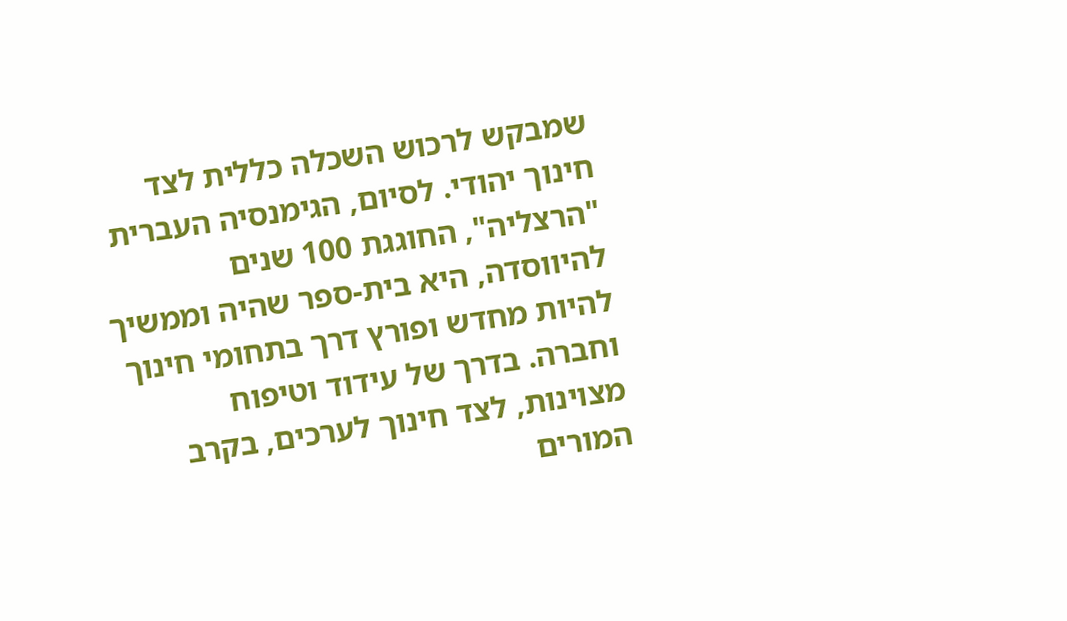שמבקש לרכוש השכלה כללית לצד חינוך יהודי. לסיום, הגימנסיה העברית "הרצליה", החוגגת 100 שנים להיווסדה, היא בית-ספר שהיה וממשיך להיות מחדש ופורץ דרך בתחומי חינוך וחברה. בדרך של עידוד וטיפוח מצוינות, לצד חינוך לערכים, בקרב המורים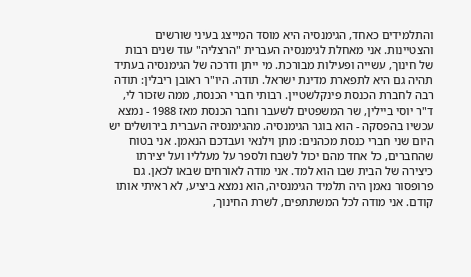והתלמידים כאחד, הגימנסיה היא מוסד המייצג בעיני שורשים והצטיינות. אני מאחלת לגימנסיה העברית "הרצליה" עוד שנים רבות של חינוך, עשייה ופעילות מבורכת. מי ייתן ודרכה של הגימנסיה בעתיד תהיה גם היא לתפארת מדינת ישראל. תודה. היו"ר ראובן ריבלין: תודה רבה לחברת הכנסת פינקלשטיין. רבותי חברי הכנסת, ממה שזכור לי, ד"ר יוסי ביילין, שר המשפטים לשעבר וחבר הכנסת מאז 1988 - נמצא עכשיו בהפסקה - הוא בוגר הגימנסיה. מהגימנסיה העברית בירושלים יש היום שני חברי כנסת מכהנים: מתן וילנאי ועבדכם הנאמן. אני בטוח שהחברים, כל אחד מהם יכול לשבח ולספר על מעלליו ועל יצירתו כיצירה של הבית שבו הוא למד. אני מודה לאורחים שבאו לכאן. גם פרופסור נאמן היה תלמיד הגימנסיה, הוא נמצא ביציע, לא ראיתי אותו קודם. אני מודה לכל המשתתפים, לשרת החינוך,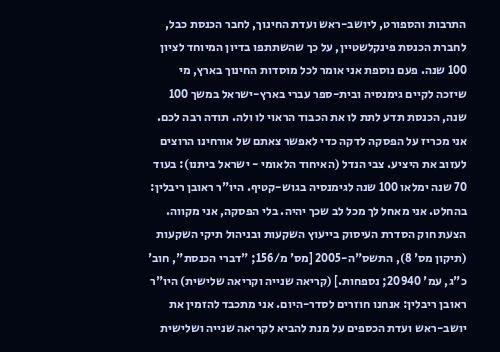התרבות והספורט, ליושב-ראש ועדת החינוך, לחבר הכנסת כבל, לחברת הכנסת פינקלשטיין, על כך שהשתתפו בדיון המיוחד לציון 100 שנה. פעם נוספת אני אומר לכל מוסדות החינוך בארץ, מי שיזכה לקיים גימנסיה ובית-ספר עברי בארץ-ישראל במשך 100 שנה, הכנסת תדע לתת לו את הכבוד הראוי לו ולה. תודה רבה לכם. אני מכריז על הפסקה לדקה כדי לאפשר צאתם של אורחינו הרוצים לעזוב את היציע. צבי הנדל (האיחוד הלאומי - ישראל ביתנו): בעוד 70 שנה ימלאו 100 שנה לגימנסיה בגוש-קטיף. היו"ר ראובן ריבלין: בהחלט. אני מאחל לך מכל לב שכך יהיה. בלי הפסקה, אני מקווה. הצעת חוק הסדרת העיסוק בייעוץ השקעות ובניהול תיקי השקעות (תיקון מס' 8), התשס"ה-2005 [מס' מ/156; "דברי הכנסת", חוב' כ"ג, עמ' 20940; נספחות.] (קריאה שנייה וקריאה שלישית) היו"ר ראובן ריבלין: אנחנו חוזרים לסדר-היום. אני מתכבד להזמין את יושב-ראש ועדת הכספים על מנת להביא לקריאה שנייה ושלישית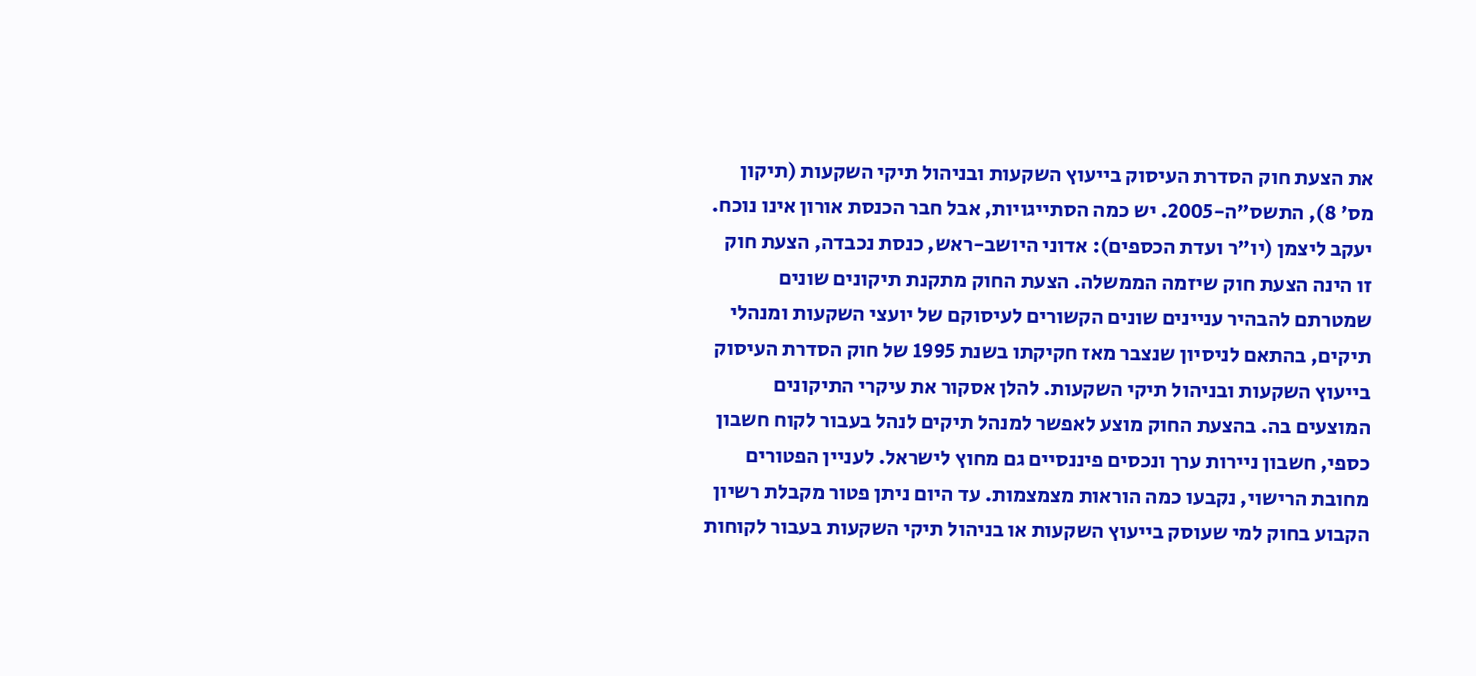את הצעת חוק הסדרת העיסוק בייעוץ השקעות ובניהול תיקי השקעות (תיקון מס' 8), התשס"ה-2005. יש כמה הסתייגויות, אבל חבר הכנסת אורון אינו נוכח. יעקב ליצמן (יו"ר ועדת הכספים): אדוני היושב-ראש, כנסת נכבדה, הצעת חוק זו הינה הצעת חוק שיזמה הממשלה. הצעת החוק מתקנת תיקונים שונים שמטרתם להבהיר עניינים שונים הקשורים לעיסוקם של יועצי השקעות ומנהלי תיקים, בהתאם לניסיון שנצבר מאז חקיקתו בשנת 1995 של חוק הסדרת העיסוק בייעוץ השקעות ובניהול תיקי השקעות. להלן אסקור את עיקרי התיקונים המוצעים בה. בהצעת החוק מוצע לאפשר למנהל תיקים לנהל בעבור לקוח חשבון כספי, חשבון ניירות ערך ונכסים פיננסיים גם מחוץ לישראל. לעניין הפטורים מחובת הרישוי, נקבעו כמה הוראות מצמצמות. עד היום ניתן פטור מקבלת רשיון הקבוע בחוק למי שעוסק בייעוץ השקעות או בניהול תיקי השקעות בעבור לקוחות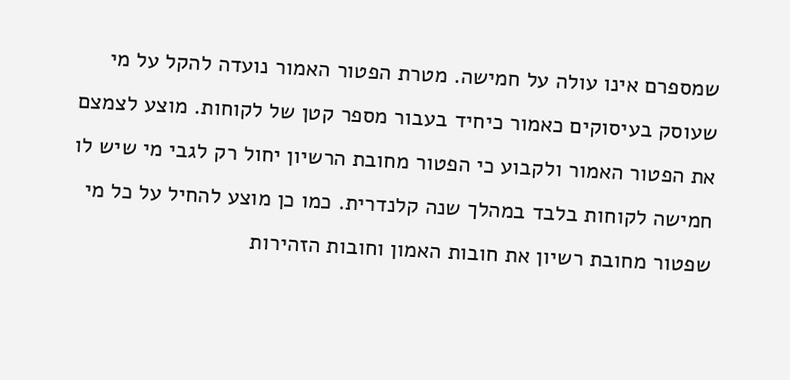שמספרם אינו עולה על חמישה. מטרת הפטור האמור נועדה להקל על מי שעוסק בעיסוקים כאמור כיחיד בעבור מספר קטן של לקוחות. מוצע לצמצם את הפטור האמור ולקבוע כי הפטור מחובת הרשיון יחול רק לגבי מי שיש לו חמישה לקוחות בלבד במהלך שנה קלנדרית. כמו כן מוצע להחיל על כל מי שפטור מחובת רשיון את חובות האמון וחובות הזהירות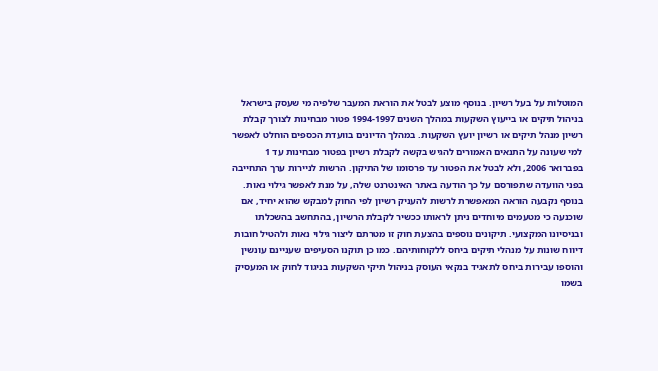המוטלות על בעל רשיון. בנוסף מוצע לבטל את הוראת המעבר שלפיה מי שעסק בישראל בניהול תיקים או בייעוץ השקעות במהלך השנים 1994-1997 פטור מבחינות לצורך קבלת רשיון מנהל תיקים או רשיון יועץ השקעות. במהלך הדיונים בוועדת הכספים הוחלט לאפשר למי שעונה על התנאים האמורים להגיש בקשה לקבלת רשיון בפטור מבחינות עד 1 בפברואר 2006, ולא לבטל את הפטור עד פרסומו של התיקון. הרשות לניירות ערך התחייבה בפני הוועדה שתפורסם על כך הודעה באתר האינטרנט שלה, על מנת לאפשר גילוי נאות. בנוסף נקבעה הוראה המאפשרת לרשות להעניק רשיון לפי החוק למבקש שהוא יחיד, אם שוכנעה כי מטעמים מיוחדים ניתן לראותו ככשיר לקבלת הרשיון, בהתחשב בהשכלתו ובניסיונו המקצועי. תיקונים נוספים בהצעת חוק זו מטרתם ליצור גילוי נאות ולהטיל חובות דיווח שונות על מנהלי תיקים ביחס ללקוחותיהם. כמו כן תוקנו הסעיפים שעניינם עונשין והוספו עבירות ביחס לתאגיד בנקאי העוסק בניהול תיקי השקעות בניגוד לחוק או המעסיק בשמו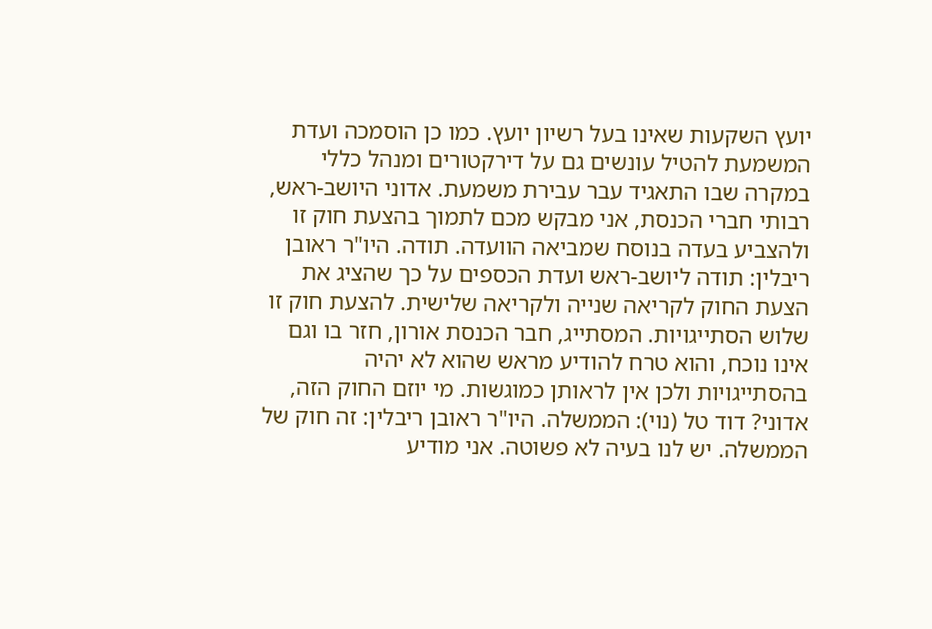יועץ השקעות שאינו בעל רשיון יועץ. כמו כן הוסמכה ועדת המשמעת להטיל עונשים גם על דירקטורים ומנהל כללי במקרה שבו התאגיד עבר עבירת משמעת. אדוני היושב-ראש, רבותי חברי הכנסת, אני מבקש מכם לתמוך בהצעת חוק זו ולהצביע בעדה בנוסח שמביאה הוועדה. תודה. היו"ר ראובן ריבלין: תודה ליושב-ראש ועדת הכספים על כך שהציג את הצעת החוק לקריאה שנייה ולקריאה שלישית. להצעת חוק זו שלוש הסתייגויות. המסתייג, חבר הכנסת אורון, חזר בו וגם אינו נוכח, והוא טרח להודיע מראש שהוא לא יהיה בהסתייגויות ולכן אין לראותן כמוגשות. מי יוזם החוק הזה, אדוני? דוד טל (נוי): הממשלה. היו"ר ראובן ריבלין: זה חוק של הממשלה. יש לנו בעיה לא פשוטה. אני מודיע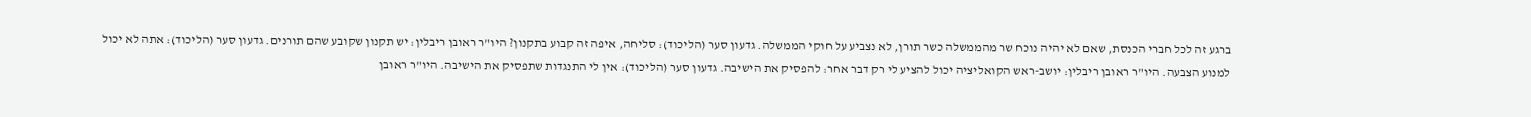ברגע זה לכל חברי הכנסת, שאם לא יהיה נוכח שר מהממשלה כשר תורן, לא נצביע על חוקי הממשלה. גדעון סער (הליכוד): סליחה, איפה זה קבוע בתקנון? היו"ר ראובן ריבלין: יש תקנון שקובע שהם תורנים. גדעון סער (הליכוד): אתה לא יכול למנוע הצבעה. היו"ר ראובן ריבלין: יושב-ראש הקואליציה יכול להציע לי רק דבר אחר: להפסיק את הישיבה. גדעון סער (הליכוד): אין לי התנגדות שתפסיק את הישיבה. היו"ר ראובן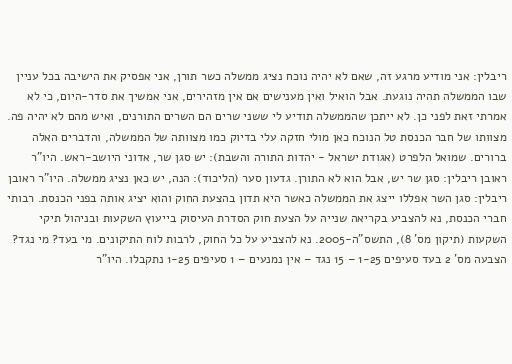ריבלין: אני מודיע מרגע זה, שאם לא יהיה נוכח נציג ממשלה כשר תורן, אני אפסיק את הישיבה בכל עניין שבו הממשלה תהיה נוגעת. אבל הואיל ואין מענישים אם אין מזהירים, אני אמשיך את סדר-היום, כי לא אמרתי זאת לפני כן. לא ייתכן שהממשלה תודיע לי ששני שרים הם השרים התורנים, ואיש מהם לא יהיה פה. מצוותו של חבר הכנסת טל הנוכח כאן מולי חזקה עלי בדיוק כמו מצוותה של הממשלה, והדברים האלה ברורים. שמואל הלפרט (אגודת ישראל - יהדות התורה והשבת): יש סגן שר, אדוני היושב-ראש. היו"ר ראובן ריבלין: סגן שר יש, אבל הוא לא התורן. גדעון סער (הליכוד): הנה, יש כאן נציג ממשלה. היו"ר ראובן ריבלין: סגן השר אפללו ייצג את הממשלה כאשר היא תדון בהצעת החוק והוא יציג אותה בפני הכנסת. רבותי חברי הכנסת, נא להצביע בקריאה שנייה על הצעת חוק הסדרת העיסוק בייעוץ השקעות ובניהול תיקי השקעות (תיקון מס' 8), התשס"ה-2005. נא להצביע על כל החוק, לרבות לוח התיקונים. מי בעד? מי נגד? הצבעה מס' 2 בעד סעיפים 1-25 – 15 נגד – אין נמנעים – 1 סעיפים 1-25 נתקבלו. היו"ר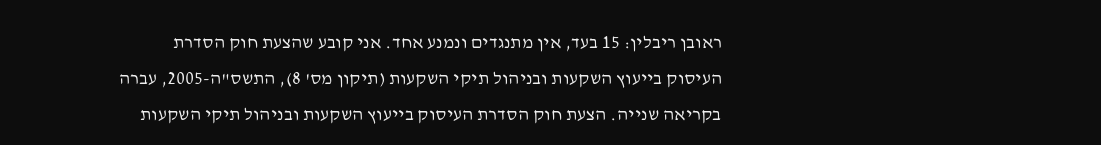ראובן ריבלין: 15 בעד, אין מתנגדים ונמנע אחד. אני קובע שהצעת חוק הסדרת העיסוק בייעוץ השקעות ובניהול תיקי השקעות (תיקון מס' 8), התשס"ה-2005, עברה בקריאה שנייה. הצעת חוק הסדרת העיסוק בייעוץ השקעות ובניהול תיקי השקעות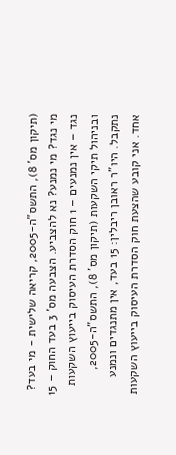(תיקון מס' 8), התשס"ה-2005, קריאה שלישית - מי בעד? מי נגד? מי נמנע? נא להצביע. הצבעה מס' 3 בעד החוק – 15 נגד – אין נמנעים – 1 חוק הסדרת העיסוק בייעוץ השקעות ובניהול תיקי השקעות (תיקון מס' 8), התשס"ה-2005, נתקבל. היו"ר ראובן ריבלין: 15 בעד, אין מתנגדים ונמנע אחד. אני קובע שהצעת חוק הסדרת העיסוק בייעוץ השקעות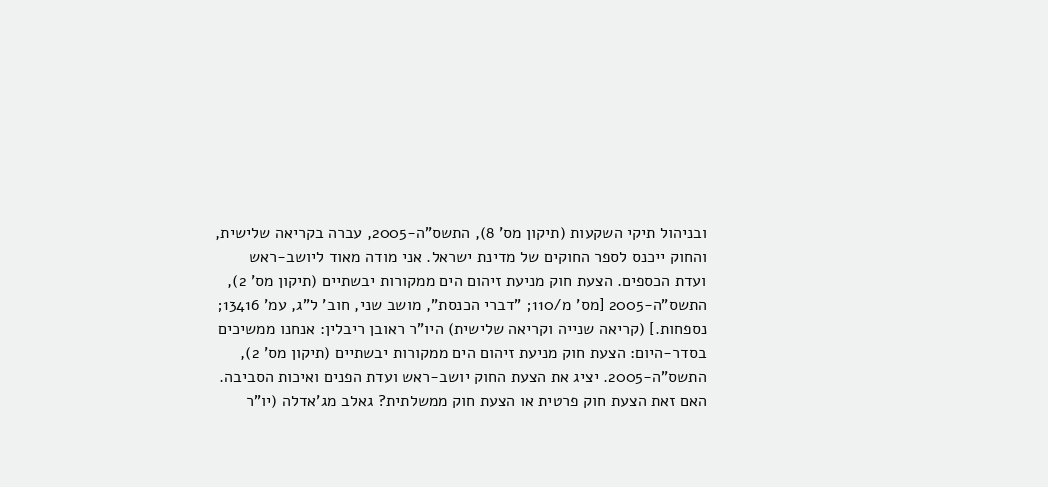ובניהול תיקי השקעות (תיקון מס' 8), התשס"ה-2005, עברה בקריאה שלישית, והחוק ייכנס לספר החוקים של מדינת ישראל. אני מודה מאוד ליושב-ראש ועדת הכספים. הצעת חוק מניעת זיהום הים ממקורות יבשתיים (תיקון מס' 2), התשס"ה-2005 [מס' מ/110; "דברי הכנסת", מושב שני, חוב' ל"ג, עמ' 13416; נספחות.] (קריאה שנייה וקריאה שלישית) היו"ר ראובן ריבלין: אנחנו ממשיכים בסדר-היום: הצעת חוק מניעת זיהום הים ממקורות יבשתיים (תיקון מס' 2), התשס"ה-2005. יציג את הצעת החוק יושב-ראש ועדת הפנים ואיכות הסביבה. האם זאת הצעת חוק פרטית או הצעת חוק ממשלתית? גאלב מג'אדלה (יו"ר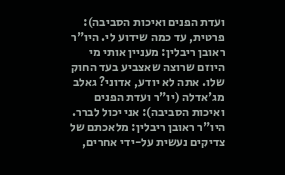ועדת הפנים ואיכות הסביבה): פרטית, עד כמה שידוע לי. היו"ר ראובן ריבלין: מעניין אותי מי היוזם שרוצה שאצביע בעד החוק שלו. אתה לא יודע, אדוני? גאלב מג'אדלה (יו"ר ועדת הפנים ואיכות הסביבה): אני יכול לברר. היו"ר ראובן ריבלין: מלאכתם של צדיקים נעשית על-ידי אחרים,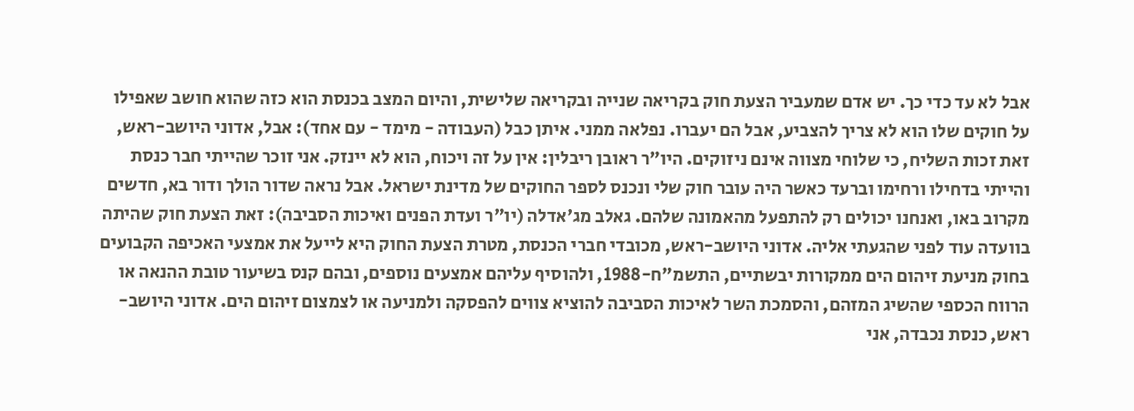אבל לא עד כדי כך. יש אדם שמעביר הצעת חוק בקריאה שנייה ובקריאה שלישית, והיום המצב בכנסת הוא כזה שהוא חושב שאפילו על חוקים שלו הוא לא צריך להצביע, אבל הם יעברו. נפלאה ממני. איתן כבל (העבודה - מימד - עם אחד): אבל, אדוני היושב-ראש, זאת זכות השליח, כי שלוחי מצווה אינם ניזוקים. היו"ר ראובן ריבלין: אין על זה ויכוח, הוא לא יינזק. אני זוכר שהייתי חבר כנסת והייתי בדחילו ורחימו וברעד כאשר היה עובר חוק שלי ונכנס לספר החוקים של מדינת ישראל. אבל נראה שדור הולך ודור בא, חדשים מקרוב באו, ואנחנו יכולים רק להתפעל מהאמונה שלהם. גאלב מג'אדלה (יו"ר ועדת הפנים ואיכות הסביבה): זאת הצעת חוק שהיתה בוועדה עוד לפני שהגעתי אליה. אדוני היושב-ראש, מכובדי חברי הכנסת, מטרת הצעת החוק היא לייעל את אמצעי האכיפה הקבועים בחוק מניעת זיהום הים ממקורות יבשתיים, התשמ"ח-1988, ולהוסיף עליהם אמצעים נוספים, ובהם קנס בשיעור טובת ההנאה או הרווח הכספי שהשיג המזהם, והסמכת השר לאיכות הסביבה להוציא צווים להפסקה ולמניעה או לצמצום זיהום הים. אדוני היושב-ראש, כנסת נכבדה, אני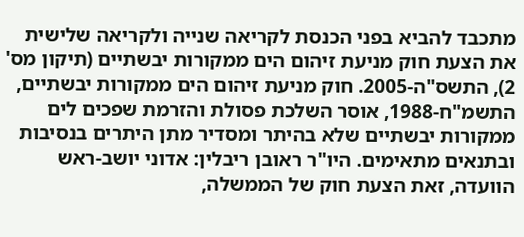מתכבד להביא בפני הכנסת לקריאה שנייה ולקריאה שלישית את הצעת חוק מניעת זיהום הים ממקורות יבשתיים (תיקון מס' 2), התשס"ה-2005. חוק מניעת זיהום הים ממקורות יבשתיים, התשמ"ח-1988, אוסר השלכת פסולת והזרמת שפכים לים ממקורות יבשתיים שלא בהיתר ומסדיר מתן היתרים בנסיבות ובתנאים מתאימים. היו"ר ראובן ריבלין: אדוני יושב-ראש הוועדה, זאת הצעת חוק של הממשלה,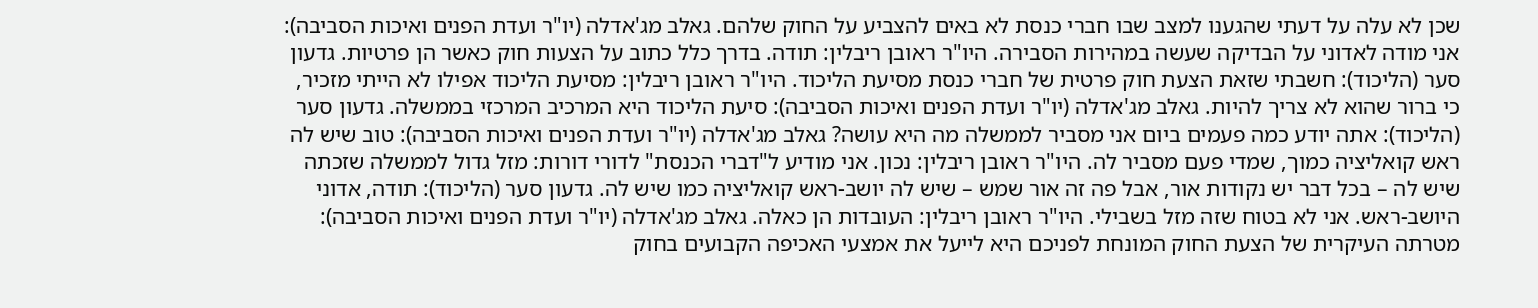שכן לא עלה על דעתי שהגענו למצב שבו חברי כנסת לא באים להצביע על החוק שלהם. גאלב מג'אדלה (יו"ר ועדת הפנים ואיכות הסביבה): אני מודה לאדוני על הבדיקה שעשה במהירות הסבירה. היו"ר ראובן ריבלין: תודה. בדרך כלל כתוב על הצעות חוק כאשר הן פרטיות. גדעון סער (הליכוד): חשבתי שזאת הצעת חוק פרטית של חברי כנסת מסיעת הליכוד. היו"ר ראובן ריבלין: מסיעת הליכוד אפילו לא הייתי מזכיר, כי ברור שהוא לא צריך להיות. גאלב מג'אדלה (יו"ר ועדת הפנים ואיכות הסביבה): סיעת הליכוד היא המרכיב המרכזי בממשלה. גדעון סער (הליכוד): אתה יודע כמה פעמים ביום אני מסביר לממשלה מה היא עושה? גאלב מג'אדלה (יו"ר ועדת הפנים ואיכות הסביבה): טוב שיש לה ראש קואליציה כמוך, שמדי פעם מסביר לה. היו"ר ראובן ריבלין: נכון. אני מודיע ל"דברי הכנסת" לדורי דורות: מזל גדול לממשלה שזכתה שיש לה – בכל דבר יש נקודות אור, אבל פה זה אור שמש – שיש לה יושב-ראש קואליציה כמו שיש לה. גדעון סער (הליכוד): תודה, אדוני היושב-ראש. אני לא בטוח שזה מזל בשבילי. היו"ר ראובן ריבלין: העובדות הן כאלה. גאלב מג'אדלה (יו"ר ועדת הפנים ואיכות הסביבה): מטרתה העיקרית של הצעת החוק המונחת לפניכם היא לייעל את אמצעי האכיפה הקבועים בחוק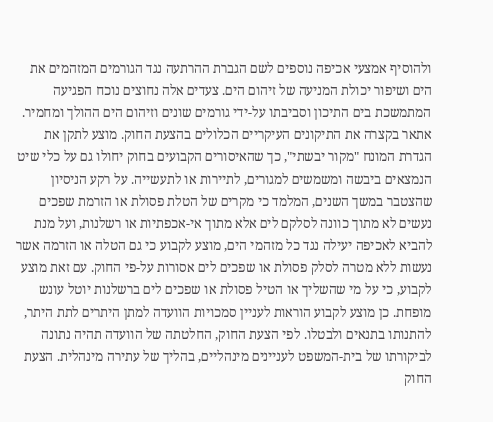ולהוסיף אמצעי אכיפה נוספים לשם הגברת ההרתעה נגד הגורמים המזהמים את הים ושיפור יכולת המניעה של זיהום הים. צעדים אלה נחוצים נוכח הפגיעה המתמשכת בים התיכון וסביבתו על-ידי גורמים שונים וזיהום הים ההולך ומחמיר. אתאר בקצרה את התיקונים העיקריים הכלולים בהצעת החוק. מוצע לתקן את הגדרת המונח "מקור יבשתי", כך שהאיסורים הקבועים בחוק יחולו גם על כלי שיט הנמצאים ביבשה ומשמשים למגורים, לתיירות או לתעשייה. על רקע הניסיון שהצטבר במשך השנים, המלמד כי מקרים של הטלת פסולת או הזרמת שפכים נעשים לא מתוך כוונה לסלקם לים אלא מתוך אי-אכפתיות או רשלנות, ועל מנת להביא לאכיפה יעילה נגד כל מזהמי הים, מוצע לקבוע כי גם הטלה או הזרמה אשר נעשות ללא מטרה לסלק פסולת או שפכים לים אסורות על-פי החוק. עם זאת מוצע לקבוע, כי על מי שהשליך או הטיל פסולת או שפכים לים ברשלנות יוטל עונש מופחת. כן מוצע לקבוע הוראות לעניין סמכויות הוועדה למתן היתרים לתת היתר, להתנותו בתנאים ולבטלו. לפי הצעת החוק, החלטתה של הוועדה תהיה נתונה לביקורתו של בית-המשפט לעניינים מינהליים, בהליך של עתירה מינהלית. הצעת החוק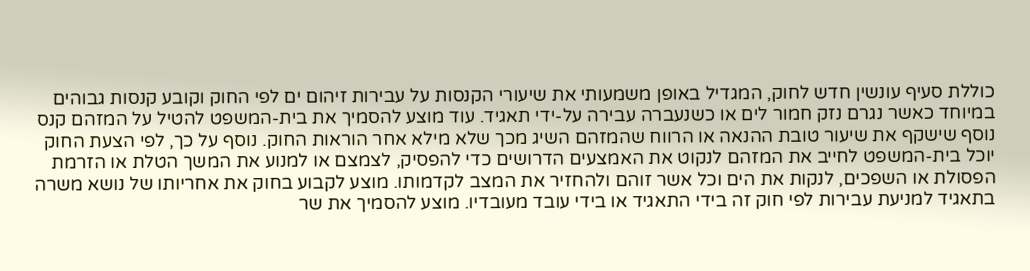כוללת סעיף עונשין חדש לחוק, המגדיל באופן משמעותי את שיעורי הקנסות על עבירות זיהום ים לפי החוק וקובע קנסות גבוהים במיוחד כאשר נגרם נזק חמור לים או כשנעברה עבירה על-ידי תאגיד. עוד מוצע להסמיך את בית-המשפט להטיל על המזהם קנס נוסף שישקף את שיעור טובת ההנאה או הרווח שהמזהם השיג מכך שלא מילא אחר הוראות החוק. נוסף על כך, לפי הצעת החוק יוכל בית-המשפט לחייב את המזהם לנקוט את האמצעים הדרושים כדי להפסיק, לצמצם או למנוע את המשך הטלת או הזרמת הפסולת או השפכים, לנקות את הים וכל אשר זוהם ולהחזיר את המצב לקדמותו. מוצע לקבוע בחוק את אחריותו של נושא משרה בתאגיד למניעת עבירות לפי חוק זה בידי התאגיד או בידי עובד מעובדיו. מוצע להסמיך את שר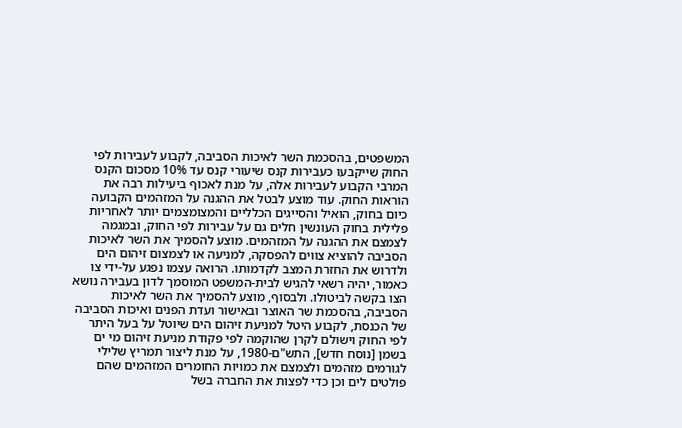המשפטים, בהסכמת השר לאיכות הסביבה, לקבוע לעבירות לפי החוק שייקבעו כעבירות קנס שיעורי קנס עד 10% מסכום הקנס המרבי הקבוע לעבירות אלה, על מנת לאכוף ביעילות רבה את הוראות החוק. עוד מוצע לבטל את ההגנה על המזהמים הקבועה כיום בחוק, הואיל והסייגים הכלליים והמצומצמים יותר לאחריות פלילית בחוק העונשין חלים גם על עבירות לפי החוק, ובמגמה לצמצם את ההגנה על המזהמים. מוצע להסמיך את השר לאיכות הסביבה להוציא צווים להפסקה, למניעה או לצמצום זיהום הים ולדרוש את החזרת המצב לקדמותו. הרואה עצמו נפגע על-ידי צו כאמור, יהיה רשאי להגיש לבית-המשפט המוסמך לדון בעבירה נושא הצו בקשה לביטולו. ולבסוף, מוצע להסמיך את השר לאיכות הסביבה, בהסכמת שר האוצר ובאישור ועדת הפנים ואיכות הסביבה של הכנסת, לקבוע היטל למניעת זיהום הים שיוטל על בעל היתר לפי החוק וישולם לקרן שהוקמה לפי פקודת מניעת זיהום מי ים בשמן [נוסח חדש], התש"ם-1980, על מנת ליצור תמריץ שלילי לגורמים מזהמים ולצמצם את כמויות החומרים המזהמים שהם פולטים לים וכן כדי לפצות את החברה בשל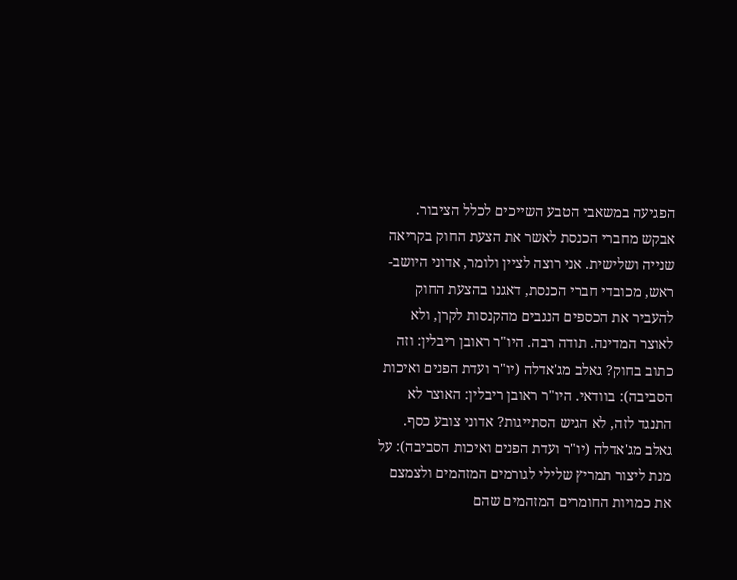הפגיעה במשאבי הטבע השייכים לכלל הציבור. אבקש מחברי הכנסת לאשר את הצעת החוק בקריאה שנייה ושלישית. אני רוצה לציין ולומר, אדוני היושב-ראש, מכובדי חברי הכנסת, דאגנו בהצעת החוק להעביר את הכספים הנגבים מהקנסות לקרן, ולא לאוצר המדינה. תודה רבה. היו"ר ראובן ריבלין: וזה כתוב בחוק? גאלב מג'אדלה (יו"ר ועדת הפנים ואיכות הסביבה): בוודאי. היו"ר ראובן ריבלין: האוצר לא התנגד לזה, לא הגיש הסתייגות? אדוני צובע כסף. גאלב מג'אדלה (יו"ר ועדת הפנים ואיכות הסביבה): על מנת ליצור תמריץ שלילי לגורמים המזהמים ולצמצם את כמויות החומרים המזהמים שהם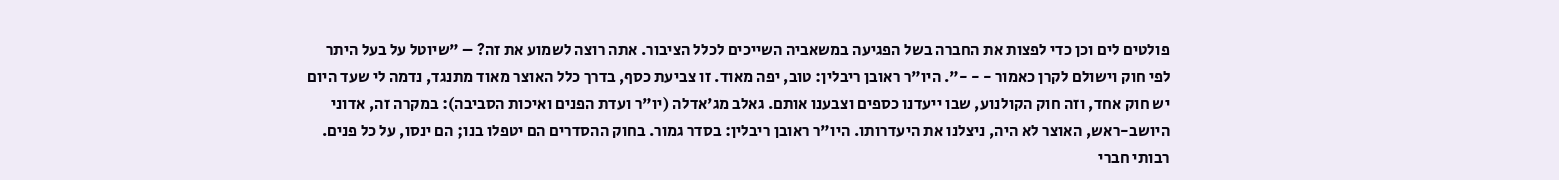פולטים לים וכן כדי לפצות את החברה בשל הפגיעה במשאביה השייכים לכלל הציבור. אתה רוצה לשמוע את זה? – "שיוטל על בעל היתר לפי חוק וישולם לקרן כאמור - - -". היו"ר ראובן ריבלין: טוב, יפה מאוד. זו צביעת כסף, בדרך כלל האוצר מאוד מתנגד, נדמה לי שעד היום יש חוק אחד, וזה חוק הקולנוע, שבו ייעדנו כספים וצבענו אותם. גאלב מג'אדלה (יו"ר ועדת הפנים ואיכות הסביבה): במקרה זה, אדוני היושב-ראש, האוצר לא היה, ניצלנו את היעדרותו. היו"ר ראובן ריבלין: בסדר גמור. בחוק ההסדרים הם יטפלו בנו; הם ינסו, על כל פנים. רבותי חברי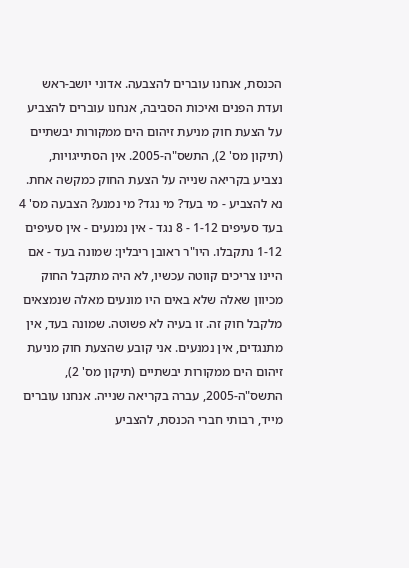הכנסת, אנחנו עוברים להצבעה. אדוני יושב-ראש ועדת הפנים ואיכות הסביבה, אנחנו עוברים להצביע על הצעת חוק מניעת זיהום הים ממקורות יבשתיים (תיקון מס' 2), התשס"ה-2005. אין הסתייגויות, נצביע בקריאה שנייה על הצעת החוק כמקשה אחת. נא להצביע - מי בעד? מי נגד? מי נמנע? הצבעה מס' 4 בעד סעיפים 1-12 - 8 נגד - אין נמנעים - אין סעיפים 1-12 נתקבלו. היו"ר ראובן ריבלין: שמונה בעד - אם היינו צריכים קווטה עכשיו, לא היה מתקבל החוק מכיוון שאלה שלא באים היו מונעים מאלה שנמצאים מלקבל חוק זה. זו בעיה לא פשוטה. שמונה בעד, אין מתנגדים, אין נמנעים. אני קובע שהצעת חוק מניעת זיהום הים ממקורות יבשתיים (תיקון מס' 2), התשס"ה-2005, עברה בקריאה שנייה. אנחנו עוברים מייד, רבותי חברי הכנסת, להצביע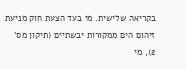בקריאה שלישית. מי בעד הצעת חוק מניעת זיהום הים ממקורות יבשתיים (תיקון מס' 2), מי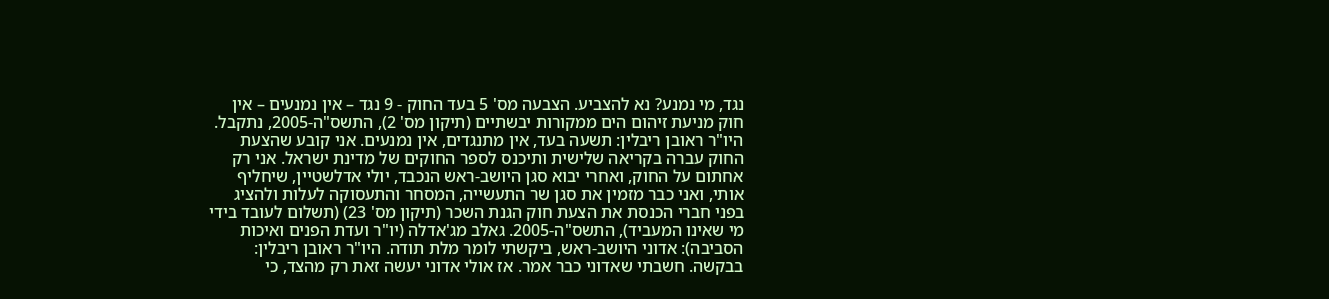נגד, מי נמנע? נא להצביע. הצבעה מס' 5 בעד החוק - 9 נגד – אין נמנעים – אין חוק מניעת זיהום הים ממקורות יבשתיים (תיקון מס' 2), התשס"ה-2005, נתקבל. היו"ר ראובן ריבלין: תשעה בעד, אין מתנגדים, אין נמנעים. אני קובע שהצעת החוק עברה בקריאה שלישית ותיכנס לספר החוקים של מדינת ישראל. אני רק אחתום על החוק, ואחרי יבוא סגן היושב-ראש הנכבד, יולי אדלשטיין, שיחליף אותי, ואני כבר מזמין את סגן שר התעשייה, המסחר והתעסוקה לעלות ולהציג בפני חברי הכנסת את הצעת חוק הגנת השכר (תיקון מס' 23) (תשלום לעובד בידי מי שאינו המעביד), התשס"ה-2005. גאלב מג'אדלה (יו"ר ועדת הפנים ואיכות הסביבה): אדוני היושב-ראש, ביקשתי לומר מלת תודה. היו"ר ראובן ריבלין: בבקשה. חשבתי שאדוני כבר אמר. אז אולי אדוני יעשה זאת רק מהצד, כי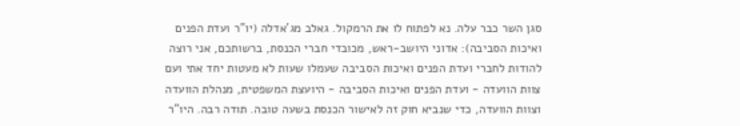סגן השר כבר עלה. נא לפתוח לו את הרמקול. גאלב מג'אדלה (יו"ר ועדת הפנים ואיכות הסביבה): אדוני היושב-ראש, מכובדי חברי הכנסת, ברשותכם, אני רוצה להודות לחברי ועדת הפנים ואיכות הסביבה שעמלו שעות לא מעטות יחד אתי ועם צוות הוועדה - ועדת הפנים ואיכות הסביבה - היועצת המשפטית, מנהלת הוועדה וצוות הוועדה, כדי שנביא חוק זה לאישור הכנסת בשעה טובה. תודה רבה. היו"ר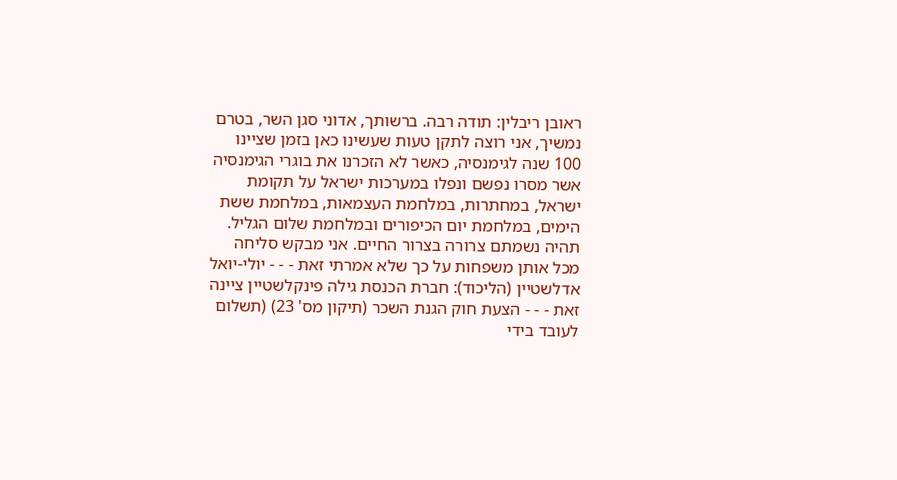ראובן ריבלין: תודה רבה. ברשותך, אדוני סגן השר, בטרם נמשיך, אני רוצה לתקן טעות שעשינו כאן בזמן שציינו 100 שנה לגימנסיה, כאשר לא הזכרנו את בוגרי הגימנסיה אשר מסרו נפשם ונפלו במערכות ישראל על תקומת ישראל, במחתרות, במלחמת העצמאות, במלחמת ששת הימים, במלחמת יום הכיפורים ובמלחמת שלום הגליל. תהיה נשמתם צרורה בצרור החיים. אני מבקש סליחה מכל אותן משפחות על כך שלא אמרתי זאת - - - יולי-יואל אדלשטיין (הליכוד): חברת הכנסת גילה פינקלשטיין ציינה זאת - - - הצעת חוק הגנת השכר (תיקון מס' 23) (תשלום לעובד בידי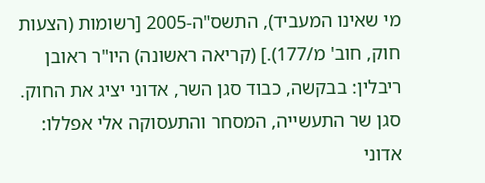מי שאינו המעביד), התשס"ה-2005 [רשומות (הצעות חוק, חוב' מ/177).] (קריאה ראשונה) היו"ר ראובן ריבלין: בבקשה, כבוד סגן השר, אדוני יציג את החוק. סגן שר התעשייה, המסחר והתעסוקה אלי אפללו: אדוני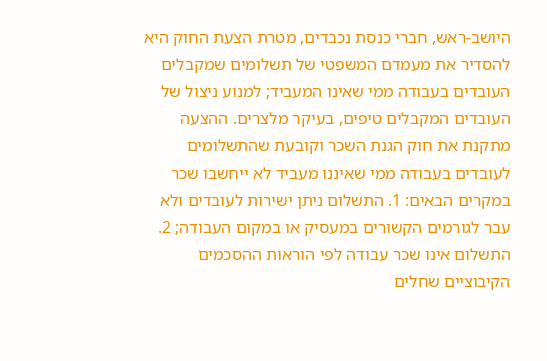היושב-ראש, חברי כנסת נכבדים, מטרת הצעת החוק היא להסדיר את מעמדם המשפטי של תשלומים שמקבלים העובדים בעבודה ממי שאינו המעביד; למנוע ניצול של העובדים המקבלים טיפים, בעיקר מלצרים. ההצעה מתקנת את חוק הגנת השכר וקובעת שהתשלומים לעובדים בעבודה ממי שאיננו מעביד לא ייחשבו שכר במקרים הבאים: 1. התשלום ניתן ישירות לעובדים ולא עבר לגורמים הקשורים במעסיק או במקום העבודה; 2. התשלום אינו שכר עבודה לפי הוראות ההסכמים הקיבוציים שחלים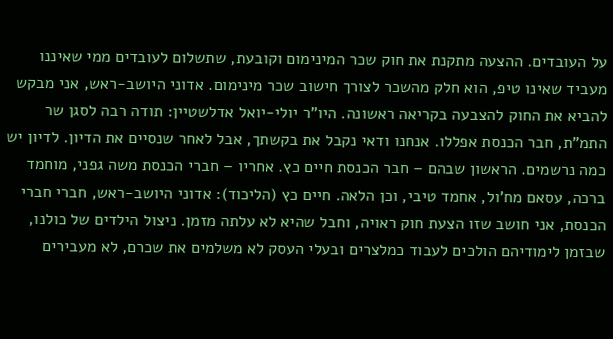על העובדים. ההצעה מתקנת את חוק שכר המינימום וקובעת, שתשלום לעובדים ממי שאיננו מעביד שאינו טיפ, הוא חלק מהשכר לצורך חישוב שכר מינימום. אדוני היושב-ראש, אני מבקש להביא את החוק להצבעה בקריאה ראשונה. היו"ר יולי-יואל אדלשטיין: תודה רבה לסגן שר התמ"ת, חבר הכנסת אפללו. אנחנו ודאי נקבל את בקשתך, אבל לאחר שנסיים את הדיון. לדיון יש כמה נרשמים. הראשון שבהם – חבר הכנסת חיים כץ. אחריו – חברי הכנסת משה גפני, מוחמד ברכה, עסאם מח'ול, אחמד טיבי, וכן הלאה. חיים כץ (הליכוד): אדוני היושב-ראש, חברי חברי הכנסת, אני חושב שזו הצעת חוק ראויה, וחבל שהיא לא עלתה מזמן. ניצול הילדים של כולנו, שבזמן לימודיהם הולכים לעבוד כמלצרים ובעלי העסק לא משלמים את שכרם, לא מעבירים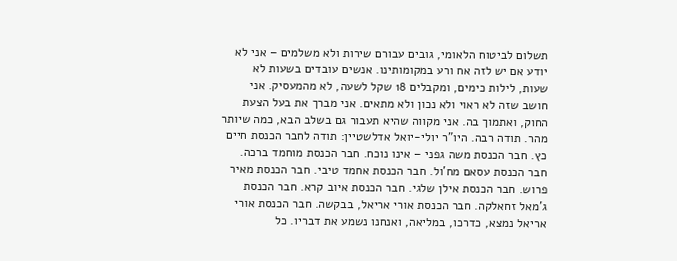תשלום לביטוח הלאומי, גובים עבורם שירות ולא משלמים – אני לא יודע אם יש לזה אח ורע במקומותינו. אנשים עובדים בשעות לא שעות, לילות כימים, ומקבלים 18 שקל לשעה, לא מהמעסיק. אני חושב שזה לא ראוי ולא נכון ולא מתאים. אני מברך את בעל הצעת החוק, ואתמוך בה. אני מקווה שהיא תעבור גם בשלב הבא, כמה שיותר מהר. תודה רבה. היו"ר יולי-יואל אדלשטיין: תודה לחבר הכנסת חיים כץ. חבר הכנסת משה גפני – אינו נוכח. חבר הכנסת מוחמד ברכה. חבר הכנסת עסאם מח'ול. חבר הכנסת אחמד טיבי. חבר הכנסת מאיר פרוש. חבר הכנסת אילן שלגי. חבר הכנסת איוב קרא. חבר הכנסת ג'מאל זחאלקה. חבר הכנסת אורי אריאל, בבקשה. חבר הכנסת אורי אריאל נמצא, כדרכו, במליאה, ואנחנו נשמע את דבריו. כל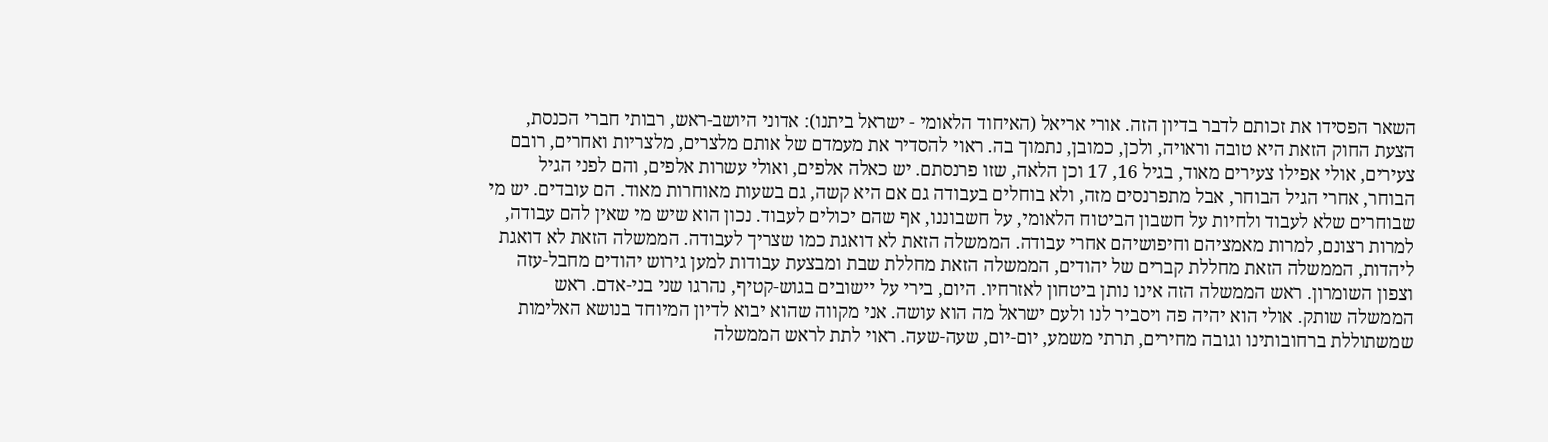השאר הפסידו את זכותם לדבר בדיון הזה. אורי אריאל (האיחוד הלאומי - ישראל ביתנו): אדוני היושב-ראש, רבותי חברי הכנסת, הצעת החוק הזאת היא טובה וראויה, ולכן, כמובן, נתמוך בה. ראוי להסדיר את מעמדם של אותם מלצרים, מלצריות ואחרים, רובם צעירים, אולי אפילו צעירים מאוד, בגיל 16, 17 וכן הלאה, שזו פרנסתם. יש כאלה אלפים, ואולי עשרות אלפים, והם לפני הגיל הבוחר, אחרי הגיל הבוחר, אבל מתפרנסים מזה, ולא בוחלים בעבודה גם אם היא קשה, גם בשעות מאוחרות מאוד. הם עובדים. יש מי שבוחרים שלא לעבוד ולחיות על חשבון הביטוח הלאומי, על חשבוננו, אף שהם יכולים לעבוד. נכון הוא שיש מי שאין להם עבודה, למרות רצונם, למרות מאמציהם וחיפושיהם אחרי עבודה. הממשלה הזאת לא דואגת כמו שצריך לעבודה. הממשלה הזאת לא דואגת ליהדות, הממשלה הזאת מחללת קברים של יהודים, הממשלה הזאת מחללת שבת ומבצעת עבודות למען גירוש יהודים מחבל-עזה וצפון השומרון. ראש הממשלה הזה אינו נותן ביטחון לאזרחיו. היום, בירי על יישובים בגוש-קטיף, נהרגו שני בני-אדם. ראש הממשלה שותק. אולי הוא יהיה פה ויסביר לנו ולעם ישראל מה הוא עושה. אני מקווה שהוא יבוא לדיון המיוחד בנושא האלימות שמשתוללת ברחובותינו וגובה מחירים, תרתי משמע, יום-יום, שעה-שעה. ראוי לתת לראש הממשלה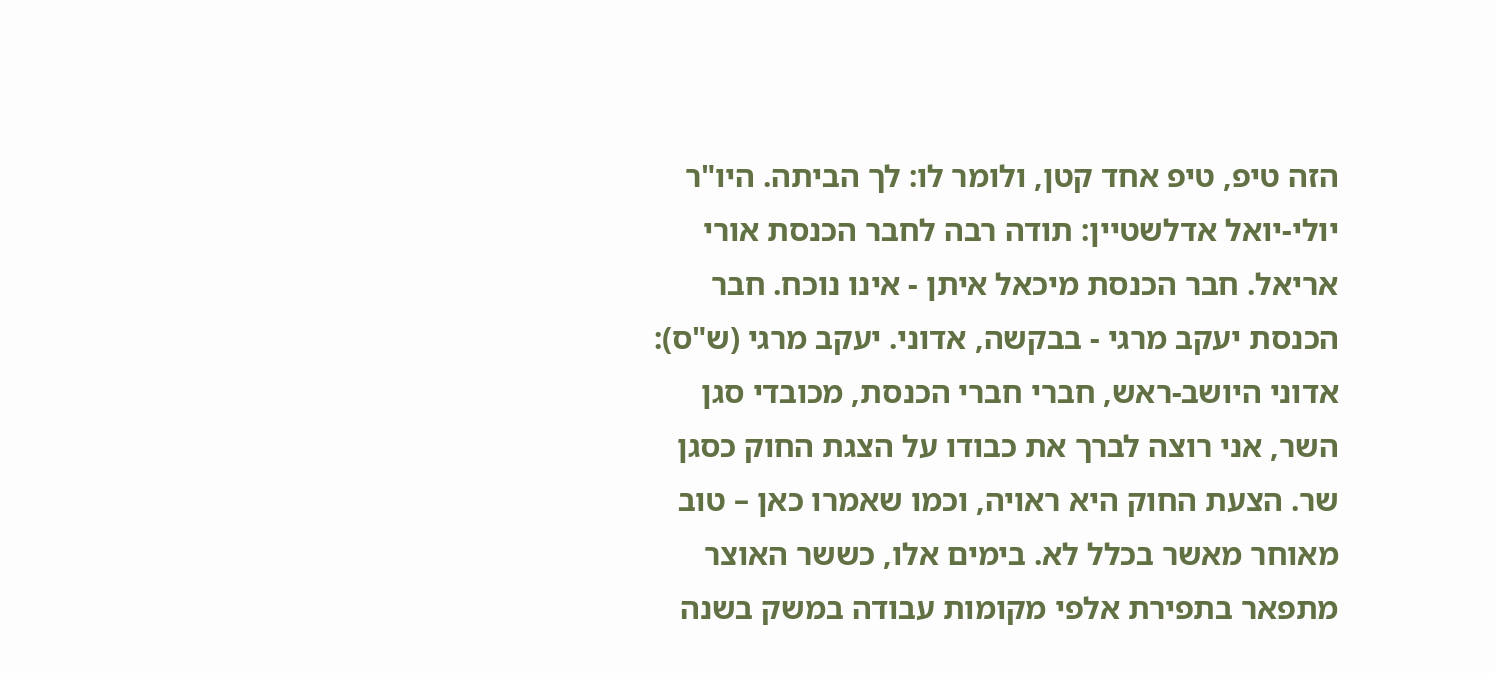הזה טיפ, טיפ אחד קטן, ולומר לו: לך הביתה. היו"ר יולי-יואל אדלשטיין: תודה רבה לחבר הכנסת אורי אריאל. חבר הכנסת מיכאל איתן - אינו נוכח. חבר הכנסת יעקב מרגי - בבקשה, אדוני. יעקב מרגי (ש"ס): אדוני היושב-ראש, חברי חברי הכנסת, מכובדי סגן השר, אני רוצה לברך את כבודו על הצגת החוק כסגן שר. הצעת החוק היא ראויה, וכמו שאמרו כאן – טוב מאוחר מאשר בכלל לא. בימים אלו, כששר האוצר מתפאר בתפירת אלפי מקומות עבודה במשק בשנה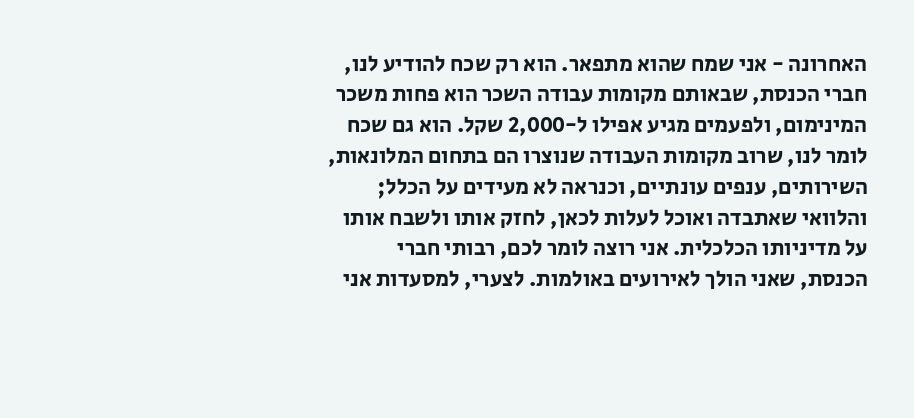האחרונה - אני שמח שהוא מתפאר. הוא רק שכח להודיע לנו, חברי הכנסת, שבאותם מקומות עבודה השכר הוא פחות משכר המינימום, ולפעמים מגיע אפילו ל-2,000 שקל. הוא גם שכח לומר לנו, שרוב מקומות העבודה שנוצרו הם בתחום המלונאות, השירותים, ענפים עונתיים, וכנראה לא מעידים על הכלל; והלוואי שאתבדה ואוכל לעלות לכאן, לחזק אותו ולשבח אותו על מדיניותו הכלכלית. אני רוצה לומר לכם, רבותי חברי הכנסת, שאני הולך לאירועים באולמות. לצערי, למסעדות אני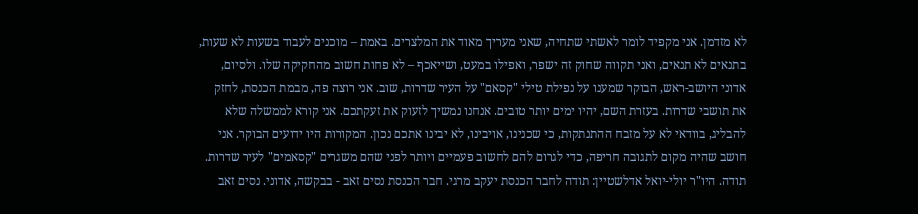לא מזדמן. אני מקפיד לומר לאשתי שתחיה, שאני מעריך מאוד את המלצרים. באמת – מוכנים לעבוד בשעות לא שעות, בתנאים לא תנאים, ואני תקווה שחוק זה ישפר, ואפילו במעט, ושייאכף – לא פחות חשוב מהחקיקה שלו. ולסיום, אדוני היושב-ראש, הבוקר שמענו על נפילת טילי "קסאם" על העיר שדרות, שוב. אני רוצה פה, מבמת הכנסת, לחזק את תושבי שדרות. בעזרת השם, יהיו ימים יותר טובים. אנחנו נמשיך לזעוק את זעקתכם. אני קורא לממשלה שלא להבליג, בוודאי לא על מזבח ההתנתקות, כי שכנינו, אויבינו, לא יבינו אתכם נכון. המקורות היו ידועים הבוקר. אני חושב שהיה מקום לתגובה חריפה, כדי לגרום להם לחשוב פעמיים ויותר לפני שהם משגרים "קסאמים" לעיר שדרות. תודה. היו"ר יולי-יואל אדלשטיין: תודה לחבר הכנסת יעקב מרגי. חבר הכנסת נסים זאב - בבקשה, אדוני. נסים זאב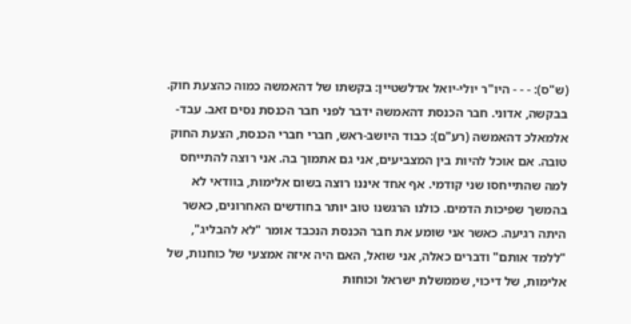(ש"ס): - - - היו"ר יולי-יואל אדלשטיין: בקשתו של דהאמשה כמוה כהצעת חוק. בבקשה, אדוני. חבר הכנסת דהאמשה ידבר לפני חבר הכנסת נסים זאב. עבד-אלמאלכ דהאמשה (רע"ם): כבוד היושב-ראש, חברי חברי הכנסת, הצעת החוק טובה. אם אוכל להיות בין המצביעים, אני גם אתמוך בה. אני רוצה להתייחס למה שהתייחסו שני קודמי. אף אחד איננו רוצה בשום אלימות, בוודאי לא בהמשך שפיכות הדמים. כולנו הרגשנו טוב יותר בחודשים האחרונים, כאשר היתה רגיעה. כאשר אני שומע את חבר הכנסת הנכבד אומר "לא להבליג", "ללמד אותם" ודברים כאלה, אני שואל, האם היה איזה אמצעי של כוחנות, של אלימות, של דיכוי, שממשלת ישראל וכוחות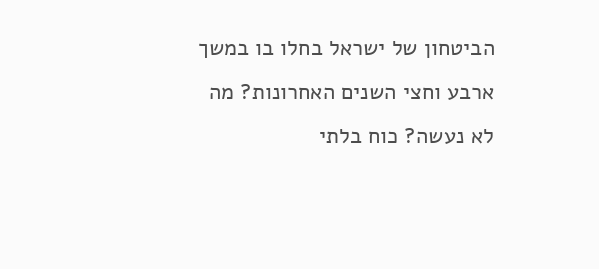הביטחון של ישראל בחלו בו במשך ארבע וחצי השנים האחרונות? מה לא נעשה? כוח בלתי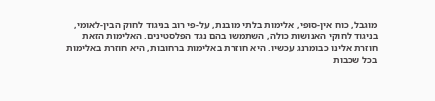מוגבל, כוח אין-סופי, אלימות בלתי מובנת, על-פי רוב בניגוד לחוק הבין-לאומי, בניגוד לחוקי האנושות כולה, השתמשו בהם נגד הפלסטינים. האלימות הזאת חוזרת אלינו כבומרנג עכשיו. היא חוזרת באלימות ברחובות, היא חוזרת באלימות בכל שכבות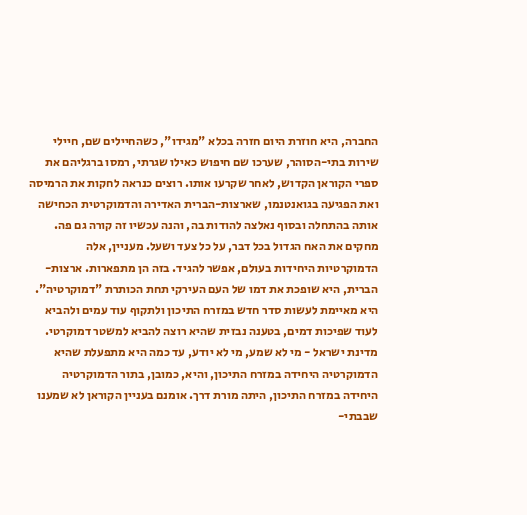החברה, היא חוזרת היום חזרה בכלא "מגידו", כשהחיילים שם, חיילי שירות בתי-הסוהר, שערכו שם חיפוש כאילו שגרתי, רמסו ברגליהם את ספרי הקוראן הקדוש, לאחר שקרעו אותו. רוצים כנראה לחקות את הרמיסה ואת הפגיעה בגואנטנמו, שארצות-הברית האדירה והדמוקרטית הכחישה אותה בהתחלה ובסוף נאלצה להודות בה, והנה עכשיו זה קורה גם פה. מחקים את האח הגדול בכל דבר, על כל צעד ושעל. מעניין, אלה הדמוקרטיות היחידות בעולם, אפשר להגיד. בזה הן מתפארות. ארצות-הברית, היא שופכת את דמו של העם העירקי תחת הכותרת "דמוקרטיה". היא מאיימת לעשות סדר חדש במזרח התיכון ולתקוף עוד עמים ולהביא לעוד שפיכות דמים, בטענה נבזית שהיא רוצה להביא למשטר דמוקרטי. מדינת ישראל - מי לא שמע, מי לא יודע, עד כמה היא מתפעלת שהיא הדמוקרטיה היחידה במזרח התיכון, והיא, כמובן, בתור הדמוקרטיה היחידה במזרח התיכון, היתה מורת דרך. אומנם בעניין הקוראן לא שמענו שבבתי-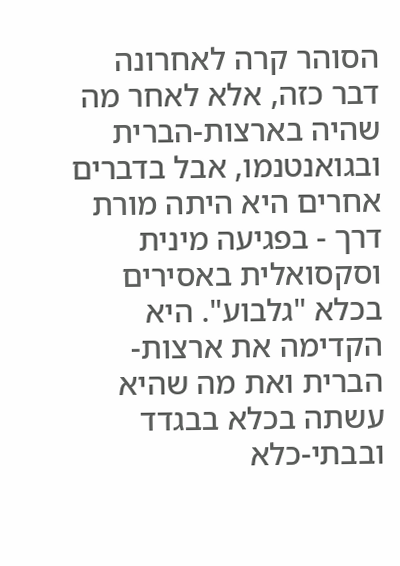הסוהר קרה לאחרונה דבר כזה, אלא לאחר מה שהיה בארצות-הברית ובגואנטנמו, אבל בדברים אחרים היא היתה מורת דרך - בפגיעה מינית וסקסואלית באסירים בכלא "גלבוע". היא הקדימה את ארצות-הברית ואת מה שהיא עשתה בכלא בבגדד ובבתי-כלא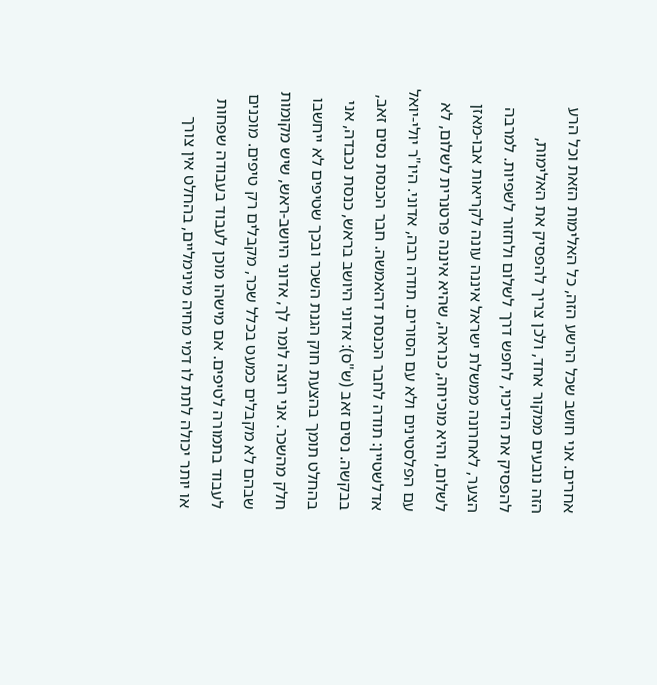אחרים. אני חושב שכל הרשע הזה, כל האלימות הזאת וכל הרע הזה נובעים ממקור אחד, ולכן צריך להפסיק את האלימות, להפסיק את הדיכוי, לחפש דרך לשלום ולחזור לשפיות. למרבה הצער, לאחרונה ממשלת ישראל איננה עונה לקריאות אבו-מאזן לשלום, והיא מוכיחה, כנראה, שהיא איננה פרטנרית לשלום, לא עם הפלסטינים ולא עם הסורים. תודה רבה, אדוני. היו"ר יולי-יואל אדלשטיין: תודה לחבר הכנסת דהאמשה. חבר הכנסת נסים זאב, בבקשה. נסים זאב (ש"ס): אדוני היושב בראש, כנסת נכבדה, אני בהחלט תומך בהצעת חוק הגנת השכר ובכך שטיפים לא ייחשבו חלק מהשכר. אני רוצה לומר לך, אדוני היושב-ראש, שיש מקומות שבהם לא מקבלים כמעט בכלל שכר, מקבלים רק טיפים. מוכנים לעבוד בתמורה לטיפים. אם מישהו מוכן לעבוד בעבודה שפחות או יותר יכולה לתת לו דמי מחיה מינימליים, בהחלט אין צורך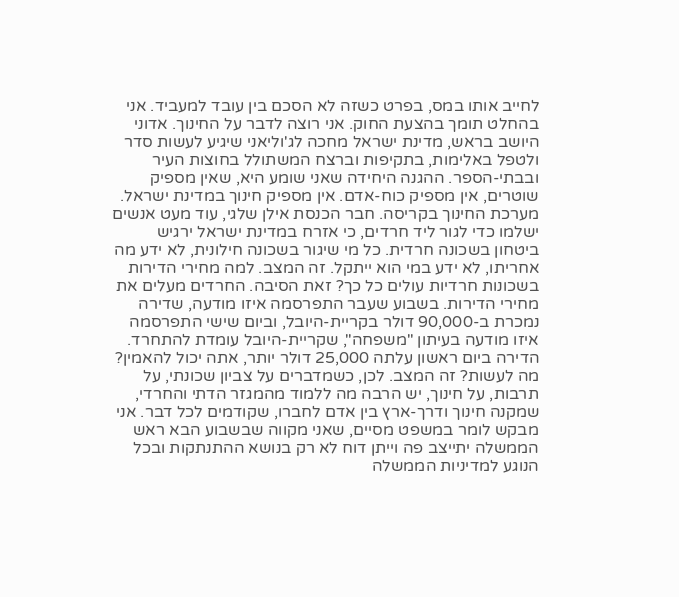לחייב אותו במס, בפרט כשזה לא הסכם בין עובד למעביד. אני בהחלט תומך בהצעת החוק. אני רוצה לדבר על החינוך. אדוני היושב בראש, מדינת ישראל מחכה לג'וליאני שיגיע לעשות סדר ולטפל באלימות, בתקיפות וברצח המשתולל בחוצות העיר ובבתי-הספר. ההגנה היחידה שאני שומע היא, שאין מספיק שוטרים, אין מספיק כוח-אדם. אין מספיק חינוך במדינת ישראל. מערכת החינוך בקריסה. חבר הכנסת אילן שלגי, עוד מעט אנשים ישלמו כדי לגור ליד חרדים, כי אזרח במדינת ישראל ירגיש ביטחון בשכונה חרדית. כל מי שיגור בשכונה חילונית, לא ידע מה אחריתו, לא ידע במי הוא ייתקל. זה המצב. למה מחירי הדירות בשכונות חרדיות עולים כל כך? זאת הסיבה. החרדים מעלים את מחירי הדירות. בשבוע שעבר התפרסמה איזו מודעה, שדירה נמכרת ב-90,000 דולר בקריית-היובל, וביום שישי התפרסמה איזו מודעה בעיתון "משפחה", שקריית-היובל עומדת להתחרד. הדירה ביום ראשון עלתה 25,000 דולר יותר, אתה יכול להאמין? מה לעשות? זה המצב. לכן, כשמדברים על צביון שכונתי, על תרבות, על חינוך, יש הרבה מה ללמוד מהמגזר הדתי והחרדי, שמקנה חינוך ודרך-ארץ בין אדם לחברו, שקודמים לכל דבר. אני מבקש לומר במשפט מסיים, שאני מקווה שבשבוע הבא ראש הממשלה יתייצב פה וייתן דוח לא רק בנושא ההתנתקות ובכל הנוגע למדיניות הממשלה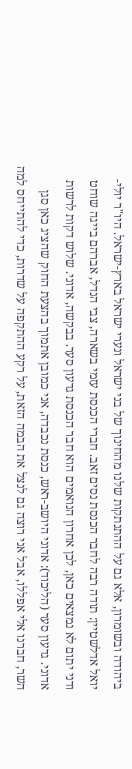ביהודה ובשומרון, אלא גם על ההתנתקות שלנו מהחינוך של בני ישראל ונערי ישראל בארץ-ישראל. היו"ר יולי-יואל אדלשטיין: תודה רבה לחבר הכנסת נסים זאב. חברי הכנסת עזמי בשארה, צבי הנדל, אברהם בייגה שוחט ודני יתום לא נמצאים כאן, לכן אחרון הנואמים הוא חבר הכנסת גדעון סער. בבקשה, אדוני. שלוש דקות לרשות אדוני. גדעון סער (הליכוד): אדוני היושב-ראש, כנסת נכבדה, אני כמובן אתמוך בהצעת החוק שהציג כאן סגן השר, חברנו אלי אפללו, אבל אני רוצה גם לנצל את הבמה הזאת, על רקע ההתקפה על שדרות, כדי להתייחס למה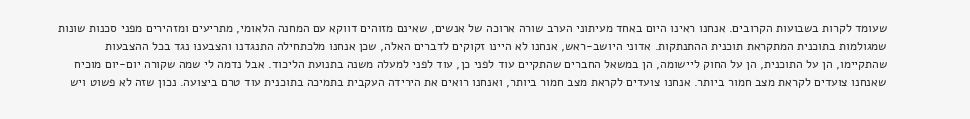שעומד לקרות בשבועות הקרובים. אנחנו ראינו היום באחד מעיתוני הערב שורה ארוכה של אנשים, שאינם מזוהים דווקא עם המחנה הלאומי, מתריעים ומזהירים מפני סכנות שונות שמגולמות בתוכנית המתקראת תוכנית ההתנתקות. אדוני היושב-ראש, אנחנו לא היינו זקוקים לדברים האלה, שכן אנחנו מלכתחילה התנגדנו והצבענו נגד בכל ההצבעות שהתקיימו, הן על התוכנית, הן על החוק ליישומה, הן במשאל החברים שהתקיים עוד לפני כן, עוד לפני למעלה משנה בתנועת הליכוד. אבל נדמה לי שמה שקורה יום-יום מוכיח שאנחנו צועדים לקראת מצב חמור ביותר. אנחנו צועדים לקראת מצב חמור ביותר, ואנחנו רואים את הירידה העקבית בתמיכה בתוכנית עוד טרם ביצועה. נכון שזה לא פשוט ויש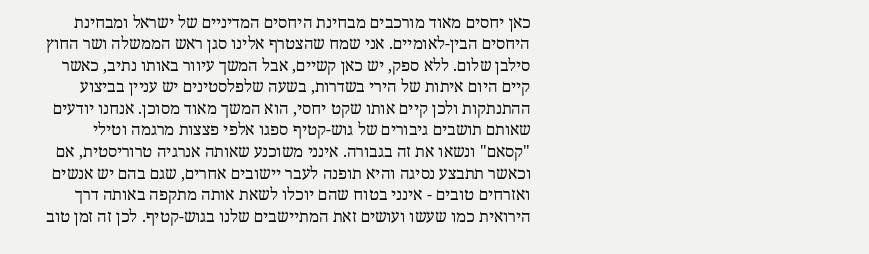כאן יחסים מאוד מורכבים מבחינת היחסים המדיניים של ישראל ומבחינת היחסים הבין-לאומיים. אני שמח שהצטרף אלינו סגן ראש הממשלה ושר החוץ סילבן שלום. ללא ספק, יש כאן קשיים, אבל המשך עיוור באותו נתיב, כאשר קיים היום איתות של הירי בשדרות, בשעה שלפלסטינים יש עניין בביצוע ההתנתקות ולכן קיים אותו שקט יחסי, הוא המשך מאוד מסוכן. אנחנו יודעים שאותם תושבים גיבורים של גוש-קטיף ספגו אלפי פצצות מרגמה וטילי "קסאם" ונשאו את זה בגבורה. אינני משוכנע שאותה אנרגיה טרוריסטית, אם וכאשר תתבצע נסיגה והיא תופנה לעבר יישובים אחרים, שגם בהם יש אנשים ואזרחים טובים - אינני בטוח שהם יוכלו לשאת אותה מתקפה באותה דרך הירואית כמו שעשו ועושים זאת המתיישבים שלנו בגוש-קטיף. לכן זה זמן טוב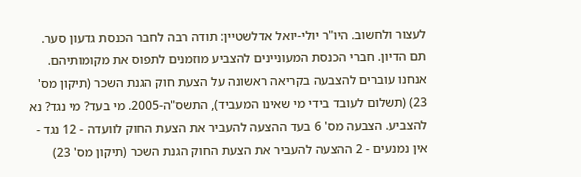לעצור ולחשוב. היו"ר יולי-יואל אדלשטיין: תודה רבה לחבר הכנסת גדעון סער. תם הדיון. חברי הכנסת המעוניינים להצביע מוזמנים לתפוס את מקומותיהם. אנחנו עוברים להצבעה בקריאה ראשונה על הצעת חוק הגנת השכר (תיקון מס' 23) (תשלום לעובד בידי מי שאינו המעביד), התשס"ה-2005. מי בעד? מי נגד? נא להצביע. הצבעה מס' 6 בעד ההצעה להעביר את הצעת החוק לוועדה - 12 נגד - אין נמנעים - 2 ההצעה להעביר את הצעת החוק הגנת השכר (תיקון מס' 23)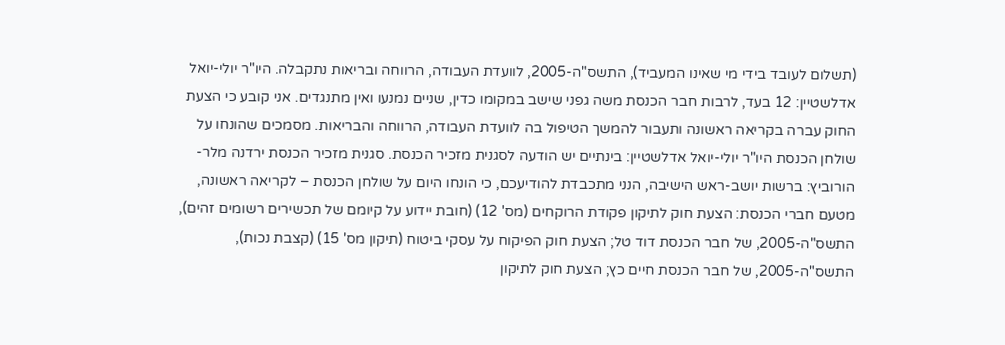(תשלום לעובד בידי מי שאינו המעביד), התשס"ה-2005, לוועדת העבודה, הרווחה ובריאות נתקבלה. היו"ר יולי-יואל אדלשטיין: 12 בעד, לרבות חבר הכנסת משה גפני שישב במקומו כדין, שניים נמנעו ואין מתנגדים. אני קובע כי הצעת החוק עברה בקריאה ראשונה ותעבור להמשך הטיפול בה לוועדת העבודה, הרווחה והבריאות. מסמכים שהונחו על שולחן הכנסת היו"ר יולי-יואל אדלשטיין: בינתיים יש הודעה לסגנית מזכיר הכנסת. סגנית מזכיר הכנסת ירדנה מלר-הורוביץ: ברשות יושב-ראש הישיבה, הנני מתכבדת להודיעכם, כי הונחו היום על שולחן הכנסת – לקריאה ראשונה, מטעם חברי הכנסת: הצעת חוק לתיקון פקודת הרוקחים (מס' 12) (חובת יידוע על קיומם של תכשירים רשומים זהים), התשס"ה-2005, של חבר הכנסת דוד טל; הצעת חוק הפיקוח על עסקי ביטוח (תיקון מס' 15) (קצבת נכות), התשס"ה-2005, של חבר הכנסת חיים כץ; הצעת חוק לתיקון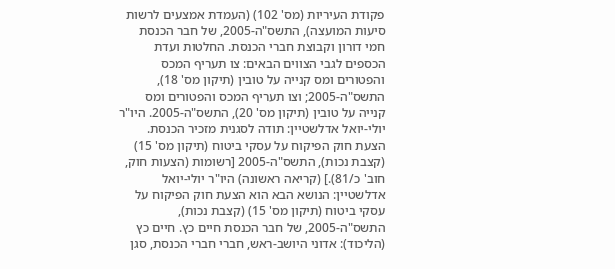פקודת העיריות (מס' 102) (העמדת אמצעים לרשות סיעות המועצה), התשס"ה-2005, של חבר הכנסת חמי דורון וקבוצת חברי הכנסת. החלטות ועדת הכספים לגבי הצווים הבאים: צו תעריף המכס והפטורים ומס קנייה על טובין (תיקון מס' 18), התשס"ה-2005; וצו תעריף המכס והפטורים ומס קנייה על טובין (תיקון מס' 20), התשס"ה-2005. היו"ר יולי-יואל אדלשטיין: תודה לסגנית מזכיר הכנסת. הצעת חוק הפיקוח על עסקי ביטוח (תיקון מס' 15) (קצבת נכות), התשס"ה-2005 [רשומות (הצעות חוק, חוב' כ/81).] (קריאה ראשונה) היו"ר יולי-יואל אדלשטיין: הנושא הבא הוא הצעת חוק הפיקוח על עסקי ביטוח (תיקון מס' 15) (קצבת נכות), התשס"ה-2005, של חבר הכנסת חיים כץ. חיים כץ (הליכוד): אדוני היושב-ראש, חברי חברי הכנסת, סגן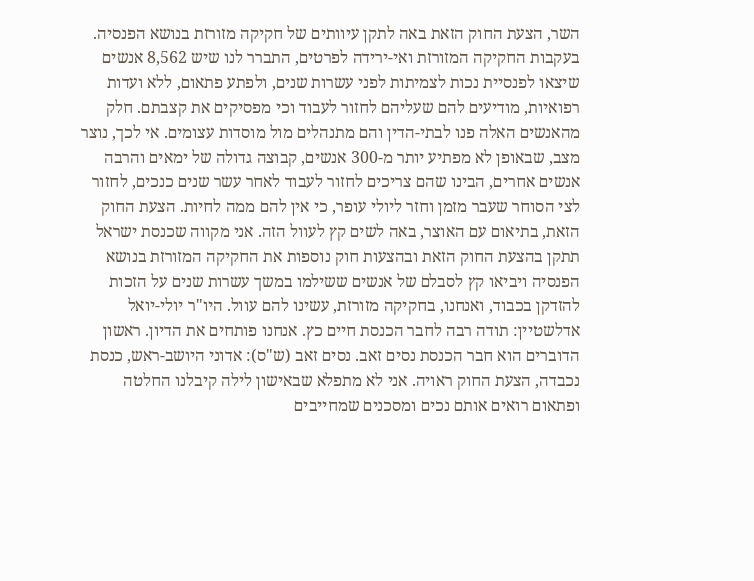השר, הצעת החוק הזאת באה לתקן עיוותים של חקיקה מזורזת בנושא הפנסיה. בעקבות החקיקה המזורזת ואי-ירידה לפרטים, התברר לנו שיש 8,562 אנשים שיצאו לפנסיית נכות לצמיתות לפני עשרות שנים, ולפתע פתאום, ללא ועדות רפואיות, מודיעים להם שעליהם לחזור לעבוד וכי מפסיקים את קצבתם. חלק מהאנשים האלה פנו לבתי-הדין והם מתנהלים מול מוסדות עצומים. אי לכך, נוצר מצב, שבאופן לא מפתיע יותר מ-300 אנשים, קבוצה גדולה של ימאים והרבה אנשים אחרים, הבינו שהם צריכים לחזור לעבוד לאחר עשר שנים כנכים, לחזור לצי הסוחר שעבר מזמן וחזר ליולי עופר, כי אין להם ממה לחיות. הצעת החוק הזאת, בתיאום עם האוצר, באה לשים קץ לעוול הזה. אני מקווה שכנסת ישראל תתקן בהצעת החוק הזאת ובהצעות חוק נוספות את החקיקה המזורזת בנושא הפנסיה ויביאו קץ לסבלם של אנשים ששילמו במשך עשרות שנים על הזכות להזדקן בכבוד, ואנחנו, בחקיקה מזורזת, עשינו להם עוול. היו"ר יולי-יואל אדלשטיין: תודה רבה לחבר הכנסת חיים כץ. אנחנו פותחים את הדיון. ראשון הדוברים הוא חבר הכנסת נסים זאב. נסים זאב (ש"ס): אדוני היושב-ראש, כנסת נכבדה, הצעת החוק ראויה. אני לא מתפלא שבאישון לילה קיבלנו החלטה ופתאום רואים אותם נכים ומסכנים שמחייבים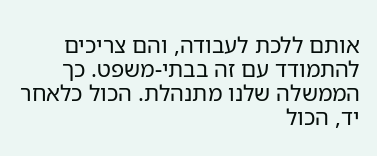אותם ללכת לעבודה, והם צריכים להתמודד עם זה בבתי-משפט. כך הממשלה שלנו מתנהלת. הכול כלאחר יד, הכול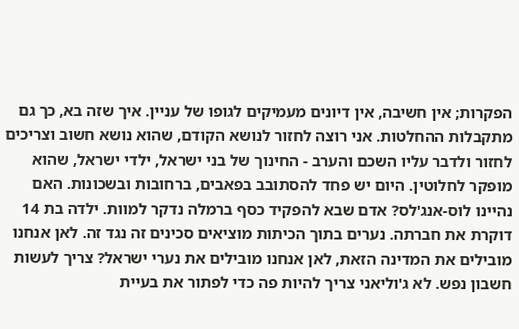הפקרות; אין חשיבה, אין דיונים מעמיקים לגופו של עניין. איך שזה בא, כך גם מתקבלות ההחלטות. אני רוצה לחזור לנושא הקודם, שהוא נושא חשוב וצריכים לחזור ולדבר עליו השכם והערב - החינוך של בני ישראל, ילדי ישראל, שהוא מופקר לחלוטין. היום יש פחד להסתובב בפאבים, ברחובות ובשכונות. האם נהיינו לוס-אנג'לס? אדם שבא להפקיד כסף ברמלה נדקר למוות. ילדה בת 14 דוקרת את חברתה. נערים בתוך הכיתות מוציאים סכינים זה נגד זה. לאן אנחנו מובילים את המדינה הזאת, לאן אנחנו מובילים את נערי ישראל? צריך לעשות חשבון נפש. לא ג'וליאני צריך להיות פה כדי לפתור את בעיית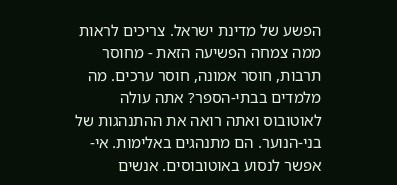הפשע של מדינת ישראל. צריכים לראות ממה צמחה הפשיעה הזאת - מחוסר תרבות, חוסר אמונה, חוסר ערכים. מה מלמדים בבתי-הספר? אתה עולה לאוטובוס ואתה רואה את ההתנהגות של בני-הנוער. הם מתנהגים באלימות. אי-אפשר לנסוע באוטובוסים. אנשים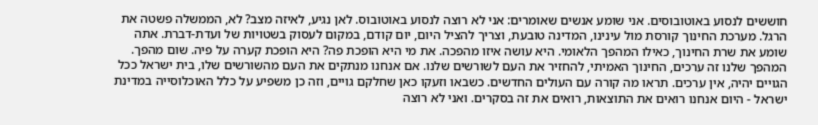חוששים לנסוע באוטובוסים. אני שומע אנשים שאומרים: אני לא רוצה לנסוע באוטובוס. לאן נגיע, לאיזה מצב? לא, הממשלה פשטה את הרגל. מערכת החינוך קורסת מול עינינו, המדינה טובעת, וצריך להציל היום, יום קודם, במקום לעסוק בשטויות של ועדת-דברת. אתה שומע את שרת החינוך, כאילו המהפך הלאומי. היא עושה איזו מהפכה. את מי היא הופכת פה? היא הופכת קערה על פיה. שום מהפך. המהפך שלנו זה ערכים, החינוך האמיתי, להחזיר את העם לשורשים שלנו. אם אנחנו מנתקים את העם מהשורשים שלו, בית ישראל ככל הגויים יהיה, אין ערכים. תראו מה קורה עם העולים החדשים. כשבאו וזעקו כאן שחלקם גויים, וזה כן משפיע על כלל האוכלוסייה במדינת ישראל - היום אנחנו רואים את התוצאות, רואים את זה בסקרים. ואני לא רוצה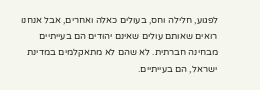לפגוע, חלילה וחס, בעולים כאלה ואחרים, אבל אנחנו רואים שאותם עולים שאינם יהודים הם בעייתיים מבחינה חברתית. לא שהם לא מתאקלמים במדינת ישראל, הם בעייתיים.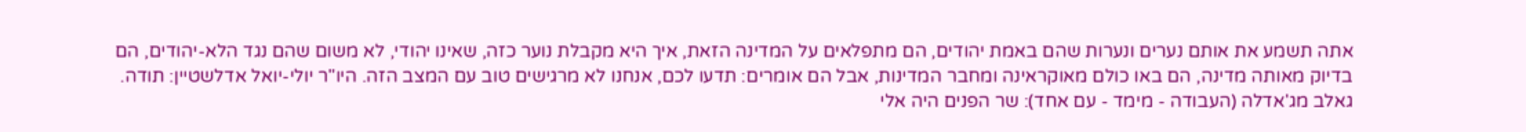אתה תשמע את אותם נערים ונערות שהם באמת יהודים, הם מתפלאים על המדינה הזאת, איך היא מקבלת נוער כזה, שאינו יהודי, לא משום שהם נגד הלא-יהודים, הם בדיוק מאותה מדינה, הם באו כולם מאוקראינה ומחבר המדינות, אבל הם אומרים: תדעו לכם, אנחנו לא מרגישים טוב עם המצב הזה. היו"ר יולי-יואל אדלשטיין: תודה. גאלב מג'אדלה (העבודה - מימד - עם אחד): שר הפנים היה אלי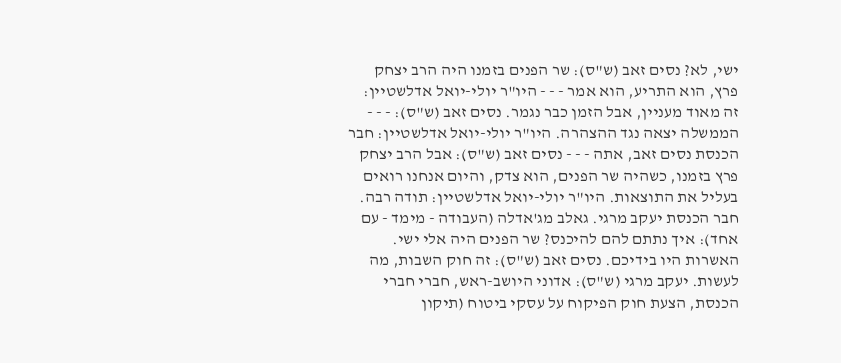ישי, לא? נסים זאב (ש"ס): שר הפנים בזמנו היה הרב יצחק פרץ, הוא התריע, הוא אמר - - - היו"ר יולי-יואל אדלשטיין: זה מאוד מעניין, אבל הזמן כבר נגמר. נסים זאב (ש"ס): - - - הממשלה יצאה נגד ההצהרה. היו"ר יולי-יואל אדלשטיין: חבר הכנסת נסים זאב, אתה - - - נסים זאב (ש"ס): אבל הרב יצחק פרץ בזמנו, כשהיה שר הפנים, הוא צדק, והיום אנחנו רואים בעליל את התוצאות. היו"ר יולי-יואל אדלשטיין: תודה רבה. חבר הכנסת יעקב מרגי. גאלב מג'אדלה (העבודה - מימד - עם אחד): איך נתתם להם להיכנס? שר הפנים היה אלי ישי. האשרות היו בידיכם. נסים זאב (ש"ס): זה חוק השבות, מה לעשות. יעקב מרגי (ש"ס): אדוני היושב-ראש, חברי חברי הכנסת, הצעת חוק הפיקוח על עסקי ביטוח (תיקון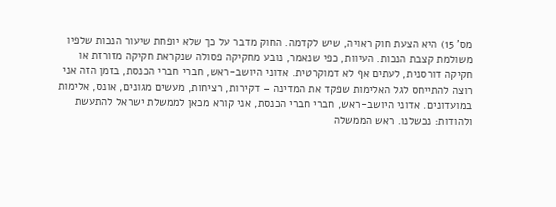מס' 15) היא הצעת חוק ראויה, שיש לקדמה. החוק מדבר על כך שלא יופחת שיעור הנכות שלפיו משולמת קצבת הנכות. העיוות, כפי שנאמר, נובע מחקיקה פסולה שנקראת חקיקה מזורזת או חקיקה דורסנית, לעתים אף לא דמוקרטית. אדוני היושב-ראש, חברי חברי הכנסת, בזמן הזה אני רוצה להתייחס לגל האלימות שפקד את המדינה – דקירות, רציחות, מעשים מגונים, אונס, אלימות במועדונים. אדוני היושב-ראש, חברי חברי הכנסת, אני קורא מכאן לממשלת ישראל להתעשת ולהודות: נכשלנו. ראש הממשלה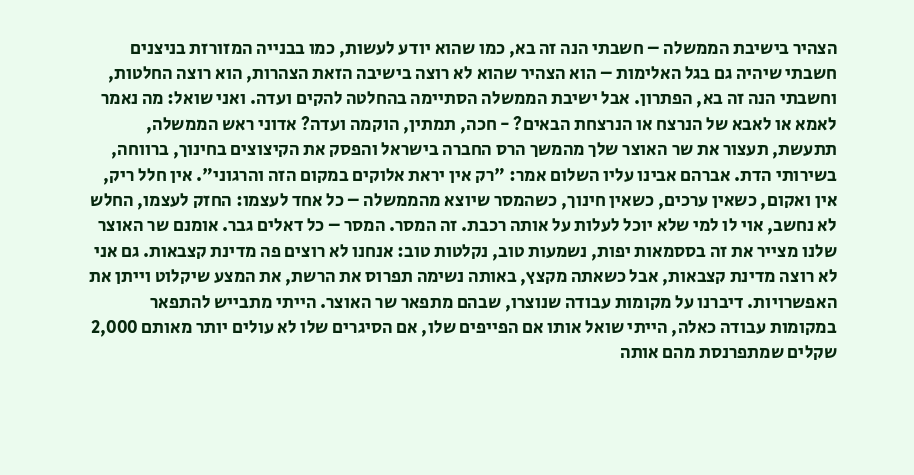הצהיר בישיבת הממשלה – חשבתי הנה זה בא, כמו שהוא יודע לעשות, כמו בבנייה המזורזת בניצנים חשבתי שיהיה גם בגל האלימות – הוא הצהיר שהוא לא רוצה בישיבה הזאת הצהרות, הוא רוצה החלטות, וחשבתי הנה זה בא, הפתרון. אבל ישיבת הממשלה הסתיימה בהחלטה להקים ועדה. ואני שואל: מה נאמר לאמא או לאבא של הנרצח או הנרצחת הבאים? - חכה, תמתין, הוקמה ועדה? אדוני ראש הממשלה, תתעשת, תעצור את שר האוצר שלך מהמשך הרס החברה בישראל והפסק את הקיצוצים בחינוך, ברווחה, בשירותי הדת. אברהם אבינו עליו השלום אמר: "רק אין יראת אלוקים במקום הזה והרגוני". אין חלל ריק, אין ואקום, כשאין ערכים, כשאין חינוך, כשהמסר שיוצא מהממשלה – כל אחד לעצמו: החזק לעצמו, החלש לא נחשב, אוי לו למי שלא יוכל לעלות על אותה רכבת. זה המסר. המסר – כל דאלים גבר. אומנם שר האוצר שלנו מצייר את זה בססמאות יפות, נשמעות טוב, נקלטות טוב: אנחנו לא רוצים פה מדינת קצבאות. גם אני לא רוצה מדינת קצבאות, אבל כשאתה מקצץ, באותה נשימה תפרוס את הרשת, את המצע שיקלוט וייתן את האפשרויות. דיברנו על מקומות עבודה שנוצרו, שבהם מתפאר שר האוצר. הייתי מתבייש להתפאר במקומות עבודה כאלה, הייתי שואל אותו אם הפייפים שלו, אם הסיגרים שלו לא עולים יותר מאותם 2,000 שקלים שמתפרנסת מהם אותה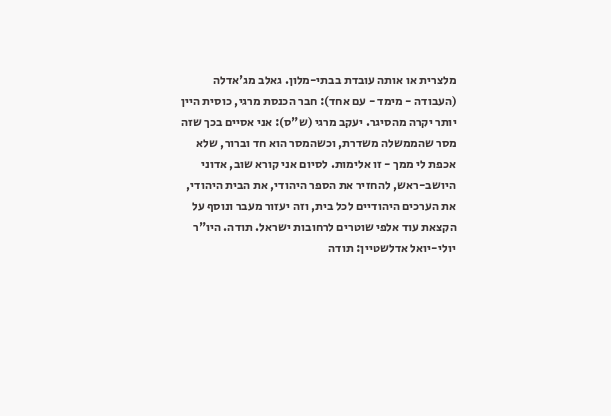מלצרית או אותה עובדת בבתי-מלון. גאלב מג'אדלה (העבודה - מימד - עם אחד): חבר הכנסת מרגי, כוסית היין יותר יקרה מהסיגר. יעקב מרגי (ש"ס): אני אסיים בכך שזה מסר שהממשלה משדרת, וכשהמסר הוא חד וברור, שלא אכפת לי ממך - זו אלימות. לסיום אני קורא שוב, אדוני היושב-ראש, להחזיר את הספר היהודי, את הבית היהודי, את הערכים היהודיים לכל בית, וזה יעזור מעבר ונוסף על הקצאת עוד אלפי שוטרים לרחובות ישראל. תודה. היו"ר יולי-יואל אדלשטיין: תודה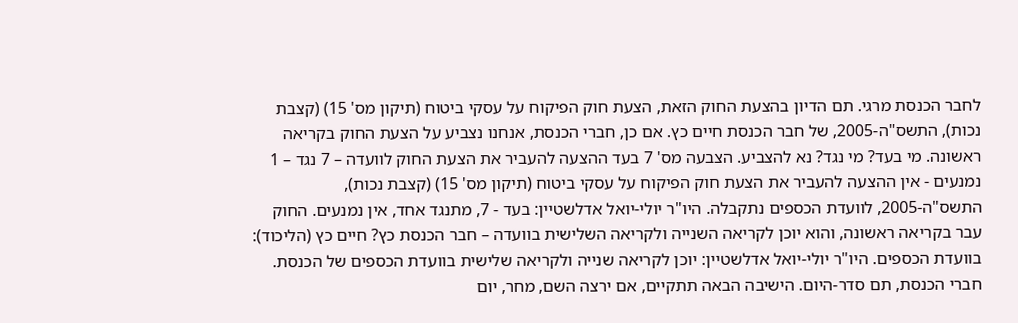לחבר הכנסת מרגי. תם הדיון בהצעת החוק הזאת, הצעת חוק הפיקוח על עסקי ביטוח (תיקון מס' 15) (קצבת נכות), התשס"ה-2005, של חבר הכנסת חיים כץ. אם כן, חברי הכנסת, אנחנו נצביע על הצעת החוק בקריאה ראשונה. מי בעד? מי נגד? נא להצביע. הצבעה מס' 7 בעד ההצעה להעביר את הצעת החוק לוועדה – 7 נגד – 1 נמנעים - אין ההצעה להעביר את הצעת חוק הפיקוח על עסקי ביטוח (תיקון מס' 15) (קצבת נכות), התשס"ה-2005, לוועדת הכספים נתקבלה. היו"ר יולי-יואל אדלשטיין: בעד - 7, מתנגד אחד, אין נמנעים. החוק עבר בקריאה ראשונה, והוא יוכן לקריאה השנייה ולקריאה השלישית בוועדה – חבר הכנסת כץ? חיים כץ (הליכוד): בוועדת הכספים. היו"ר יולי-יואל אדלשטיין: יוכן לקריאה שנייה ולקריאה שלישית בוועדת הכספים של הכנסת. חברי הכנסת, תם סדר-היום. הישיבה הבאה תתקיים, אם ירצה השם, מחר, יום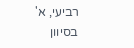רביעי, א' בסיוון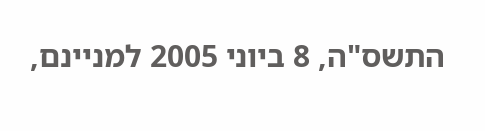התשס"ה, 8 ביוני 2005 למניינם,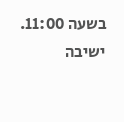בשעה 11:00. ישיבה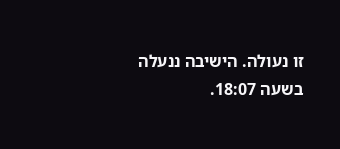זו נעולה. הישיבה ננעלה בשעה 18:07.